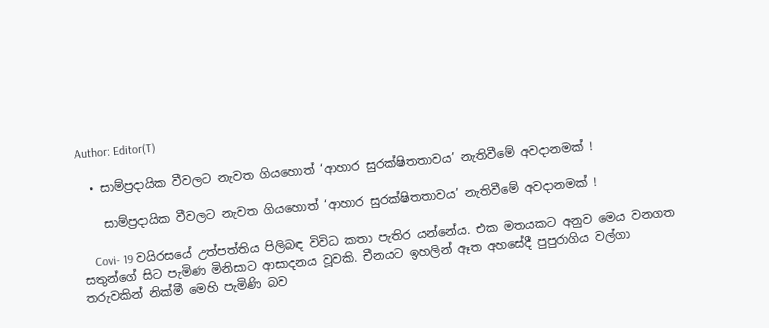Author: Editor(T)

  • සාම්ප්‍රදායික වීවලට නැවත ගියහොත් ‘ආහාර සුරක්ෂිතතාවය’ නැතිවීමේ අවදානමක් !

    සාම්ප්‍රදායික වීවලට නැවත ගියහොත් ‘ආහාර සුරක්ෂිතතාවය’ නැතිවීමේ අවදානමක් !

    Covi- 19 වයිරසයේ උත්පත්තිය පිලිබඳ විවිධ කතා පැතිර යන්නේය. එක මතයකට අනුව මෙය වනගත සතුන්ගේ සිට පැමිණ මිනිසාට ආසාදනය වූවකි. චීනයට ඉහලින් ඈත අහසේදී පුපුරාගිය වල්ගා තරුවකින් නික්මී මෙහි පැමිණි බව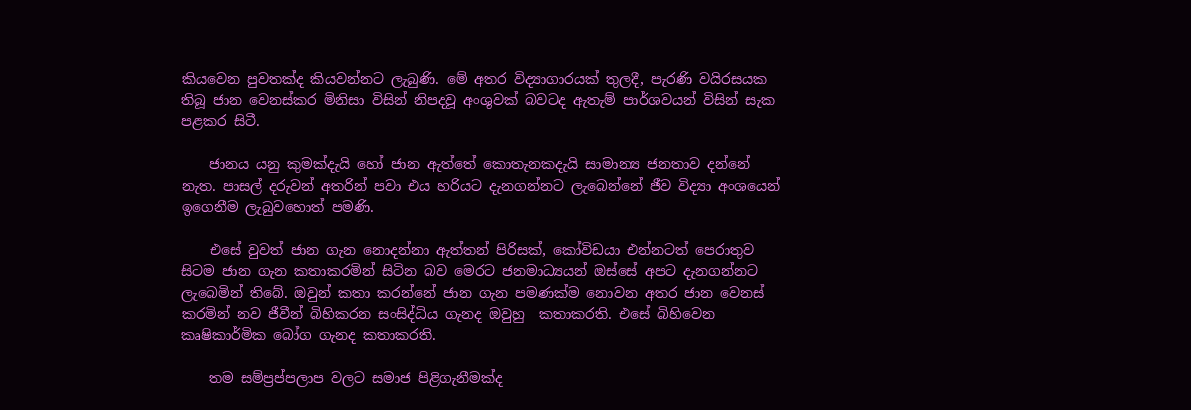කියවෙන පුවතක්ද කියවන්නට ලැබුණි. මේ අතර විද්‍යාගාරයක් තුලදී, පැරණි වයිරසයක තිබූ ජාන වෙනස්කර මිනිසා විසින් නිපදවූ අංශුවක් බවටද ඇතැම් පාර්ශවයන් විසින් සැක පළකර සිටී.

    ජානය යනු කුමක්දැයි හෝ ජාන ඇත්තේ කොතැනකදැයි සාමාන්‍ය ජනතාව දන්නේ නැත. පාසල් දරුවන් අතරින් පවා එය හරියට දැනගන්නට ලැබෙන්නේ ජීව විද්‍යා අංශයෙන් ඉගෙනීම ලැබුවහොත් පමණි.

    එසේ වුවත් ජාන ගැන නොදන්නා ඇත්තන් පිරිසක්, කෝවිඩයා එන්නටත් පෙරාතුව සිටම ජාන ගැන කතාකරමින් සිටින බව මෙරට ජනමාධ්‍යයන් ඔස්සේ අපට දැනගන්නට ලැබෙමින් තිබේ. ඔවුන් කතා කරන්නේ ජාන ගැන පමණක්ම නොවන අතර ජාන වෙනස් කරමින් නව ජීවීන් බිහිකරන සංසිද්ධිය ගැනද ඔවුහු  කතාකරති. එසේ බිහිවෙන කෘෂිකාර්මික බෝග ගැනද කතාකරති.

    තම සම්ප්‍රප්පලාප වලට සමාජ පිළිගැනීමක්ද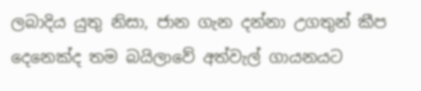ලබාදිය යුතු නිසා, ජාන ගැන දන්නා උගතුන් කීප දෙනෙක්ද තම බයිලාවේ අත්වැල් ගායනයට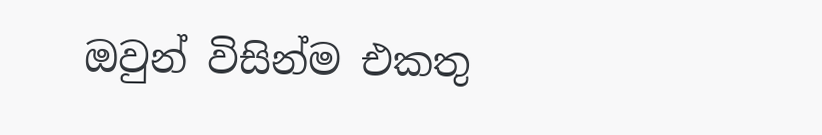ඔවුන් විසින්ම එකතු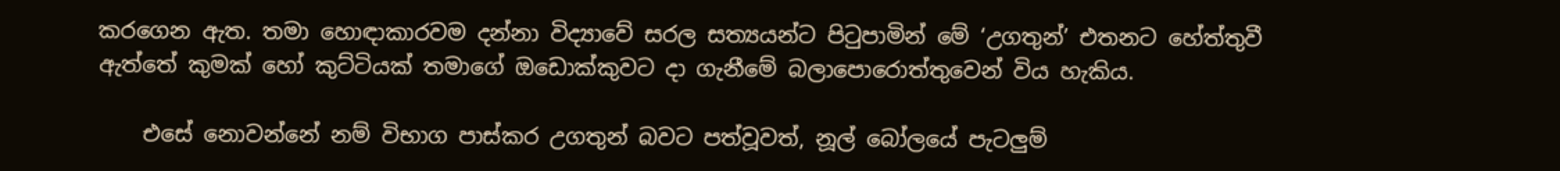කරගෙන ඇත. තමා හොඳාකාරවම දන්නා විද්‍යාවේ සරල සත්‍යයන්ට පිටුපාමින් මේ ‘උගතුන්’ එතනට හේත්තුවී ඇත්තේ කුමක් හෝ කුට්ටියක් තමාගේ ඔඩොක්කුවට දා ගැනීමේ බලාපොරොත්තුවෙන් විය හැකිය.

    එසේ නොවන්නේ නම් විභාග පාස්කර උගතුන් බවට පත්වූවත්, නූල් බෝලයේ පැටලුම්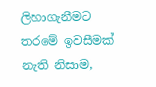ලිහාගැනීමට තරමේ ඉවසීමක් නැති නිසාම,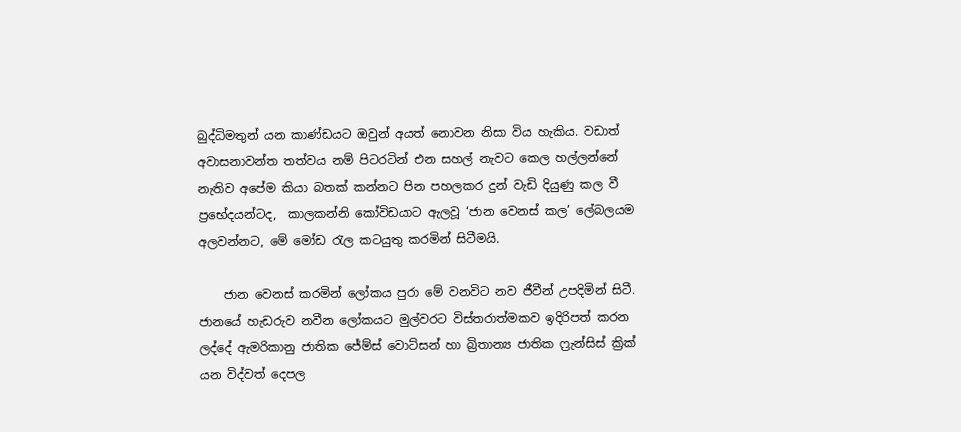බුද්ධිමතුන් යන කාණ්ඩයට ඔවුන් අයත් නොවන නිසා විය හැකිය. වඩාත් අවාසනාවන්ත තත්වය නම් පිටරටින් එන සහල් නැවට කෙල හල්ලන්නේ නැතිව අපේම කියා බතක් කන්නට පින පහලකර දුන් වැඩි දියුණු කල වී ප්‍රභේදයන්ටද,  කාලකන්නි කෝවිඩයාට ඇලවූ ‘ජාන වෙනස් කල’ ලේබලයම අලවන්නට, මේ මෝඩ රැල කටයුතු කරමින් සිටීමයි.

    ජාන වෙනස් කරමින් ලෝකය පුරා මේ වනවිට නව ජීවීන් උපදිමින් සිටී. ජානයේ හැඩරුව නවීන ලෝකයට මුල්වරට විස්තරාත්මකව ඉදිරිපත් කරන ලද්දේ ඇමරිකානු ජාතික ජේම්ස් වොට්සන් හා බ්‍රිතාන්‍ය ජාතික ෆ්‍රැන්සිස් ක්‍රික් යන විද්වත් දෙපල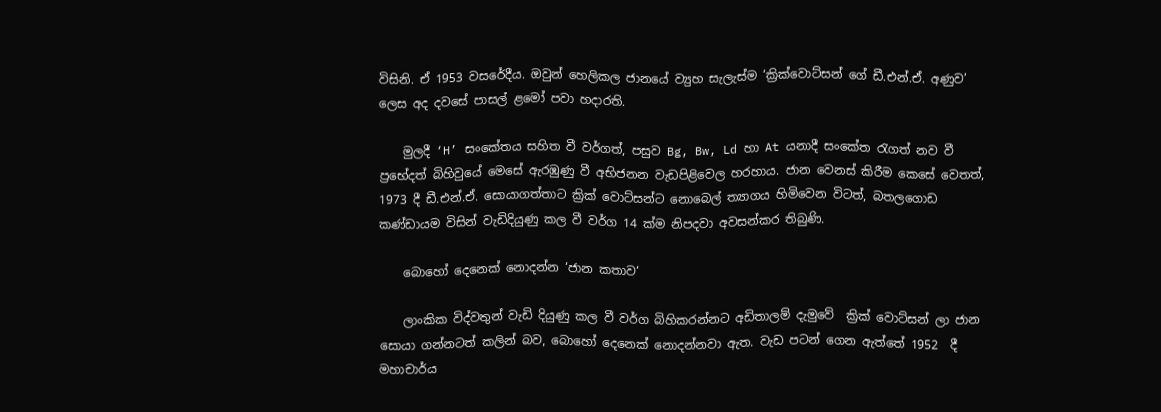විසිනි. ඒ 1953 වසරේදීය. ඔවුන් හෙලිකල ජානයේ ව්‍යුහ සැලැස්ම ‘ක්‍රික්වොට්සන් ගේ ඩී.එන්.ඒ. අණුව’ ලෙස අද දවසේ පාසල් ළමෝ පවා හදාරති.

    මුලදී ‘H’ සංකේතය සහිත වී වර්ගත්, පසුව Bg, Bw, Ld හා At යනාදී සංකේත රැගත් නව වී ප්‍රභේදත් බිහිවුයේ මෙසේ ඇරඹුණු වී අභිජනන වැඩපිළිවෙල හරහාය. ජාන වෙනස් කිරීම කෙසේ වෙතත්, 1973 දී ඩී.එන්.ඒ. සොයාගත්තාට ක්‍රික් වොට්සන්ට නොබෙල් ත්‍යාගය හිමිවෙන විටත්, බතලගොඩ කණ්ඩායම විසින් වැඩිදියුණු කල වී වර්ග 14 ක්ම නිපදවා අවසන්කර තිබුණි.

    බොහෝ දෙනෙක් නොදන්න ‘ජාන කතාව‘

    ලාංකික විද්වතුන් වැඩි දියුණු කල වී වර්ග බිහිකරන්නට අඩිතාලම් දැමුවේ  ක්‍රික් වොට්සන් ලා ජාන සොයා ගන්නටත් කලින් බව, බොහෝ දෙනෙක් නොදන්නවා ඇත. වැඩ පටන් ගෙන ඇත්තේ 1952  දී මහාචාර්ය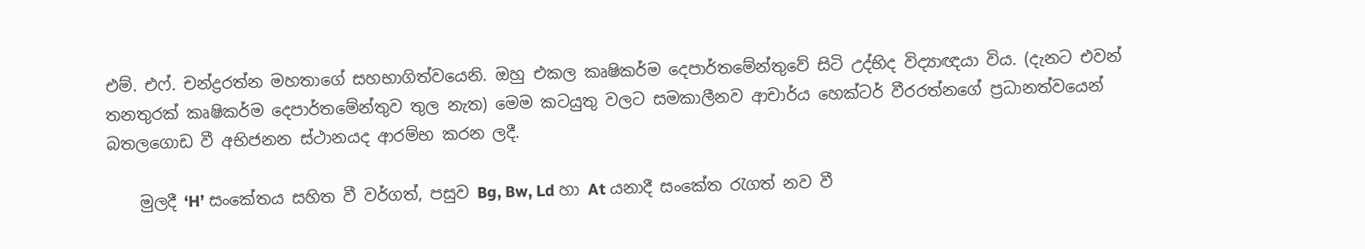එම්. එෆ්. චන්ද්‍රරත්න මහතාගේ සහභාගිත්වයෙනි. ඔහු එකල කෘෂිකර්ම දෙපාර්තමේන්තුවේ සිටි උද්භිද විද්‍යාඥයා විය. (දැනට එවන් තනතුරක් කෘෂිකර්ම දෙපාර්තමේන්තුව තුල නැත) මෙම කටයුතු වලට සමකාලීනව ආචාර්ය හෙක්ටර් වීරරත්නගේ ප්‍රධානත්වයෙන් බතලගොඩ වී අභිජනන ස්ථානයද ආරම්භ කරන ලදී.

    මුලදී ‘H’ සංකේතය සහිත වී වර්ගත්, පසුව Bg, Bw, Ld හා At යනාදී සංකේත රැගත් නව වී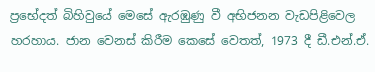ප්‍රභේදත් බිහිවුයේ මෙසේ ඇරඹුණු වී අභිජනන වැඩපිළිවෙල හරහාය. ජාන වෙනස් කිරීම කෙසේ වෙතත්, 1973 දී ඩී.එන්.ඒ.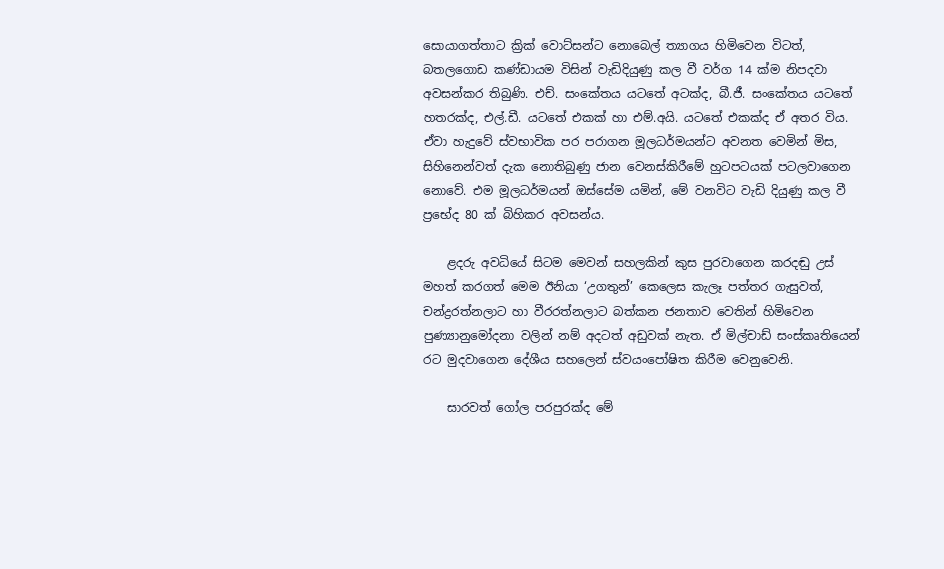සොයාගත්තාට ක්‍රික් වොට්සන්ට නොබෙල් ත්‍යාගය හිමිවෙන විටත්, බතලගොඩ කණ්ඩායම විසින් වැඩිදියුණු කල වී වර්ග 14 ක්ම නිපදවා අවසන්කර තිබුණි. එච්. සංකේතය යටතේ අටක්ද, බී.ජී. සංකේතය යටතේ හතරක්ද, එල්.ඩී. යටතේ එකක් හා එම්.අයි. යටතේ එකක්ද ඒ අතර විය. ඒවා හැදුවේ ස්වභාවික පර පරාගන මූලධර්මයන්ට අවනත වෙමින් මිස, සිහිනෙන්වත් දැක නොතිබුණු ජාන වෙනස්කිරීමේ හුටපටයක් පටලවාගෙන නොවේ. එම මූලධර්මයන් ඔස්සේම යමින්, මේ වනවිට වැඩි දියුණු කල වී ප්‍රභේද 80 ක් බිහිකර අවසන්ය.

    ළදරු අවධියේ සිටම මෙවන් සහලකින් කුස පුරවාගෙන කරදඬු උස් මහත් කරගත් මෙම ඊනියා ‘උගතුන්’ කෙලෙස කැලෑ පත්තර ගැසුවත්, චන්ද්‍රරත්නලාට හා වීරරත්නලාට බත්කන ජනතාව වෙතින් හිමිවෙන පුණ්‍යානුමෝදනා වලින් නම් අදටත් අඩුවක් නැත. ඒ මිල්චාඩ් සංස්කෘතියෙන් රට මුදවාගෙන දේශීය සහලෙන් ස්වයංපෝෂිත කිරීම වෙනුවෙනි.

    සාරවත් ගෝල පරපුරක්ද මේ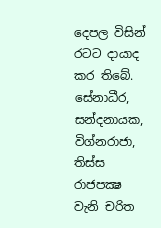දෙපල විසින් රටට දායාද කර තිබේ. සේනාධීර, සන්දනායක, විග්නරාජා, තිස්ස රාජපක්‍ෂ වැනි චරිත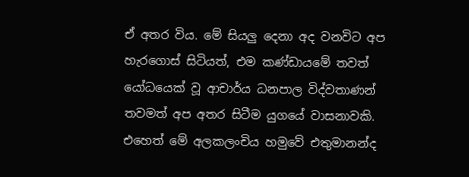ඒ අතර විය. මේ සියලු දෙනා අද වනවිට අප හැරගොස් සිටියත්, එම කණ්ඩායමේ තවත් යෝධයෙක් වූ ආචාර්ය ධනපාල විද්වතාණන් තවමත් අප අතර සිටීම යුගයේ වාසනාවකි. එහෙත් මේ අලකලංචිය හමුවේ එතුමානන්ද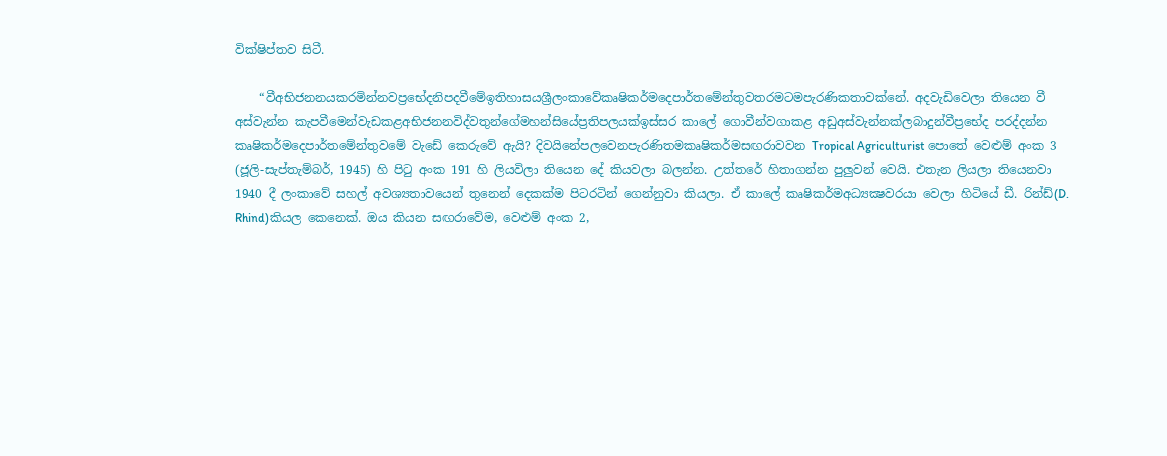වික්ෂිප්තව සිටී.

    “වීඅභිජනනයකරමින්නවප්‍රභේදනිපදවීමේඉතිහාසයශ්‍රීලංකාවේකෘෂිකර්මදෙපාර්තමේන්තුවතරමටමපැරණිකතාවක්නේ. අදවැඩිවෙලා තියෙන වී අස්වැන්න කැපවීමෙන්වැඩකළඅභිජනනවිද්වතුන්ගේමහන්සියේප්‍රතිපලයක්ඉස්සර කාලේ ගොවීන්වගාකළ අඩුඅස්වැන්නක්ලබාදුන්වීප්‍රභේද පරද්දන්න කෘෂිකර්මදෙපාර්තමේන්තුවමේ වැඩේ කෙරුවේ ඇයි? දිවයිනේපලවෙනපැරණිතමකෘෂිකර්මසඟරාවවන Tropical Agriculturist පොතේ වෙළුම් අංක 3 (ජූලි-සැප්තැම්බර්, 1945) හි පිටු අංක 191 හි ලියවිලා තියෙන දේ කියවලා බලන්න. උත්තරේ හිතාගන්න පුලුවන් වෙයි. එතැන ලියලා තියෙනවා 1940 දී ලංකාවේ සහල් අවශ්‍යතාවයෙන් තුනෙන් දෙකක්ම පිටරටින් ගෙන්නුවා කියලා. ඒ කාලේ කෘෂිකර්මඅධ්‍යක්‍ෂවරයා වෙලා හිටියේ ඩී. රින්ඩ්(D. Rhind)කියල කෙනෙක්. ඔය කියන සඟරාවේම, වෙළුම් අංක 2,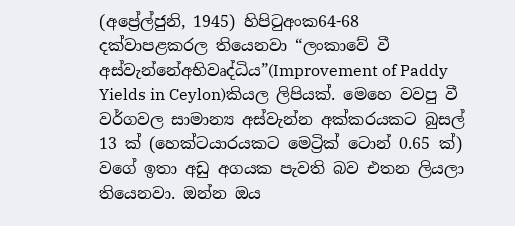(අප්‍රේල්ජුනි, 1945) හිපිටුඅංක64-68 දක්වාපළකරල තියෙනවා “ලංකාවේ වී අස්වැන්නේඅභිවෘද්ධිය”(Improvement of Paddy Yields in Ceylon)කියල ලිපියක්. මෙහෙ වවපු වී වර්ගවල සාමාන්‍ය අස්වැන්න අක්කරයකට බුසල් 13 ක් (හෙක්ටයාරයකට මෙට්‍රික් ටොන් 0.65 ක්) වගේ ඉතා අඩු අගයක පැවති බව එතන ලියලා තියෙනවා. ඔන්න ඔය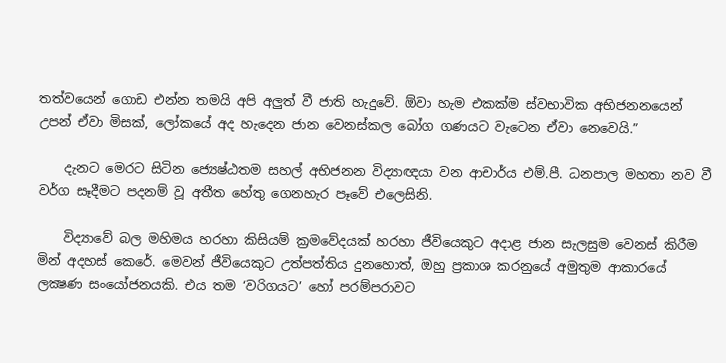තත්වයෙන් ගොඩ එන්න තමයි අපි අලුත් වී ජාති හැදුවේ. ඕවා හැම එකක්ම ස්වභාවික අභිජනනයෙන් උපන් ඒවා මිසක්, ලෝකයේ අද හැදෙන ජාන වෙනස්කල බෝග ගණයට වැටෙන ඒවා නෙවෙයි.”

    දැනට මෙරට සිටින ජ්‍යෙෂ්ඨතම සහල් අභිජනන විද්‍යාඥයා වන ආචාර්ය එම්.පී. ධනපාල මහතා නව වී වර්ග සෑදීමට පදනම් වූ අතීත හේතු ගෙනහැර පෑවේ එලෙසිනි.

    විද්‍යාවේ බල මහිමය හරහා කිසියම් ක්‍රමවේදයක් හරහා ජීවියෙකුට අදාළ ජාන සැලසුම වෙනස් කිරීම මින් අදහස් කෙරේ. මෙවන් ජීවියෙකුට උත්පත්තිය දුනහොත්, ඔහු ප්‍රකාශ කරනුයේ අමුතුම ආකාරයේ ලක්‍ෂණ සංයෝජනයකි. එය තම ‘වරිගයට’ හෝ පරම්පරාවට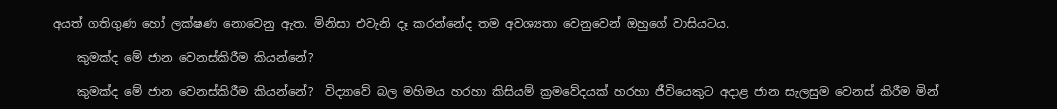අයත් ගතිගුණ හෝ ලක්ෂණ නොවෙනු ඇත. මිනිසා එවැනි දෑ කරන්නේද තම අවශ්‍යතා වෙනුවෙන් ඔහුගේ වාසියටය.

    කුමක්ද මේ ජාන වෙනස්කිරීම කියන්නේ?

    කුමක්ද මේ ජාන වෙනස්කිරීම කියන්නේ?  විද්‍යාවේ බල මහිමය හරහා කිසියම් ක්‍රමවේදයක් හරහා ජීවියෙකුට අදාළ ජාන සැලසුම වෙනස් කිරීම මින්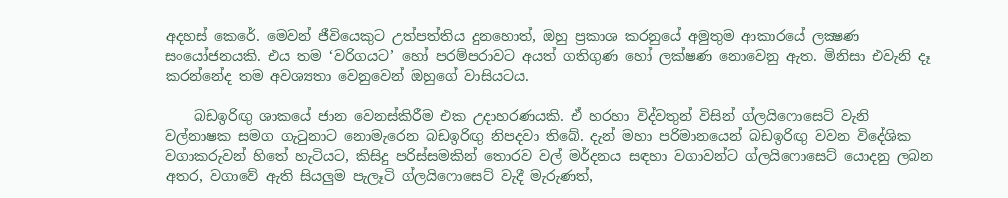අදහස් කෙරේ. මෙවන් ජීවියෙකුට උත්පත්තිය දුනහොත්, ඔහු ප්‍රකාශ කරනුයේ අමුතුම ආකාරයේ ලක්‍ෂණ සංයෝජනයකි. එය තම ‘වරිගයට’ හෝ පරම්පරාවට අයත් ගතිගුණ හෝ ලක්ෂණ නොවෙනු ඇත. මිනිසා එවැනි දෑ කරන්නේද තම අවශ්‍යතා වෙනුවෙන් ඔහුගේ වාසියටය.

    බඩඉරිඟු ශාකයේ ජාන වෙනස්කිරීම එක උදාහරණයකි. ඒ හරහා විද්වතුන් විසින් ග්ලයිෆොසෙට් වැනි වල්නාෂක සමග ගැටුනාට නොමැරෙන බඩඉරිඟු නිපදවා තිබේ. දැන් මහා පරිමානයෙන් බඩඉරිඟු වවන විදේශික වගාකරුවන් හිතේ හැටියට, කිසිදු පරිස්සමකින් තොරව වල් මර්දනය සඳහා වගාවන්ට ග්ලයිෆොසෙට් යොදනු ලබන අතර, වගාවේ ඇති සියලුම පැලෑටි ග්ලයිෆොසෙට් වැදී මැරුණත්,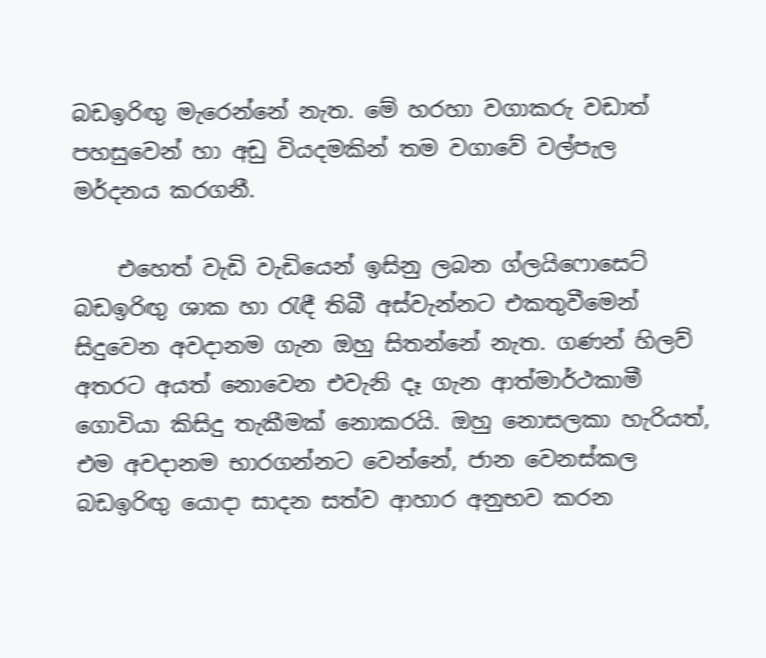බඩඉරිඟු මැරෙන්නේ නැත. මේ හරහා වගාකරු වඩාත් පහසුවෙන් හා අඩු වියදමකින් තම වගාවේ වල්පැල මර්දනය කරගනී.

    එහෙත් වැඩි වැඩියෙන් ඉසිනු ලබන ග්ලයිෆොසෙට් බඩඉරිඟු ශාක හා රැඳී තිබී අස්වැන්නට එකතුවීමෙන් සිදුවෙන අවදානම ගැන ඔහු සිතන්නේ නැත. ගණන් හිලව් අතරට අයත් නොවෙන එවැනි දෑ ගැන ආත්මාර්ථකාමී ගොවියා කිසිදු තැකීමක් නොකරයි. ඔහු නොසලකා හැරියත්, එම අවදානම භාරගන්නට වෙන්නේ, ජාන වෙනස්කල බඩඉරිඟු යොදා සාදන සත්ව ආහාර අනුභව කරන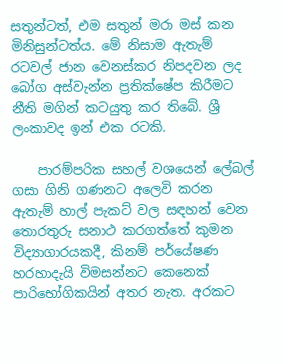සතුන්ටත්, එම සතුන් මරා මස් කන මිනිසුන්ටත්ය. මේ නිසාම ඇතැම් රටවල් ජාන වෙනස්කර නිපදවන ලද බෝග අස්වැන්න ප්‍රතික්ෂේප කිරීමට නීති මගින් කටයුතු කර තිබේ. ශ්‍රී ලංකාවද ඉන් එක රටකි.

    පාරම්පරික සහල් වශයෙන් ලේබල් ගසා ගිනි ගණනට අලෙවි කරන ඇතැම් හාල් පැකට් වල සඳහන් වෙන තොරතුරු සනාථ කරගත්තේ කුමන විද්‍යාගාරයකදී, කිනම් පර්යේෂණ හරහාදැයි විමසන්නට කෙනෙක් පාරිභෝගිකයින් අතර නැත. අරකට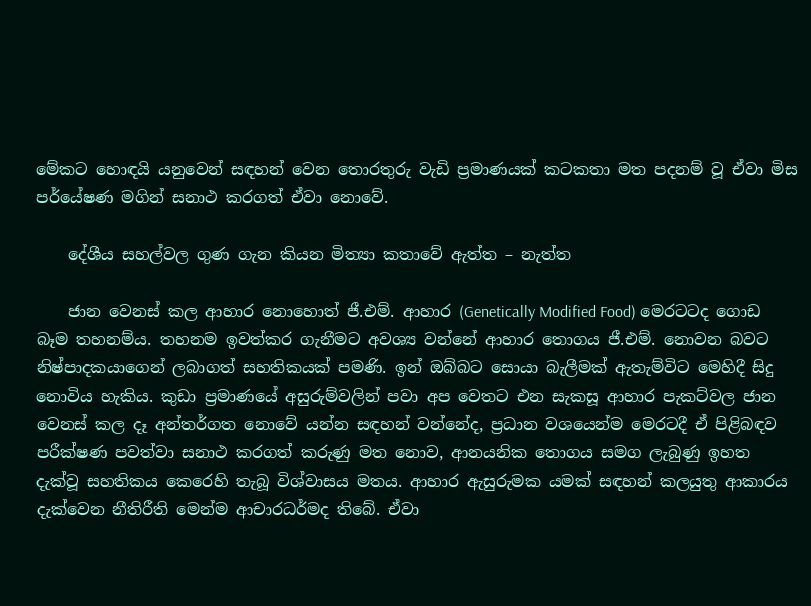මේකට හොඳයි යනුවෙන් සඳහන් වෙන තොරතුරු වැඩි ප්‍රමාණයක් කටකතා මත පදනම් වූ ඒවා මිස පර්යේෂණ මගින් සනාථ කරගත් ඒවා නොවේ.

    දේශීය සහල්වල ගුණ ගැන කියන මිත්‍යා කතාවේ ඇත්ත – නැත්ත

    ජාන වෙනස් කල ආහාර නොහොත් ජී.එම්. ආහාර (Genetically Modified Food) මෙරටටද ගොඩ බෑම තහනම්ය. තහනම ඉවත්කර ගැනීමට අවශ්‍ය වන්නේ ආහාර තොගය ජී.එම්. නොවන බවට නිෂ්පාදකයාගෙන් ලබාගත් සහතිකයක් පමණි. ඉන් ඔබ්බට සොයා බැලීමක් ඇතැම්විට මෙහිදී සිදු නොවිය හැකිය. කුඩා ප්‍රමාණයේ අසුරුම්වලින් පවා අප වෙතට එන සැකසූ ආහාර පැකට්වල ජාන වෙනස් කල දෑ අන්තර්ගත නොවේ යන්න සඳහන් වන්නේද, ප්‍රධාන වශයෙන්ම මෙරටදී ඒ පිළිබඳව පරීක්ෂණ පවත්වා සනාථ කරගත් කරුණු මත නොව, ආනයනික තොගය සමග ලැබුණු ඉහත දැක්වූ සහතිකය කෙරෙහි තැබූ විශ්වාසය මතය. ආහාර ඇසුරුමක යමක් සඳහන් කලයුතු ආකාරය දැක්වෙන නීතිරීති මෙන්ම ආචාරධර්මද තිබේ. ඒවා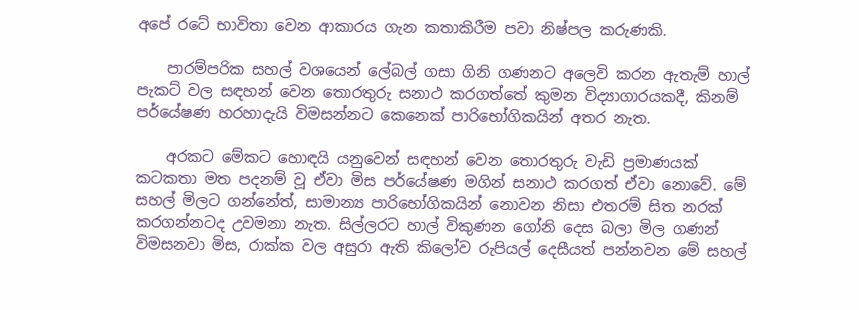අපේ රටේ භාවිතා වෙන ආකාරය ගැන කතාකිරීම පවා නිෂ්පල කරුණකි.

    පාරම්පරික සහල් වශයෙන් ලේබල් ගසා ගිනි ගණනට අලෙවි කරන ඇතැම් හාල් පැකට් වල සඳහන් වෙන තොරතුරු සනාථ කරගත්තේ කුමන විද්‍යාගාරයකදී, කිනම් පර්යේෂණ හරහාදැයි විමසන්නට කෙනෙක් පාරිභෝගිකයින් අතර නැත.

    අරකට මේකට හොඳයි යනුවෙන් සඳහන් වෙන තොරතුරු වැඩි ප්‍රමාණයක් කටකතා මත පදනම් වූ ඒවා මිස පර්යේෂණ මගින් සනාථ කරගත් ඒවා නොවේ. මේ සහල් මිලට ගන්නේත්, සාමාන්‍ය පාරිභෝගිකයින් නොවන නිසා එතරම් සිත නරක් කරගන්නටද උවමනා නැත. සිල්ලරට හාල් විකුණන ගෝනි දෙස බලා මිල ගණන් විමසනවා මිස, රාක්ක වල අසුරා ඇති කිලෝව රුපියල් දෙසීයත් පන්නවන මේ සහල්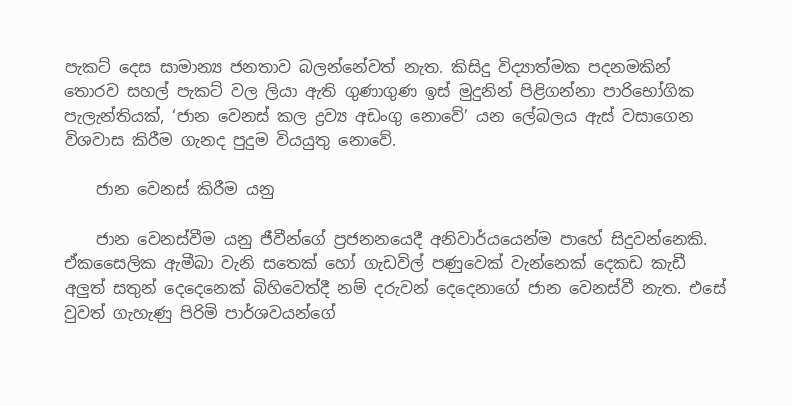පැකට් දෙස සාමාන්‍ය ජනතාව බලන්නේවත් නැත. කිසිදු විද්‍යාත්මක පදනමකින් තොරව සහල් පැකට් වල ලියා ඇති ගුණාගුණ ඉස් මුදුනින් පිළිගන්නා පාරිභෝගික පැලැන්තියක්, ‘ජාන වෙනස් කල ද්‍රව්‍ය අඩංගු නොවේ’ යන ලේබලය ඇස් වසාගෙන විශවාස කිරීම ගැනද පුදුම වියයුතු නොවේ.

    ජාන වෙනස් කිරීම යනු

    ජාන වෙනස්වීම යනු ජීවීන්ගේ ප්‍රජනනයෙදී අනිවාර්යයෙන්ම පාහේ සිදුවන්නෙකි. ඒකසෛලික ඇමීබා වැනි සතෙක් හෝ ගැඩවිල් පණුවෙක් වැන්නෙක් දෙකඩ කැඩී අලුත් සතුන් දෙදෙනෙක් බිහිවෙත්දී නම් දරුවන් දෙදෙනාගේ ජාන වෙනස්වී නැත. එසේ වුවත් ගැහැණු පිරිමි පාර්ශවයන්ගේ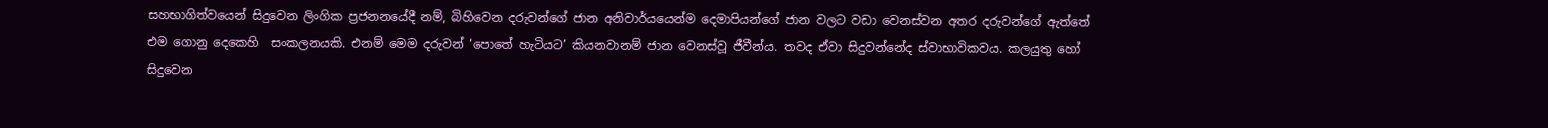සහභාගිත්වයෙන් සිදුවෙන ලිංගික ප්‍රජනනයේදී නම්, බිහිවෙන දරුවන්ගේ ජාන අනිවාර්යයෙන්ම දෙමාපියන්ගේ ජාන වලට වඩා වෙනස්වන අතර දරුවන්ගේ ඇත්තේ එම ගොනු දෙකෙහි  සංකලනයකි. එනම් මෙම දරුවන් ‘පොතේ හැටියට’ කියනවානම් ජාන වෙනස්වූ ජීවීන්ය. තවද ඒවා සිදුවන්නේද ස්වාභාවිකවය. කලයුතු හෝ සිදුවෙන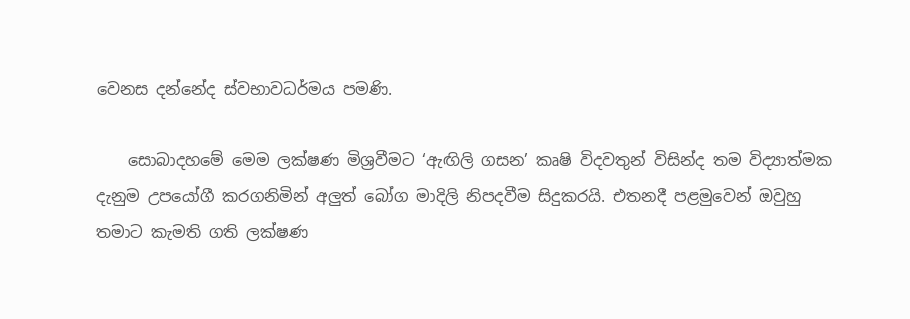වෙනස දන්නේද ස්වභාවධර්මය පමණි.

    සොබාදහමේ මෙම ලක්ෂණ මිශ්‍රවීමට ‘ඇඟිලි ගසන’ කෘෂි විදවතුන් විසින්ද තම විද්‍යාත්මක දැනුම උපයෝගී කරගනිමින් අලුත් බෝග මාදිලි නිපදවීම සිදුකරයි. එතනදී පළමුවෙන් ඔවුහු තමාට කැමති ගති ලක්ෂණ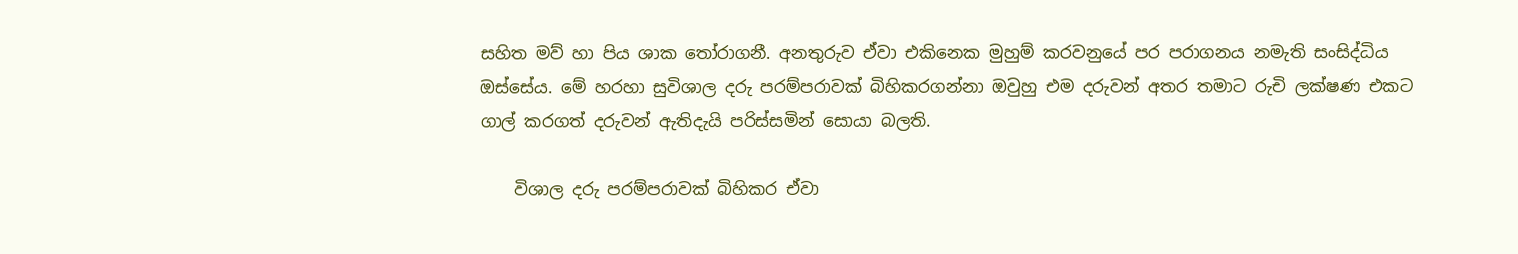සහිත මව් හා පිය ශාක තෝරාගනී. අනතුරුව ඒවා එකිනෙක මුහුම් කරවනුයේ පර පරාගනය නමැති සංසිද්ධිය ඔස්සේය. මේ හරහා සුවිශාල දරු පරම්පරාවක් බිහිකරගන්නා ඔවුහු එම දරුවන් අතර තමාට රුචි ලක්ෂණ එකට ගාල් කරගත් දරුවන් ඇතිදැයි පරිස්සමින් සොයා බලති.

    විශාල දරු පරම්පරාවක් බිහිකර ඒවා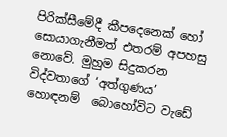පිරික්සීමේදී කීපදෙනෙක් හෝ සොයාගැනීමත් එතරම් අපහසු නොවේ. මුහුම සිදුකරන විද්වතාගේ ‘අත්ගුණය’ හොඳනම්  බොහෝවිට වැඩේ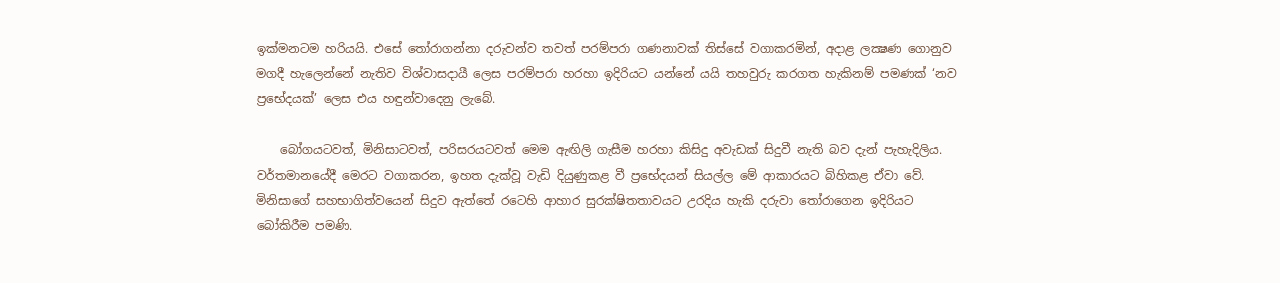ඉක්මනටම හරියයි. එසේ තෝරාගන්නා දරුවන්ව තවත් පරම්පරා ගණනාවක් තිස්සේ වගාකරමින්, අදාළ ලක්‍ෂණ ගොනුව මගදී හැලෙන්නේ නැතිව විශ්වාසදායී ලෙස පරම්පරා හරහා ඉදිරියට යන්නේ යයි තහවුරු කරගත හැකිනම් පමණක් ‘නව ප්‍රභේදයක්’ ලෙස එය හඳුන්වාදෙනු ලැබේ.

    බෝගයටවත්, මිනිසාටවත්, පරිසරයටවත් මෙම ඇඟිලි ගැසීම හරහා කිසිදු අවැඩක් සිදුවී නැති බව දැන් පැහැදිලිය. වර්තමානයේදී මෙරට වගාකරන, ඉහත දැක්වූ වැඩි දියුණුකළ වී ප්‍රභේදයන් සියල්ල මේ ආකාරයට බිහිකළ ඒවා වේ. මිනිසාගේ සහභාගිත්වයෙන් සිදුව ඇත්තේ රටෙහි ආහාර සුරක්ෂිතතාවයට උරදිය හැකි දරුවා තෝරාගෙන ඉදිරියට බෝකිරීම පමණි.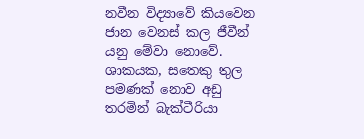නවීන විද්‍යාවේ කියවෙන ජාන වෙනස් කල ජීවීන් යනු මේවා නොවේ. ශාකයක, සතෙකු තුල පමණක් නොව අඩු තරමින් බැක්ටීරියා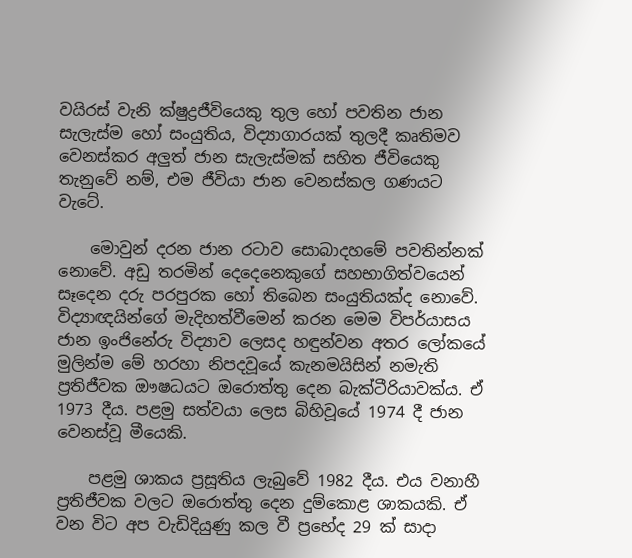වයිරස් වැනි ක්ෂුද්‍රජීවියෙකු තුල හෝ පවතින ජාන සැලැස්ම හෝ සංයුතිය, විද්‍යාගාරයක් තුලදී කෘතිමව වෙනස්කර අලුත් ජාන සැලැස්මක් සහිත ජීවියෙකු තැනුවේ නම්, එම ජීවියා ජාන වෙනස්කල ගණයට වැටේ.

    මොවුන් දරන ජාන රටාව සොබාදහමේ පවතින්නක් නොවේ. අඩු තරමින් දෙදෙනෙකුගේ සහභාගිත්වයෙන් සෑදෙන දරු පරපුරක හෝ තිබෙන සංයුතියක්ද නොවේ. විද්‍යාඥයින්ගේ මැදිහත්වීමෙන් කරන මෙම විපර්යාසය ජාන ඉංජිනේරු විද්‍යාව ලෙසද හඳුන්වන අතර ලෝකයේ මුලින්ම මේ හරහා නිපදවූයේ කැනමයිසින් නමැති ප්‍රතිජීවක ඖෂධයට ඔරොත්තු දෙන බැක්ටීරියාවක්ය. ඒ 1973 දීය. පළමු සත්වයා ලෙස බිහිවූයේ 1974 දී ජාන වෙනස්වූ මීයෙකි.

    පළමු ශාකය ප්‍රසූතිය ලැබුවේ 1982 දීය. එය වනාහී ප්‍රතිජීවක වලට ඔරොත්තු දෙන දුම්කොළ ශාකයකි. ඒ වන විට අප වැඩිදියුණු කල වී ප්‍රභේද 29 ක් සාදා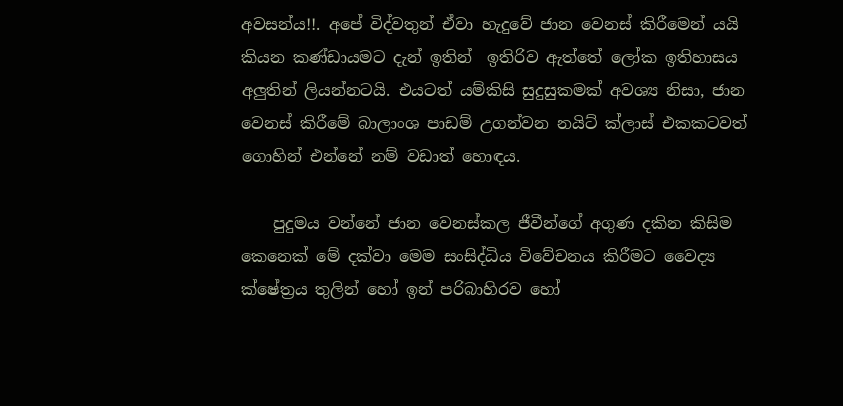අවසන්ය!!. අපේ විද්වතුන් ඒවා හැදුවේ ජාන වෙනස් කිරීමෙන් යයි කියන කණ්ඩායමට දැන් ඉතින්  ඉතිරිව ඇත්තේ ලෝක ඉතිහාසය අලුතින් ලියන්නටයි. එයටත් යම්කිසි සුදුසුකමක් අවශ්‍ය නිසා, ජාන වෙනස් කිරීමේ බාලාංශ පාඩම් උගන්වන නයිට් ක්ලාස් එකකටවත් ගොහින් එන්නේ නම් වඩාත් හොඳය.

    පුදුමය වන්නේ ජාන වෙනස්කල ජීවීන්ගේ අගුණ දකින කිසිම කෙනෙක් මේ දක්වා මෙම සංසිද්ධිය විවේචනය කිරීමට වෛද්‍ය  ක්ෂේත්‍රය තුලින් හෝ ඉන් පරිබාහිරව හෝ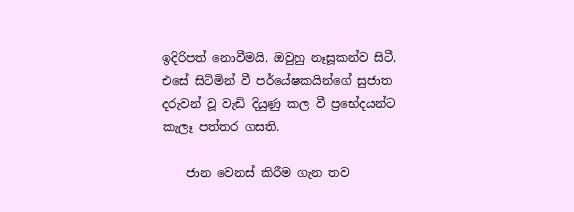ඉදිරිපත් නොවීමයි. ඔවුහු නෑසූකන්ව සිටී. එසේ සිටිමින් වී පර්යේෂකයින්ගේ සුජාත දරුවන් වූ වැඩි දියුණු කල වී ප්‍රභේදයන්ට කැලෑ පත්තර ගසති.

    ජාන වෙනස් කිරීම ගැන තව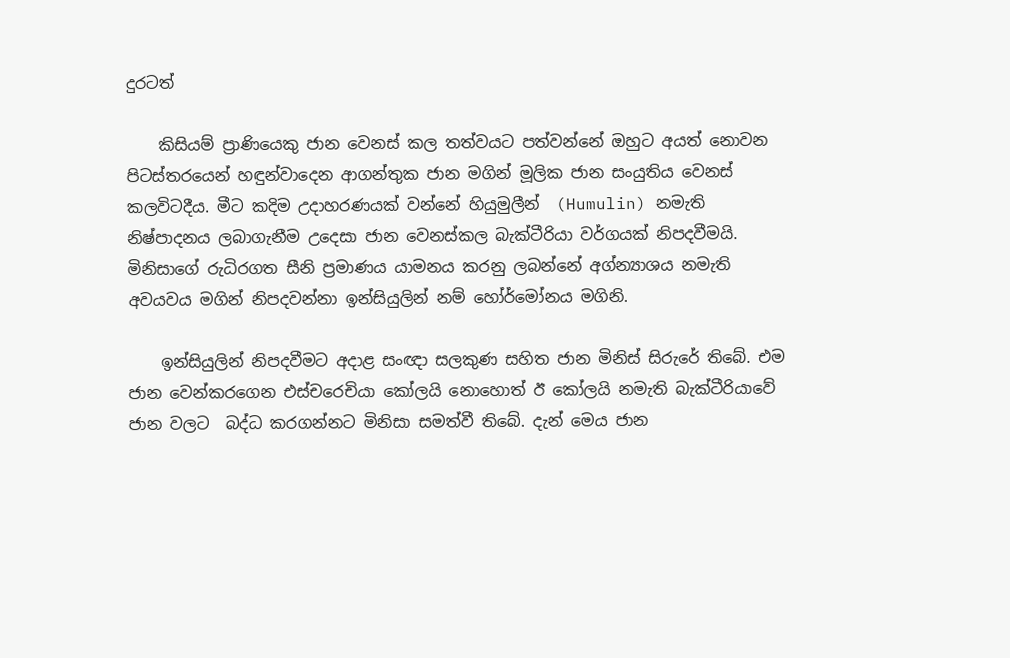දුරටත්

    කිසියම් ප්‍රාණියෙකු ජාන වෙනස් කල තත්වයට පත්වන්නේ ඔහුට අයත් නොවන  පිටස්තරයෙන් හඳුන්වාදෙන ආගන්තුක ජාන මගින් මූලික ජාන සංයුතිය වෙනස් කලවිටදීය. මීට කදිම උදාහරණයක් වන්නේ හියුමුලීන්  (Humulin) නමැති නිෂ්පාදනය ලබාගැනීම උදෙසා ජාන වෙනස්කල බැක්ටීරියා වර්ගයක් නිපදවීමයි.  මිනිසාගේ රුධිරගත සීනි ප්‍රමාණය යාමනය කරනු ලබන්නේ අග්න්‍යාශය නමැති අවයවය මගින් නිපදවන්නා ඉන්සියුලින් නම් හෝර්මෝනය මගිනි.

    ඉන්සියුලින් නිපදවීමට අදාළ සංඥා සලකුණ සහිත ජාන මිනිස් සිරුරේ තිබේ. එම ජාන වෙන්කරගෙන එස්චරෙචියා කෝලයි නොහොත් ඊ කෝලයි නමැති බැක්ටීරියාවේ ජාන වලට  බද්ධ කරගන්නට මිනිසා සමත්වී තිබේ. දැන් මෙය ජාන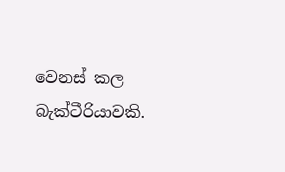වෙනස් කල බැක්ටීරියාවකි.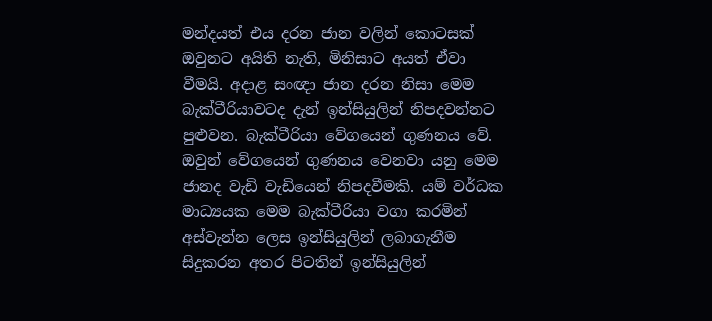මන්දයත් එය දරන ජාන වලින් කොටසක් ඔවුනට අයිති නැති, මිනිසාට අයත් ඒවා වීමයි. අදාළ සංඥා ජාන දරන නිසා මෙම බැක්ටීරියාවටද දැන් ඉන්සියුලින් නිපදවන්නට පුළුවන. බැක්ටීරියා වේගයෙන් ගුණනය වේ.  ඔවුන් වේගයෙන් ගුණනය වෙනවා යනු මෙම ජානද වැඩි වැඩියෙන් නිපදවීමකි. යම් වර්ධක මාධ්‍යයක මෙම බැක්ටීරියා වගා කරමින් අස්වැන්න ලෙස ඉන්සියුලින් ලබාගැනීම සිදුකරන අතර පිටතින් ඉන්සියුලින්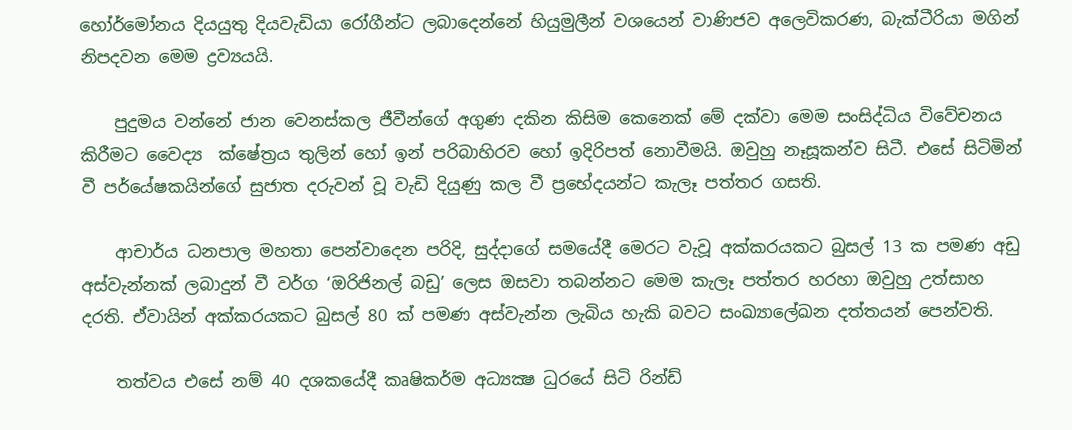හෝර්මෝනය දියයුතු දියවැඩියා රෝගීන්ට ලබාදෙන්නේ හියුමුලීන් වශයෙන් වාණිජව අලෙවිකරණ, බැක්ටීරියා මගින් නිපදවන මෙම ද්‍රව්‍යයයි.

    පුදුමය වන්නේ ජාන වෙනස්කල ජීවීන්ගේ අගුණ දකින කිසිම කෙනෙක් මේ දක්වා මෙම සංසිද්ධිය විවේචනය කිරීමට වෛද්‍ය  ක්ෂේත්‍රය තුලින් හෝ ඉන් පරිබාහිරව හෝ ඉදිරිපත් නොවීමයි. ඔවුහු නෑසූකන්ව සිටී. එසේ සිටිමින් වී පර්යේෂකයින්ගේ සුජාත දරුවන් වූ වැඩි දියුණු කල වී ප්‍රභේදයන්ට කැලෑ පත්තර ගසති.

    ආචාර්ය ධනපාල මහතා පෙන්වාදෙන පරිදි, සුද්දාගේ සමයේදී මෙරට වැවූ අක්කරයකට බුසල් 13 ක පමණ අඩු අස්වැන්නක් ලබාදුන් වී වර්ග ‘ඔරිජිනල් බඩු’ ලෙස ඔසවා තබන්නට මෙම කැලෑ පත්තර හරහා ඔවුහු උත්සාහ දරති. ඒවායින් අක්කරයකට බුසල් 80 ක් පමණ අස්වැන්න ලැබිය හැකි බවට සංඛ්‍යාලේඛන දත්තයන් පෙන්වති.

    තත්වය එසේ නම් 40 දශකයේදී කෘෂිකර්ම අධ්‍යක්‍ෂ ධුරයේ සිටි රින්ඩ්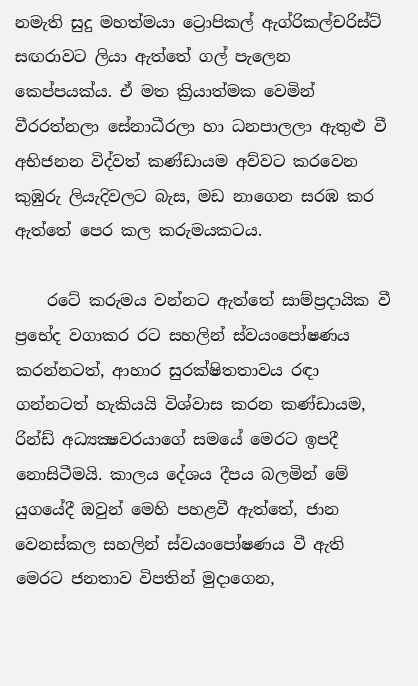නමැති සුදු මහත්මයා ට්‍රොපිකල් ඇග්රිකල්චරිස්ට් සඟරාවට ලියා ඇත්තේ ගල් පැලෙන කෙප්පයක්ය. ඒ මත ක්‍රියාත්මක වෙමින් වීරරත්නලා සේනාධීරලා හා ධනපාලලා ඇතුළු වී අභිජනන විද්වත් කණ්ඩායම අව්වට කරවෙන කුඹුරු ලියැදිවලට බැස, මඩ නාගෙන සරඹ කර ඇත්තේ පෙර කල කරුමයකටය.

    රටේ කරුමය වන්නට ඇත්තේ සාම්ප්‍රදායික වී ප්‍රභේද වගාකර රට සහලින් ස්වයංපෝෂණය කරන්නටත්, ආහාර සුරක්ෂිතතාවය රඳා ගන්නටත් හැකියයි විශ්වාස කරන කණ්ඩායම, රින්ඩ් අධ්‍යක්‍ෂවරයාගේ සමයේ මෙරට ඉපදී නොසිටීමයි. කාලය දේශය දීපය බලමින් මේ යුගයේදී ඔවුන් මෙහි පහළවී ඇත්තේ, ජාන වෙනස්කල සහලින් ස්වයංපෝෂණය වී ඇති මෙරට ජනතාව විපතින් මුදාගෙන,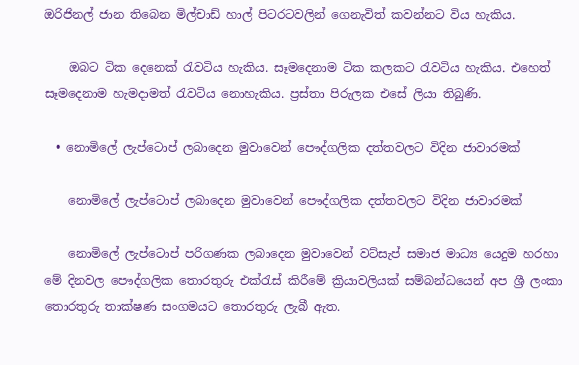ඔරිජිනල් ජාන තිබෙන මිල්චාඩ් හාල් පිටරටවලින් ගෙනැවිත් කවන්නට විය හැකිය.

    ඔබට ටික දෙනෙක් රැවටිය හැකිය. සෑමදෙනාම ටික කලකට රැවටිය හැකිය. එහෙත් සෑමදෙනාම හැමදාමත් රැවටිය නොහැකිය. ප්‍රස්තා පිරුලක එසේ ලියා තිබුණි.

  • නොමිලේ ලැප්ටොප් ලබාදෙන මුවාවෙන් පෞද්ගලික දත්තවලට විදින ජාවාරමක්

    නොමිලේ ලැප්ටොප් ලබාදෙන මුවාවෙන් පෞද්ගලික දත්තවලට විදින ජාවාරමක්

    නොමිලේ ලැප්ටොප් පරිගණක ලබාදෙන මුවාවෙන් වට්සැප් සමාජ මාධ්‍ය යෙදුම හරහා මේ දිනවල පෞද්ගලික තොරතුරු එක්රැස් කිරීමේ ක්‍රියාවලියක් සම්බන්ධයෙන් අප ශ්‍රී ලංකා තොරතුරු තාක්ෂණ සංගමයට තොරතුරු ලැබී ඇත.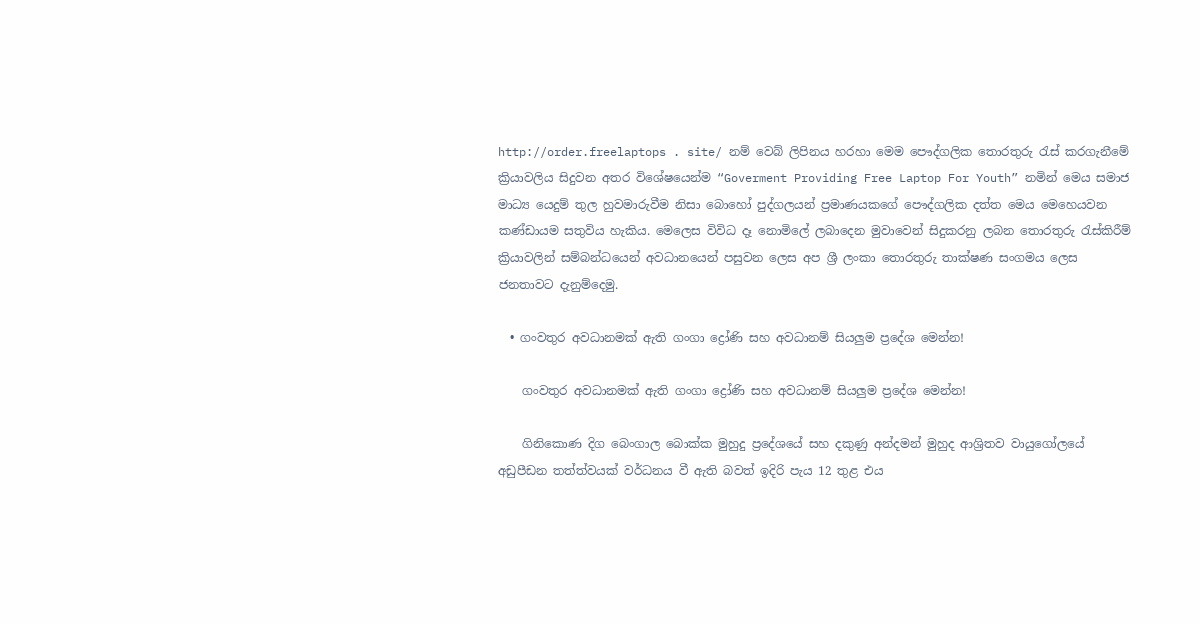http://order.freelaptops . site/ නම් වෙබ් ලිපිනය හරහා මෙම පෞද්ගලික තොරතුරු රැස් කරගැනීමේ ක්‍රියාවලිය සිදුවන අතර විශේෂයෙන්ම “Goverment Providing Free Laptop For Youth” නමින් මෙය සමාජ මාධ්‍ය යෙදුම් තුල හුවමාරුවීම නිසා බොහෝ පුද්ගලයන් ප්‍රමාණයකගේ පෞද්ගලික දත්ත මෙය මෙහෙයවන කණ්ඩායම සතුවිය හැකිය. මෙලෙස විවිධ දෑ නොමිලේ ලබාදෙන මුවාවෙන් සිදුකරනු ලබන තොරතුරු රැස්කිරීම් ක්‍රියාවලින් සම්බන්ධයෙන් අවධානයෙන් පසුවන ලෙස අප ශ්‍රී ලංකා තොරතුරු තාක්ෂණ සංගමය ලෙස ජනතාවට දැනුම්දෙමු.

  • ගංවතුර අවධානමක් ඇති ගංගා ද්‍රෝණි සහ අවධානම් සියලුම ප්‍රදේශ මෙන්න!

    ගංවතුර අවධානමක් ඇති ගංගා ද්‍රෝණි සහ අවධානම් සියලුම ප්‍රදේශ මෙන්න!

    ගිනිකොණ දිග බෙංගාල බොක්ක මුහුදු ප්‍රදේශයේ සහ දකුණු අන්දමන් මුහුද ආශ්‍රිතව වායුගෝලයේ අඩුපීඩන තත්ත්වයක් වර්ධනය වී ඇති බවත් ඉදිරි පැය 12 තුළ එය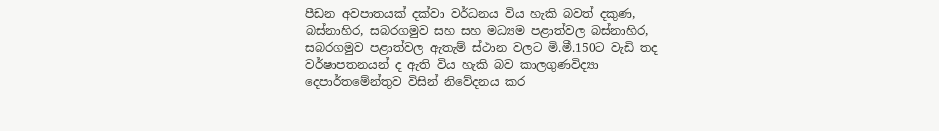පීඩන අවපාතයක් දක්වා වර්ධනය විය හැකි බවත් දකුණ, බස්නාහිර, සබරගමුව සහ සහ මධ්‍යම පළාත්වල බස්නාහිර, සබරගමුව පළාත්වල ඇතැම් ස්ථාන වලට මි.මී.150ට වැඩි තද වර්ෂාපතනයන් ද ඇති විය හැකි බව කාලගුණවිද්‍යා දෙපාර්තමේන්තුව විසින් නිවේදනය කර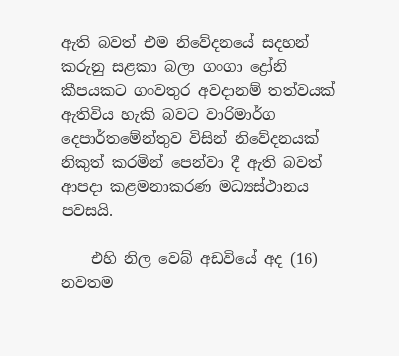ඇති බවත් එම නිවේදනයේ සදහන් කරුනු සළකා බලා ගංගා ද්‍රෝනි කීපයකට ගංවතුර අවදානම් තත්වයක් ඇතිවිය හැකි බවට වාරිමාර්ග දෙපාර්තමේන්තුව විසින් නිවේදනයක් නිකුත් කරමින් පෙන්වා දී ඇති බවත් ආපදා කළමනාකරණ මධ්‍යස්ථානය පවසයි.

    එහි නිල වෙබ් අඩවියේ අද (16) නවතම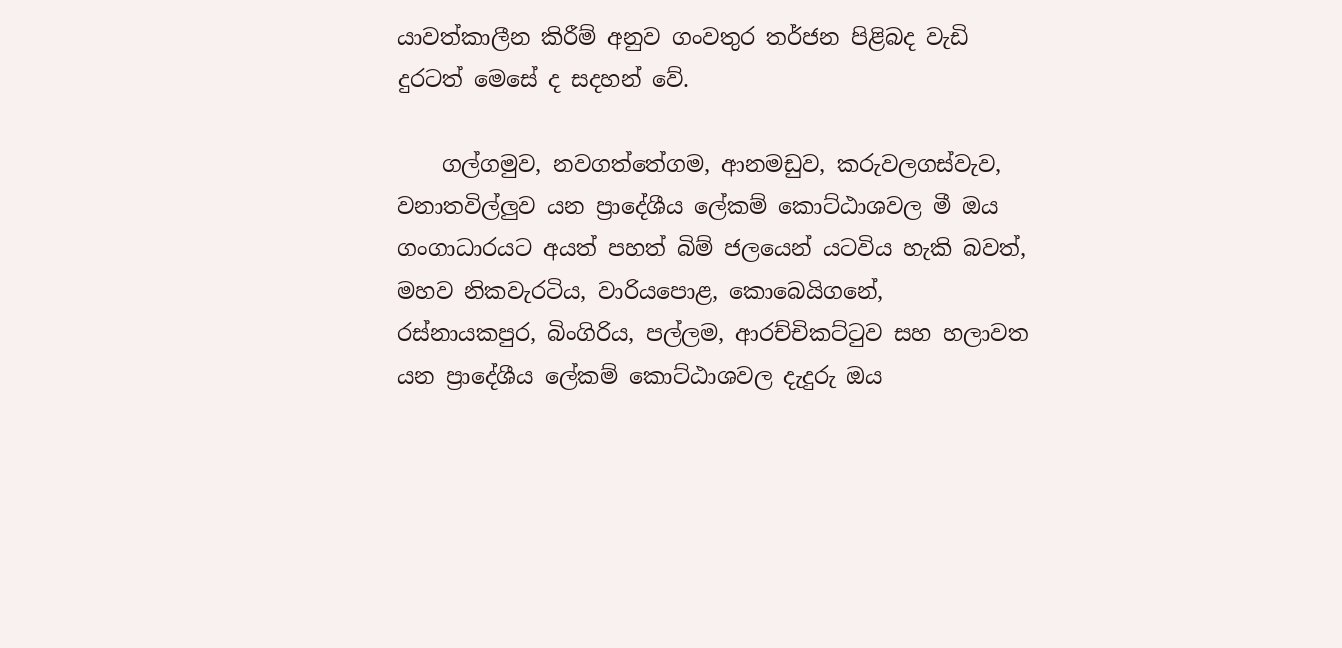යාවත්කාලීන කිරීම් අනුව ගංවතුර තර්ජන පිළිබද වැඩි දුරටත් මෙසේ ද සදහන් වේ.

    ගල්ගමුව, නවගත්තේගම, ආනමඩුව, කරුවලගස්වැව, වනාතවිල්ලුව යන ප්‍රාදේශීය ලේකම් කොට්ඨාශවල මී ඔය ගංගාධාරයට අයත් පහත් බිම් ජලයෙන් යටවිය හැකි බවත්, මහව නිකවැරටිය, වාරියපොළ, කොබෙයිගනේ, රස්නායකපුර, බිංගිරිය, පල්ලම, ආරච්චිකට්ටුව සහ හලාවත යන ප්‍රාදේශීය ලේකම් කොට්ඨාශවල දැදුරු ඔය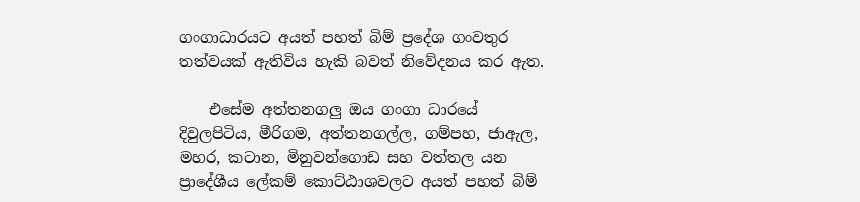ගංගාධාරයට අයත් පහත් බිම් ප්‍රදේශ ගංවතුර තත්වයක් ඇතිවිය හැකි බවත් නිවේදනය කර ඇත.

    එසේම අත්තනගලු ඔය ගංගා ධාරයේ දිවුලපිටිය, මීරිගම, අත්තනගල්ල, ගම්පහ, ජාඇල, මහර, කටාන, මිනුවන්ගොඩ සහ වත්තල යන ප්‍රාදේශීය ලේකම් කොට්ඨාශවලට අයත් පහත් බිම්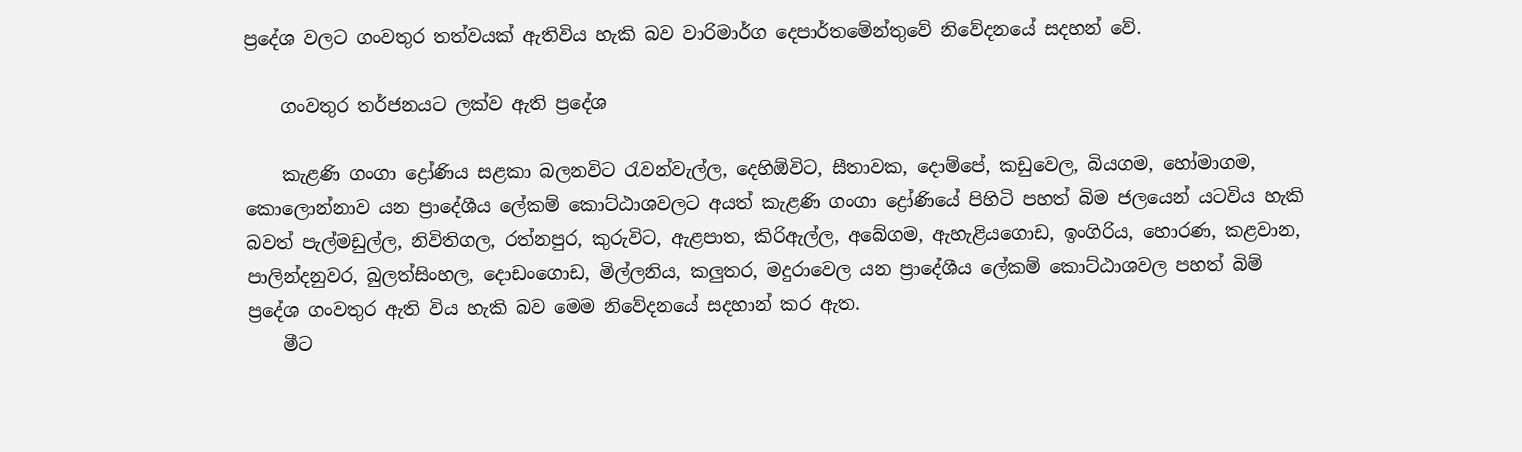ප්‍රදේශ වලට ගංවතුර තත්වයක් ඇතිවිය හැකි බව වාරිමාර්ග දෙපාර්තමේන්තුවේ නිවේදනයේ සදහන් වේ.

    ගංවතුර තර්ජනයට ලක්ව ඇති ප්‍රදේශ

    කැළණි ගංගා ද්‍රෝණිය සළකා බලනවිට රැවන්වැල්ල, දෙහිඕවිට, සීතාවක, දොම්පේ, කඩුවෙල, බියගම, හෝමාගම, කොලොන්නාව යන ප්‍රාදේශීය ලේකම් කොට්ඨාශවලට අයත් කැළණි ගංගා ද්‍රෝණියේ පිහිටි පහත් බිම ජලයෙන් යටවිය හැකි බවත් පැල්මඩුල්ල, නිවිතිගල, රත්නපුර, කුරුවිට, ඇළපාත, කිරිඇල්ල, අබේගම, ඇහැළියගොඩ, ඉංගිරිය, හොරණ, කළවාන, පාලින්දනුවර, බුලත්සිංහල, දොඩංගොඩ, මිල්ලනිය, කලුතර, මදුරාවෙල යන ප්‍රාදේශීය ලේකම් කොට්ඨාශවල පහත් බිම් ප්‍රදේශ ගංවතුර ඇති විය හැකි බව මෙම නිවේදනයේ සදහාන් කර ඇත.
    මීට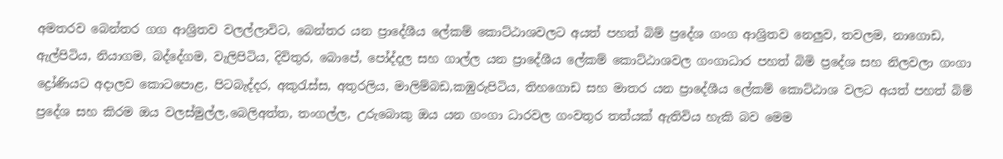අමතරව බෙන්තර ගග ආශ්‍රිතව වලල්ලාවිට, බෙන්තර යන ප්‍රාදේශීය ලේකම් කොට්ඨාශවලට අයත් පහත් බිම් ප්‍රදේශ ගංග ආශ්‍රිතව නෙලුව, තවලම, නාගොඩ, ඇල්පිටිය, නියාගම, බද්දේගම, වැලිපිටිය, දිවිතුර, බොපේ, පෝද්දල සහ ගාල්ල යන ප්‍රාදේශීය ලේකම් කොට්ඨාශවල ගංගාධාර පහත් බිමි ප්‍රදේශ සහ නිලවලා ගංගා ද්‍රෝණියට අදාලව කොටපොළ, පිටබැද්දර, අකුරැස්ස, අතුරලිය, මාලිම්බඩ,කඹුරුපිටිය, තිහගොඩ සහ මාතර යන ප්‍රාදේශීය ලේකම් කොට්ඨාශ වලට අයත් පහත් බිම් ප්‍රදේශ සහ කිරම ඔය වලස්මුල්ල,බෙලිඅත්ත, තංගල්ල, උරුබොකු ඔය යන ගංගා ධාරවල ගංවතුර තත්යක් ඇතිවිය හැකි බව මෙම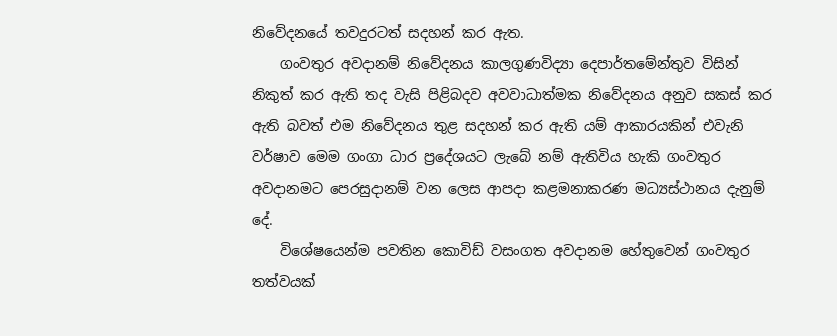නිවේදනයේ තවදුරටත් සදහන් කර ඇත.
    ගංවතුර අවදානම් නිවේදනය කාලගුණවිද්‍යා දෙපාර්තමේන්තුව විසින් නිකුත් කර ඇති තද වැසි පිළිබදව අවවාධාත්මක නිවේදනය අනුව සකස් කර ඇති බවත් එම නිවේදනය තුළ සදහන් කර ඇති යම් ආකාරයකින් එවැනි වර්ෂාව මෙම ගංගා ධාර ප්‍රදේශයට ලැබේ නම් ඇතිවිය හැකි ගංවතුර අවදානමට පෙරසුදානම් වන ලෙස ආපදා කළමනාකරණ මධ්‍යස්ථානය දැනුම් දේ.
    විශේෂයෙන්ම පවතින කොවිඩ් වසංගත අවදානම හේතුවෙන් ගංවතුර තත්වයක්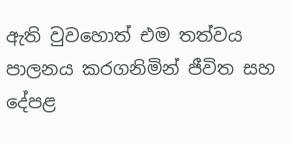ඇති වුවහොත් එම තත්වය පාලනය කරගනිමින් ජීවිත සහ දේපළ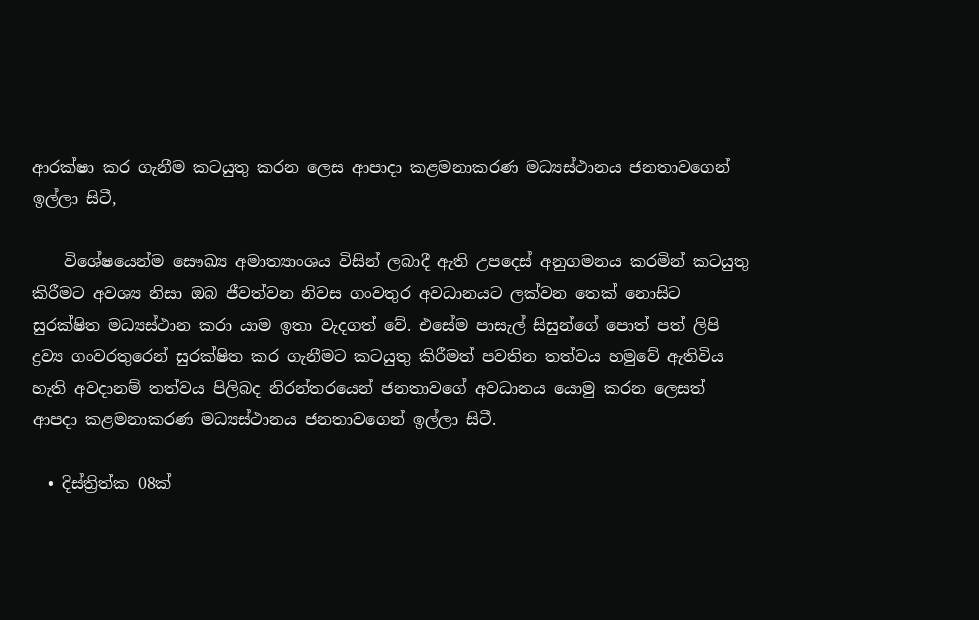ආරක්ෂා කර ගැනීම කටයුතු කරන ලෙස ආපාදා කළමනාකරණ මධ්‍යස්ථානය ජනතාවගෙන් ඉල්ලා සිටී,

    විශේෂයෙන්ම සෞඛ්‍ය අමාත්‍යාංශය විසින් ලබාදී ඇති උපදෙස් අනුගමනය කරමින් කටයුතු කිරීමට අවශ්‍ය නිසා ඔබ ජීවත්වන නිවස ගංවතුර අවධානයට ලක්වන තෙක් නොසිට සුරක්ෂිත මධ්‍යස්ථාන කරා යාම ඉතා වැදගත් වේ. එසේම පාසැල් සිසුන්ගේ පොත් පත් ලිපි ද්‍රව්‍ය ගංවරතුරෙන් සුරක්ෂිත කර ගැනීමට කටයුතු කිරීමත් පවතින තත්වය හමුවේ ඇතිවිය හැති අවදානම් තත්වය පිලිබද නිරන්තරයෙන් ජනතාවගේ අවධානය යොමු කරන ලෙසත් ආපදා කළමනාකරණ මධ්‍යස්ථානය ජනතාවගෙන් ඉල්ලා සිටී.

  • දිස්ත්‍රිත්ක 08ක්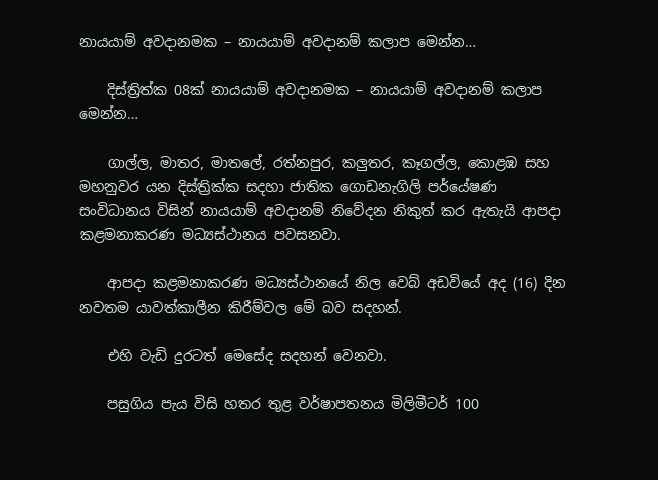නායයාම් අවදානමක – නායයාම් අවදානම් කලාප මෙන්න…

    දිස්ත්‍රිත්ක 08ක් නායයාම් අවදානමක – නායයාම් අවදානම් කලාප මෙන්න…

    ගාල්ල, මාතර, මාතලේ, රත්නපුර, කලුතර, කෑගල්ල, කොළඹ සහ මහනුවර යන දිස්ත්‍රික්ක සදහා ජාතික ගොඩනැගිලි පර්යේෂණ සංවිධානය විසින් නායයාම් අවදානම් නිවේදන නිකුත් කර ඇතැයි ආපදා කළමනාකරණ මධ්‍යස්ථානය පවසනවා.

    ආපදා කළමනාකරණ මධ්‍යස්ථානයේ නිල වෙබ් අඩවියේ අද (16) දින නවතම යාවත්කාලීන කිරීම්වල මේ බව සදහන්.

    එහි වැඩි දුරටත් මෙසේද සදහන් වෙනවා.

    පසුගිය පැය විසි හතර තුළ වර්ෂාපතනය මිලිමීටර් 100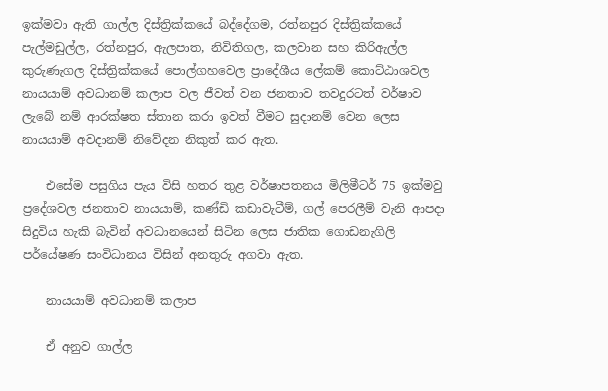ඉක්මවා ඇති ගාල්ල දිස්ත්‍රික්කයේ බද්දේගම, රත්නපුර දිස්ත්‍රික්කයේ පැල්මඩුල්ල, රත්නපුර, ඇලපාත, නිවිතිගල, කලවාන සහ කිරිඇල්ල කුරුණැගල දිස්ත්‍රික්කයේ පොල්ගහවෙල ප්‍රාදේශීය ලේකම් කොට්ඨාශවල නායයාම් අවධානම් කලාප වල ජීවත් වන ජනතාව තවදුරටත් වර්ෂාව ලැබේ නම් ආරක්ෂත ස්තාන කරා ඉවත් වීමට සුදානම් වෙන ලෙස නායයාම් අවදානම් නිවේදන නිකුත් කර ඇත.

    එසේම පසුගිය පැය විසි හතර තුළ වර්ෂාපතනය මිලිමීටර් 75 ඉක්මවු ප්‍රදේශවල ජනතාව නායයාම්, කණ්ඩි කඩාවැටීම්, ගල් පෙරලීම් වැනි ආපදා සිදුවිය හැකි බැවින් අවධානයෙන් සිටින ලෙස ජාතික ගොඩනැගිලි පර්යේෂණ සංවිධානය විසින් අනතුරු අගවා ඇත.

    නායයාම් අවධානම් කලාප

    ඒ අනුව ගාල්ල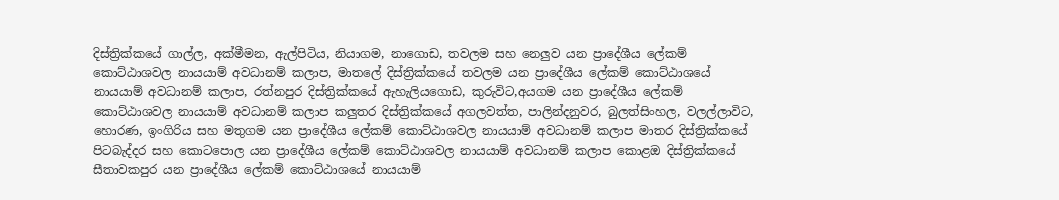දිස්ත්‍රික්කයේ ගාල්ල, අක්මීමන, ඇල්පිටිය, නියාගම, නාගොඩ, තවලම සහ නෙලුව යන ප්‍රාදේශීය ලේකම් කොට්ඨාශවල නායයාම් අවධානම් කලාප, මාතලේ දිස්ත්‍රික්කයේ තවලම යන ප්‍රාදේශීය ලේකම් කොට්ඨාශයේ නායයාම් අවධානම් කලාප, රත්නපුර දිස්ත්‍රික්කයේ ඇහැලියගොඩ, කුරුවිට,අයගම යන ප්‍රාදේශීය ලේකම් කොට්ඨාශවල නායයාම් අවධානම් කලාප කලුතර දිස්ත්‍රික්කයේ අගලවත්ත, පාලින්දනුවර, බුලත්සිංහල, වලල්ලාවිට, හොරණ, ඉංගිරිය සහ මතුගම යන ප්‍රාදේශීය ලේකම් කොට්ඨාශවල නායයාම් අවධානම් කලාප මාතර දිස්ත්‍රික්කයේ පිටබැද්දර සහ කොටපොල යන ප්‍රාදේශීය ලේකම් කොට්ඨාශවල නායයාම් අවධානම් කලාප කොළඔ දිස්ත්‍රික්කයේ සීතාවකපුර යන ප්‍රාදේශීය ලේකම් කොට්ඨාශයේ නායයාම්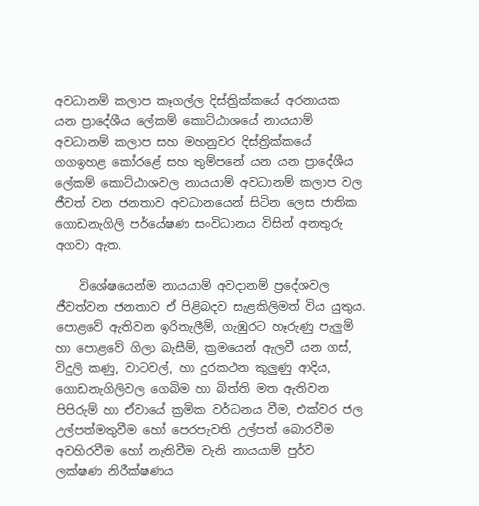අවධානම් කලාප කෑගල්ල දිස්ත්‍රික්කයේ අරනායක යන ප්‍රාදේශීය ලේකම් කොට්ඨාශයේ නායයාම් අවධානම් කලාප සහ මහනුවර දිස්ත්‍රික්කයේ ගගඉහළ කෝරළේ සහ තුම්පනේ යන යන ප්‍රාදේශීය ලේකම් කොට්ඨාශවල නායයාම් අවධානම් කලාප වල ජීවත් වන ජනතාව අවධානයෙන් සිටින ලෙස ජාතික ගොඩනැගිලි පර්යේෂණ සංවිධානය විසින් අනතුරු අගවා ඇත.

    විශේෂයෙන්ම නායයාම් අවදානම් ප්‍රදේශවල ජීවත්වන ජනතාව ඒ පිළිබදව සැළකිලිමත් විය යුතුය. පොළවේ ඇතිවන ඉරිතැලීම්, ගැඹුරට හෑරුණු පැලුම් හා පොළවේ ගිලා බැසීම්, ක්‍රමයෙන් ඇලවී යන ගස්, විදුලි කණු, වාටවල්, හා දුරකථන කුලුණු ආදිය, ගොඩනැගිලිවල ගෙබිම හා බිත්ති මත ඇතිවන පිපිරුම් හා ඒවායේ ක්‍රමික වර්ධනය වීම, එක්වර ජල උල්පත්මතුවීම හෝ පෙරපැවති උල්පත් බොරවීම අවහිරවීම හෝ නැතිවීම වැනි නායයාම් පුර්ව ලක්ෂණ නිරීක්ෂණය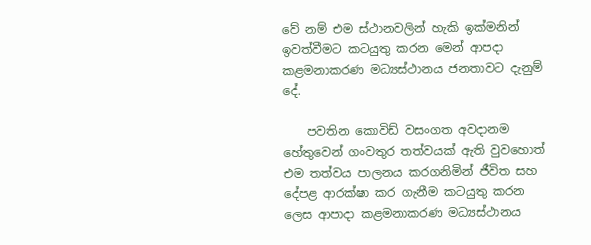වේ නම් එම ස්ථානවලින් හැකි ඉක්මනින් ඉවත්වීමට කටයුතු කරන මෙන් ආපදා කළමනාකරණ මධ්‍යස්ථානය ජනතාවට දැනුම් දේ.

    පවතින කොවිඩ් වසංගත අවදානම හේතුවෙන් ගංවතුර තත්වයක් ඇති වුවහොත් එම තත්වය පාලනය කරගනිමින් ජීවිත සහ දේපළ ආරක්ෂා කර ගැනීම කටයුතු කරන ලෙස ආපාදා කළමනාකරණ මධ්‍යස්ථානය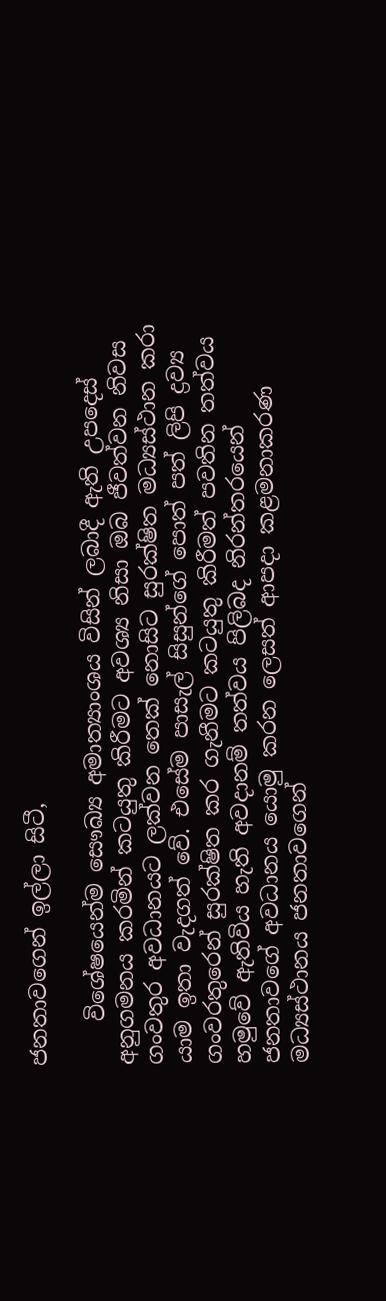ජනතාවගෙන් ඉල්ලා සිටී,

    විශේෂයෙන්ම සෞඛ්‍ය අමාත්‍යාංශය විසින් ලබාදී ඇති උපදෙස් අනුගමනය කරමින් කටයුතු කිරීමට අවශ්‍ය නිසා ඔබ ජීවත්වන නිවස ගංවතුර අවධානයට ලක්වන තෙක් නොසිට සුරක්ෂිත මධ්‍යස්ථාන කරා යාම ඉතා වැදගත් වේ. එසේම පාසැල් සිසුන්ගේ පොත් පත් ලිපි ද්‍රව්‍ය ගංවරතුරෙන් සුරක්ෂිත කර ගැනීමට කටයුතු කිරීමත් පවතින තත්වය හමුවේ ඇතිවිය හැති අවදානම් තත්වය පිලිබද නිරන්තරයෙන් ජනතාවගේ අවධානය යොමු කරන ලෙසත් ආපදා කළමනාකරණ මධ්‍යස්ථානය ජනතාවගෙන්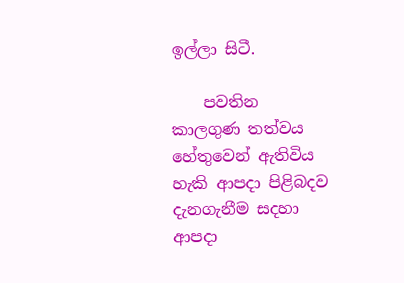ඉල්ලා සිටී.

    පවතින කාලගුණ තත්වය හේතුවෙන් ඇතිවිය හැකි ආපදා පිළිබදව දැනගැනීම සදහා ආපදා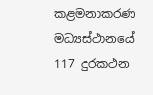කළමනාකරණ මධ්‍යස්ථානයේ 117 දුරකථන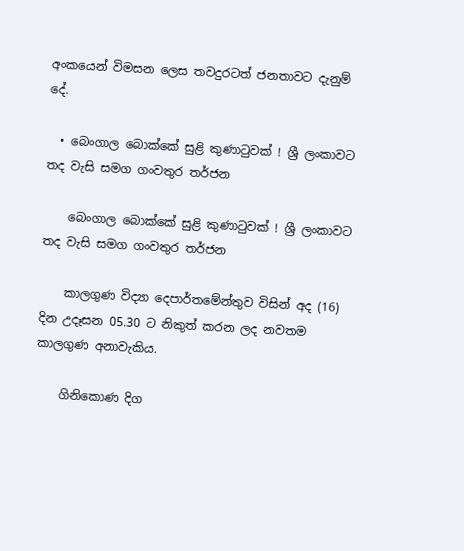අංකයෙන් විමසන ලෙස තවදුරටත් ජනතාවට දැනුම් දේ.

  • බෙංගාල බොක්කේ සුළි කුණාටුවක් ! ශ්‍රී ලංකාවට තද වැසි සමග ගංවතුර තර්ජන

    බෙංගාල බොක්කේ සුළි කුණාටුවක් ! ශ්‍රී ලංකාවට තද වැසි සමග ගංවතුර තර්ජන

    කාලගුණ විද්‍යා දෙපාර්තමේන්තුව විසින් අද (16) දින උදෑසන 05.30 ට නිකුත් කරන ලද නවතම කාලගුණ අනාවැකිය.

    ගිනිකොණ දිග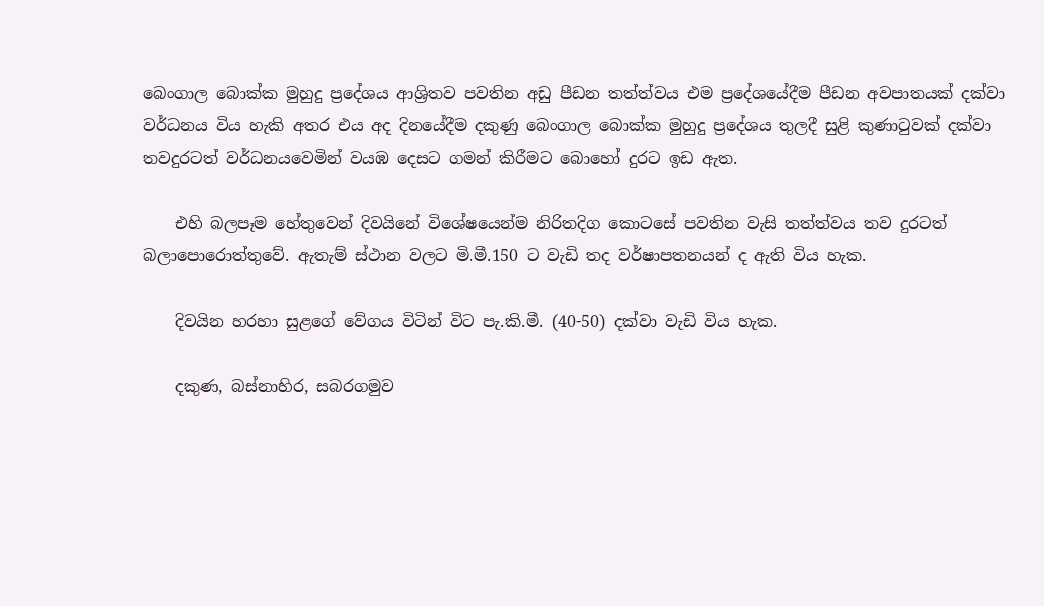බෙංගාල බොක්ක මුහුදු ප්‍රදේශය ආශ්‍රිතව පවතින අඩු පීඩන තත්ත්වය එම ප්‍රදේශයේදීම පීඩන අවපාතයක් දක්වා වර්ධනය විය හැකි අතර එය අද දිනයේදීම දකුණු බෙංගාල බොක්ක මුහුදු ප්‍රදේශය තුලදී සුළි කුණාටුවක් දක්වා තවදුරටත් වර්ධනයවෙමින් වයඹ දෙසට ගමන් කිරීමට බොහෝ දුරට ඉඩ ඇත.

    එහි බලපෑම හේතුවෙන් දිවයිනේ විශේෂයෙන්ම නිරිතදිග කොටසේ පවතින වැසි තත්ත්වය තව දුරටත් බලාපොරොත්තුවේ. ඇතැම් ස්ථාන වලට මි.මී.150 ට වැඩි තද වර්ෂාපතනයන් ද ඇති විය හැක.

    දිවයින හරහා සුළගේ වේගය විටින් විට පැ.කි.මී. (40-50) දක්වා වැඩි විය හැක.

    දකුණ, බස්නාහිර, සබරගමුව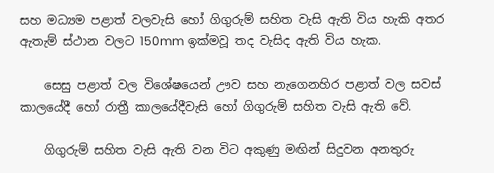සහ මධ්‍යම පළාත් වලවැසි හෝ ගිගුරුම් සහිත වැසි ඇති විය හැකි අතර ඇතැම් ස්ථාන වලට 150mm ඉක්මවූ තද වැසිද ඇති විය හැක.

    සෙසු පළාත් වල විශේෂයෙන් ඌව සහ නැගෙනහිර පළාත් වල සවස් කාලයේදී හෝ රාත්‍රී කාලයේදීවැසි හෝ ගිගුරුම් සහිත වැසි ඇති වේ.

    ගිගුරුම් සහිත වැසි ඇති වන විට අකුණු මඟින් සිදුවන අනතුරු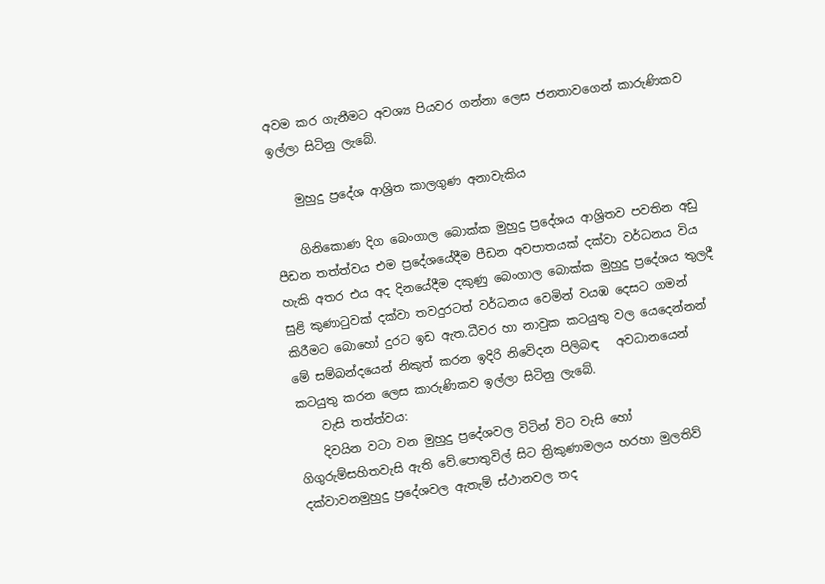අවම කර ගැනීමට අවශ්‍ය පියවර ගන්නා ලෙස ජනතාවගෙන් කාරුණිකව ඉල්ලා සිටිනු ලැබේ.

    මුහුදු ප්‍රදේශ ආශ්‍රිත කාලගුණ අනාවැකිය

    ගිනිකොණ දිග බෙංගාල බොක්ක මුහුදු ප්‍රදේශය ආශ්‍රිතව පවතින අඩු පීඩන තත්ත්වය එම ප්‍රදේශයේදීම පීඩන අවපාතයක් දක්වා වර්ධනය විය හැකි අතර එය අද දිනයේදීම දකුණු බෙංගාල බොක්ක මුහුදු ප්‍රදේශය තුලදී සුළි කුණාටුවක් දක්වා තවදුරටත් වර්ධනය වෙමින් වයඹ දෙසට ගමන් කිරීමට බොහෝ දුරට ඉඩ ඇත.ධීවර හා නාවුක කටයුතු වල යෙදෙන්නන් මේ සම්බන්දයෙන් නිකුත් කරන ඉදිරි නිවේදන පිලිබඳ   අවධානයෙන් කටයුතු කරන ලෙස කාරුණිකව ඉල්ලා සිටිනු ලැබේ.
    වැසි තත්ත්වය:
    දිවයින වටා වන මුහුදු ප්‍රදේශවල විටින් විට වැසි හෝ ගිගුරුම්සහිතවැසි ඇති වේ.පොතුවිල් සිට ත්‍රිකුණාමලය හරහා මුලතිව් දක්වාවනමුහුදු ප්‍රදේශවල ඇතැම් ස්ථානවල තද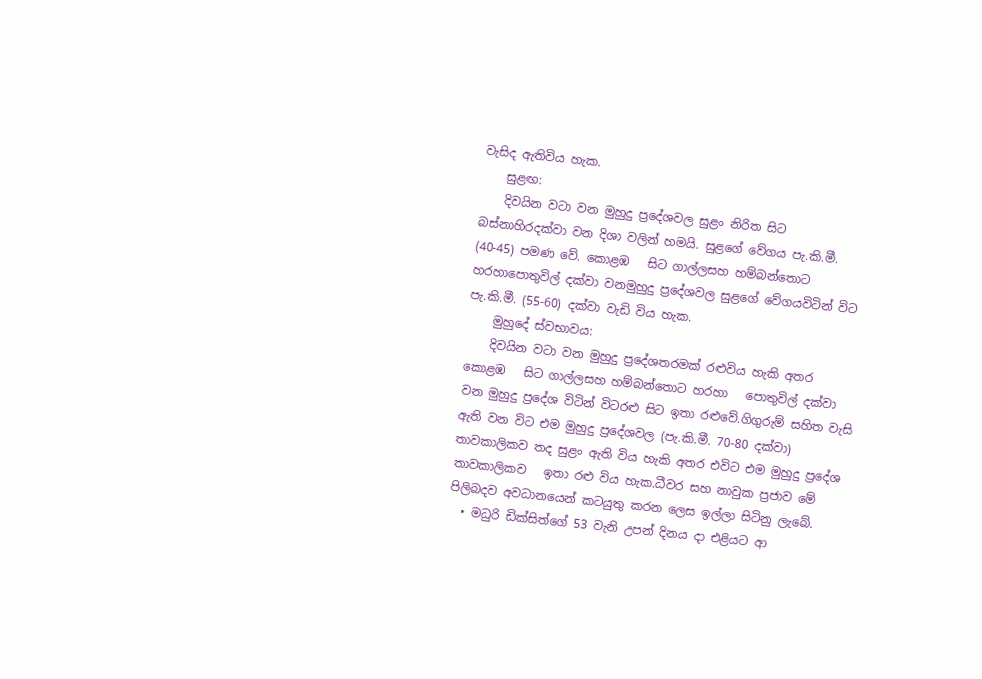වැසිද ඇතිවිය හැක.
    සුළඟ:
    දිවයින වටා වන මුහුදු ප්‍රදේශවල සුළං නිරිත සිට බස්නාහිරදක්වා වන දිශා වලින් හමයි. සුළගේ වේගය පැ.කි.මී. (40-45) පමණ වේ. කොළඹ   සිට ගාල්ලසහ හම්බන්තොට හරහාපොතුවිල් දක්වා වනමුහුදු ප්‍රදේශවල සුළගේ වේගයවිටින් විට පැ.කි.මී. (55-60) දක්වා වැඩි විය හැක.
    මුහුදේ ස්වභාවය:
    දිවයින වටා වන මුහුදු ප්‍රදේශතරමක් රළුවිය හැකි අතර කොළඹ   සිට ගාල්ලසහ හම්බන්තොට හරහා   පොතුවිල් දක්වා වන මුහුදු ප්‍රදේශ විටින් විටරළු සිට ඉතා රළුවේ.ගිගුරුම් සහිත වැසි ඇති වන විට එම මුහුදු ප්‍රදේශවල (පැ.කි.මී. 70-80 දක්වා) තාවකාලිකව තද සුළං ඇති විය හැකි අතර එවිට එම මුහුදු ප්‍රදේශ තාවකාලිකව   ඉතා රළු විය හැක.ධීවර සහ නාවුක ප්‍රජාව මේ පිලිබදව අවධානයෙන් කටයුතු කරන ලෙස ඉල්ලා සිටිනු ලැබේ.
  • මධුරි ඩික්සිත්ගේ 53 වැනි උපන් දිනය දා එළියට ආ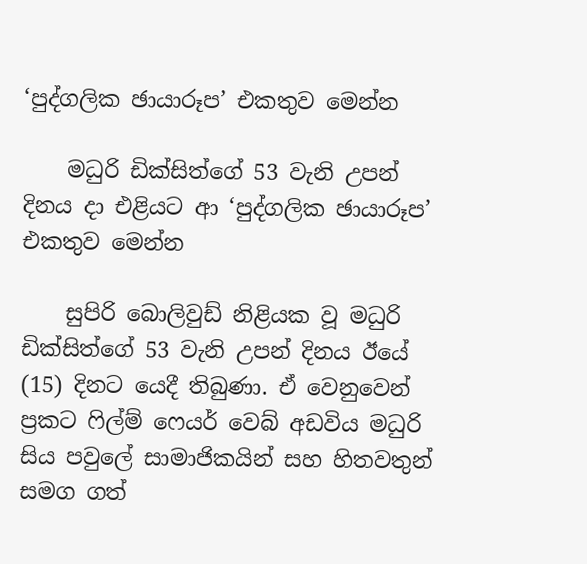‘පුද්ගලික ඡායාරූප’ එකතුව මෙන්න

    මධුරි ඩික්සිත්ගේ 53 වැනි උපන් දිනය දා එළියට ආ ‘පුද්ගලික ඡායාරූප’ එකතුව මෙන්න

    සුපිරි බොලිවුඩ් නිළියක වූ මධුරි ඩික්සිත්ගේ 53 වැනි උපන් දිනය ඊයේ (15) දිනට යෙදී තිබුණා. ඒ වෙනුවෙන් ප්‍රකට ෆිල්ම් ෆෙයර් වෙබ් අඩවිය මධුරි සිය පවුලේ සාමාජිකයින් සහ හිතවතුන් සමග ගත්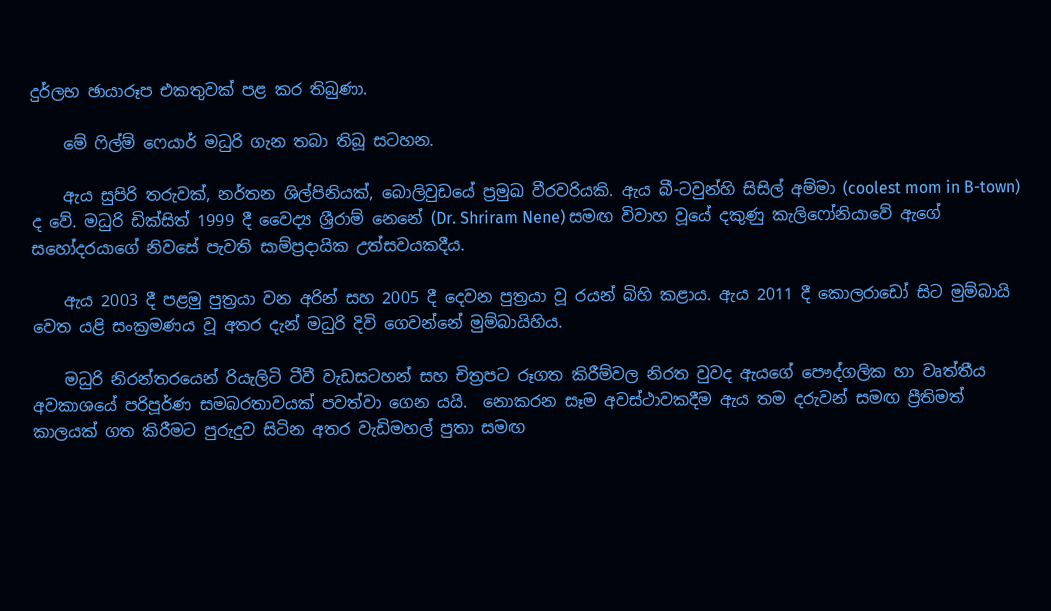දුර්ලභ ඡායාරූප එකතුවක් පළ කර තිබුණා.

    මේ ෆිල්ම් ෆෙයාර් මධුරි ගැන තබා තිබූ සටහන.

    ඇය සුපිරි තරුවක්, නර්තන ශිල්පිනියක්, බොලිවුඩයේ ප්‍රමුඛ වීරවරියකි. ඇය බී-ටවුන්හි සිසිල් අම්මා (coolest mom in B-town) ද වේ. මධුරි ඩික්සිත් 1999 දී වෛද්‍ය ශ්‍රීරාම් නෙනේ (Dr. Shriram Nene) සමඟ විවාහ වූයේ දකුණු කැලිෆෝනියාවේ ඇගේ සහෝදරයාගේ නිවසේ පැවති සාම්ප්‍රදායික උත්සවයකදීය.

    ඇය 2003 දී පළමු පුත්‍රයා වන අරින් සහ 2005 දී දෙවන පුත්‍රයා වූ රයන් බිහි කළාය. ඇය 2011 දී කොලරාඩෝ සිට මුම්බායි වෙත යළි සංක්‍රමණය වූ අතර දැන් මධුරි දිවි ගෙවන්නේ මුම්බායිහිය.

    මධුරි නිරන්තරයෙන් රියැලිටි ටීවී වැඩසටහන් සහ චිත්‍රපට රූගත කිරීම්වල නිරත වුවද ඇයගේ පෞද්ගලික හා වෘත්තීය අවකාශයේ පරිපූර්ණ සමබරතාවයක් පවත්වා ගෙන යයි.  නොකරන සෑම අවස්ථාවකදීම ඇය තම දරුවන් සමඟ ප්‍රීතිමත් කාලයක් ගත කිරීමට පුරුදුව සිටින අතර වැඩිමහල් පුතා සමඟ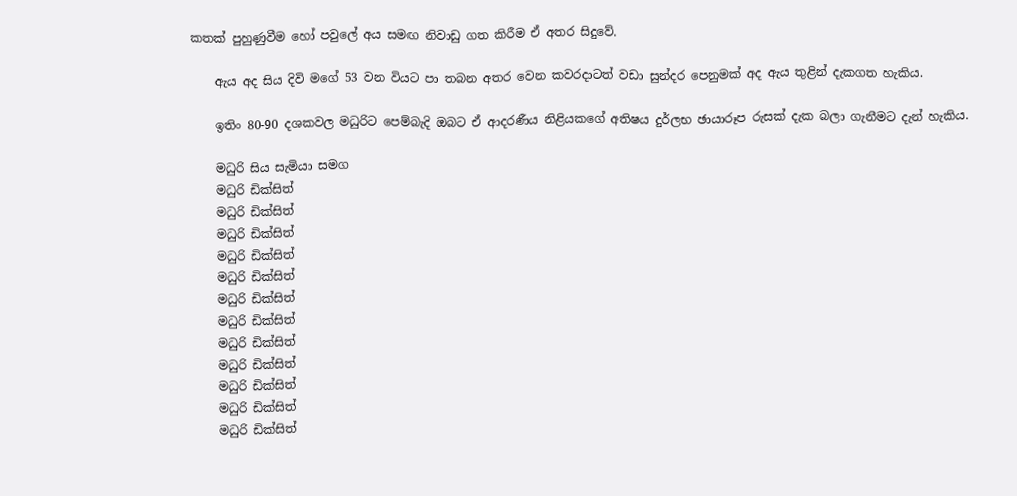කතක් පුහුණුවීම හෝ පවුලේ අය සමඟ නිවාඩු ගත කිරීම ඒ අතර සිදුවේ.

    ඇය අද සිය දිවි මගේ 53 වන වියට පා තබන අතර වෙන කවරදාටත් වඩා සුන්දර පෙනුමක් අද ඇය තුළින් දැකගත හැකිය.

    ඉතිං 80-90 දශකවල මධුරිට පෙම්බැදි ඔබට ඒ ආදරණීය නිළියකගේ අතිෂය දුර්ලභ ඡායාරූප රුසක් දැක බලා ගැනීමට දැන් හැකිය.

    මධුරි සිය සැමියා සමග
    මධුරි ඩික්සිත්
    මධුරි ඩික්සිත්
    මධුරි ඩික්සිත්
    මධුරි ඩික්සිත්
    මධුරි ඩික්සිත්
    මධුරි ඩික්සිත්
    මධුරි ඩික්සිත්
    මධුරි ඩික්සිත්
    මධුරි ඩික්සිත්
    මධුරි ඩික්සිත්
    මධුරි ඩික්සිත්
    මධුරි ඩික්සිත්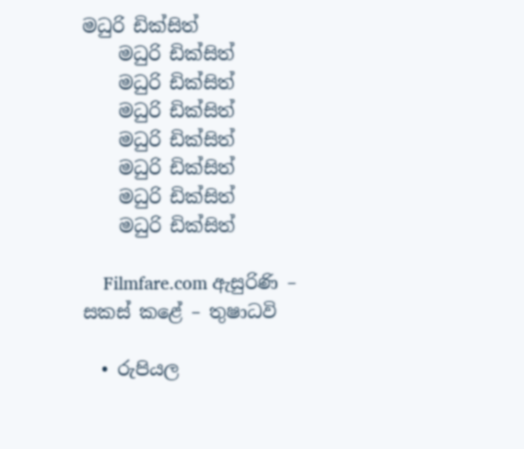මධුරි ඩික්සිත්
    මධුරි ඩික්සිත්
    මධුරි ඩික්සිත්
    මධුරි ඩික්සිත්
    මධුරි ඩික්සිත්
    මධුරි ඩික්සිත්
    මධුරි ඩික්සිත්
    මධුරි ඩික්සිත්

    Filmfare.com ඇසුරිණි – සකස් කළේ – තුෂාධවි

  • රුපියල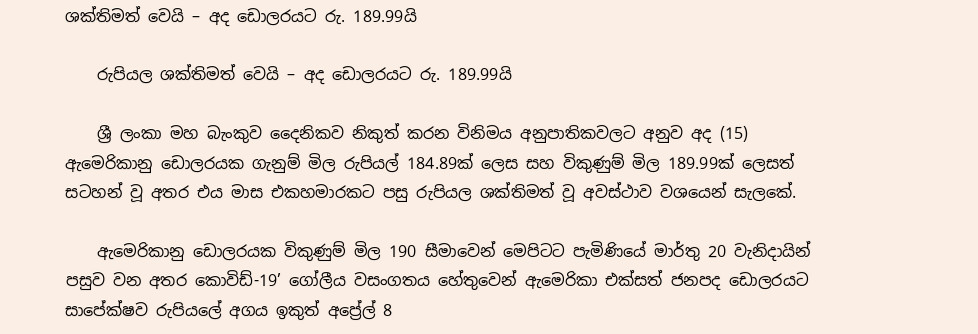ශක්තිමත් වෙයි – අද ඩොලරයට රු. 189.99යි

    රුපියල ශක්තිමත් වෙයි – අද ඩොලරයට රු. 189.99යි

    ශ්‍රී ලංකා මහ බැංකුව දෛනිකව නිකුත් කරන විනිමය අනුපාතිකවලට අනුව අද (15) ඇමෙරිකානු ඩොලරයක ගැනුම් මිල රුපියල් 184.89ක් ලෙස සහ විකුණුම් මිල 189.99ක් ලෙසත් සටහන් වූ අතර එය මාස එකහමාරකට පසු රුපියල ශක්තිමත් වූ අවස්ථාව වශයෙන් සැලකේ.

    ඇමෙරිකානු ඩොලරයක විකුණුම් මිල 190 සීමාවෙන් මෙපිටට පැමිණියේ මාර්තු 20 වැනිදායින් පසුව වන අතර කොවිඩ්-19’ ගෝලීය වසංගතය හේතුවෙන් ඇමෙරිකා එක්සත් ජනපද ඩොලරයට සාපේක්ෂව රුපියලේ අගය ඉකුත් අප්‍රේල් 8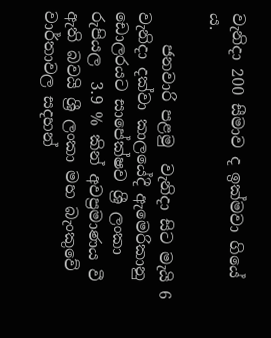වැනිදා 200 සීමාව ද ඉක්මවා ගියේ ය.

    ජනවාරි පළමු  වැනිදා සිට මැයි 6 වැනිදා දක්වා කාලයේදී ඇමෙරිකානු ඩොලරයට සාපේක්ෂව ශ්‍රී ලංකා රුපියල  3.9 % කින් අවප්‍රමාණය වී ඇති බවයි ශ්‍රී ලංකා මහ බැංකුවේ වාර්තාවල සදහන්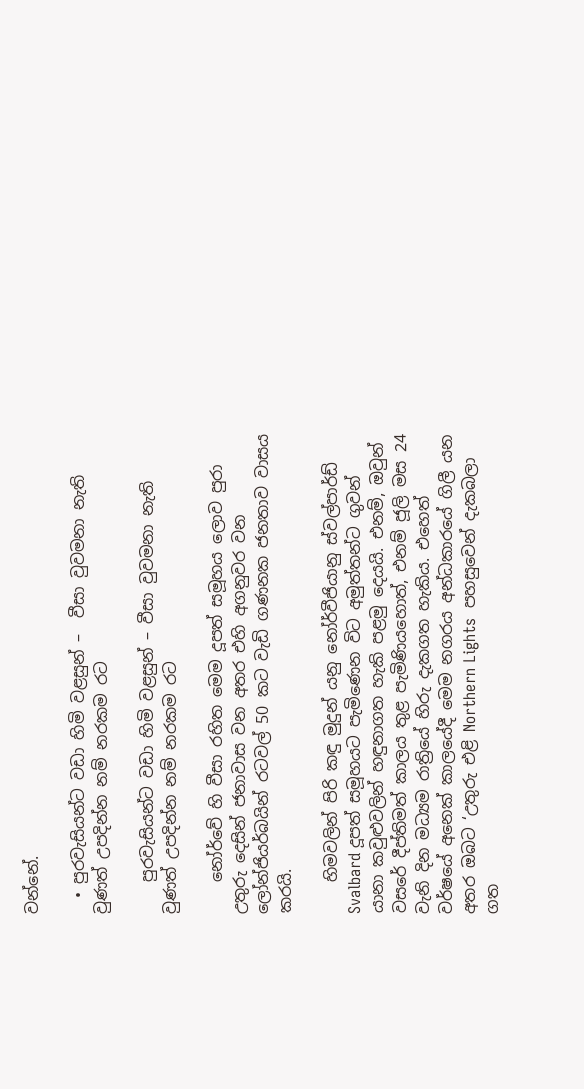වන්නේ.

  • පුරවැසියන්ට වඩා හිමි වළසුන් –  වීසා වුවමනා නැති වුණත් උපදින්න නම් නරකම රට

    පුරවැසියන්ට වඩා හිමි වළසුන් – වීසා වුවමනා නැති වුණත් උපදින්න නම් නරකම රට

    නෝර්වේ හි වීසා රහිත මෙම දූපත් සමූහය ලොව පුරා උතුරු දෙසින් ජනාවාස වන අතර එහි අගනුවර වන ලෝන්ජියර්බයින් රටවල් 50 කට වැඩි ගණනක ජනතාව වාසය කරයි.

    හිමවලින් පිරි කඳු මුදුන් යනු නෝර්වීජියානු ස්වල්පාර්ඩ් Svalbard දූපත් සමූහයට පැමිණෙන විට අමුත්තන්ට ගුවන් යානා කවුළුවලින් හඳුනාගත හැකි පළමු දෙයයි. එනම්, ඔවුන් වසරේ දීප්තිමත් කාලය තුළ පැමිණියහොත්, එනම් ජූලි මස 24 වැනි දින මධ්‍යම රාත්‍රියේ හිරු දැකගත හැකිය. එහෙත්  වර්ෂයේ අනෙක් කාලයේදී මෙම නගරය අන්ධකාරයේ ගිලී යන අතර ඔබට ‘උතුරු එළි Northern Lights  පහසුවෙන් දැකබලා ගත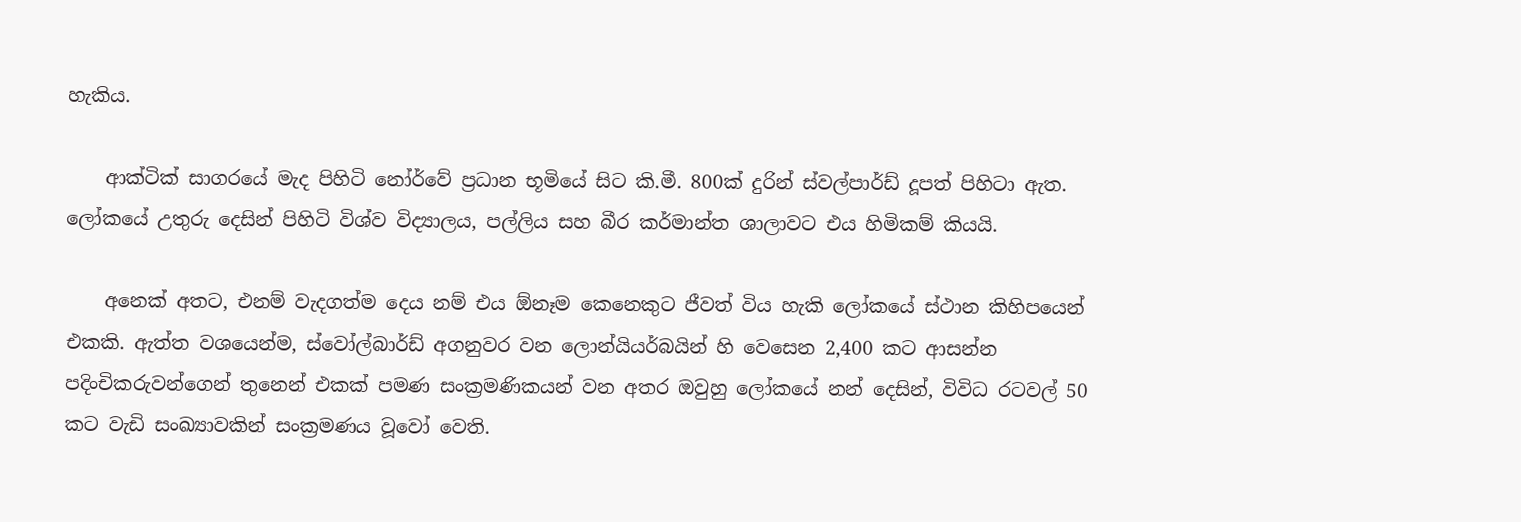හැකිය.

    ආක්ටික් සාගරයේ මැද පිහිටි නෝර්වේ ප්‍රධාන භූමියේ සිට කි.මී. 800ක් දුරින් ස්වල්පාර්ඩ් දූපත් පිහිටා ඇත. ලෝකයේ උතුරු දෙසින් පිහිටි විශ්ව විද්‍යාලය, පල්ලිය සහ බීර කර්මාන්ත ශාලාවට එය හිමිකම් කියයි.

    අනෙක් අතට, එනම් වැදගත්ම දෙය නම් එය ඕනෑම කෙනෙකුට ජීවත් විය හැකි ලෝකයේ ස්ථාන කිහිපයෙන් එකකි. ඇත්ත වශයෙන්ම, ස්වෝල්බාර්ඩ් අගනුවර වන ලොන්යියර්බයින් හි වෙසෙන 2,400 කට ආසන්න පදිංචිකරුවන්ගෙන් තුනෙන් එකක් පමණ සංක්‍රමණිකයන් වන අතර ඔවුහු ලෝකයේ නන් දෙසින්, විවිධ රටවල් 50 කට වැඩි සංඛ්‍යාවකින් සංක්‍රමණය වූවෝ වෙති.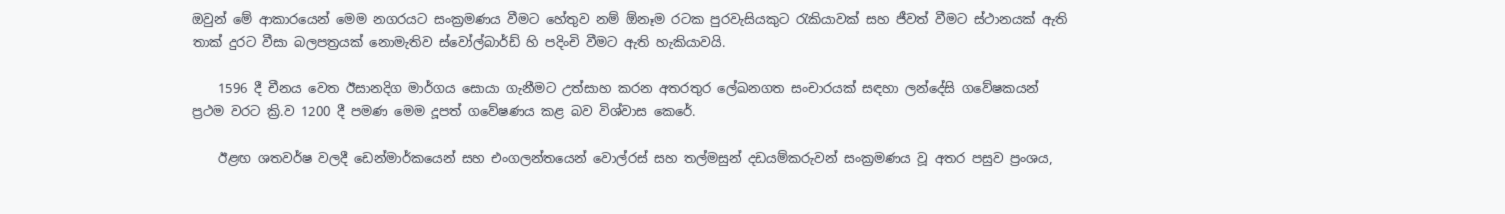ඔවුන් මේ ආකාරයෙන් මෙම නගරයට සංක්‍රමණය වීමට හේතුව නම් ඕනෑම රටක පුරවැසියකුට රැකියාවක් සහ ජීවත් වීමට ස්ථානයක් ඇති තාක් දුරට වීසා බලපත්‍රයක් නොමැතිව ස්වෝල්බාර්ඩ් හි පදිංචි වීමට ඇති හැකියාවයි.

    1596 දී චීනය වෙත ඊසානදිග මාර්ගය සොයා ගැනීමට උත්සාහ කරන අතරතුර ලේඛනගත සංචාරයක් සඳහා ලන්දේසි ගවේෂකයන් ප්‍රථම වරට ක්‍රි.ව 1200 දී පමණ මෙම දූපත් ගවේෂණය කළ බව විශ්වාස කෙරේ.

    ඊළඟ ශතවර්ෂ වලදී ඩෙන්මාර්කයෙන් සහ එංගලන්තයෙන් වොල්රස් සහ තල්මසුන් දඩයම්කරුවන් සංක්‍රමණය වූ අතර පසුව ප්‍රංශය,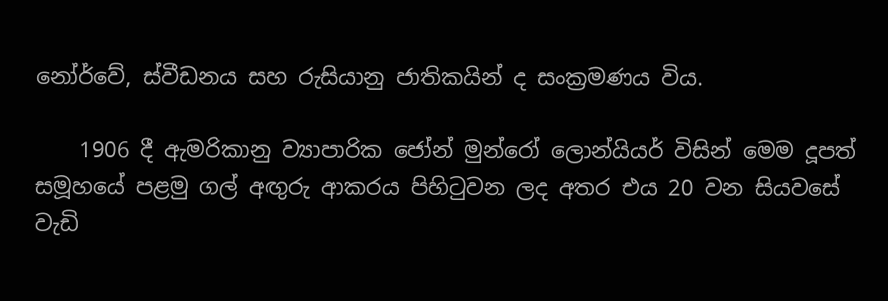නෝර්වේ, ස්වීඩනය සහ රුසියානු ජාතිකයින් ද සංක්‍රමණය විය.

    1906 දී ඇමරිකානු ව්‍යාපාරික ජෝන් මුන්රෝ ලොන්යියර් විසින් මෙම දූපත් සමූහයේ පළමු ගල් අඟුරු ආකරය පිහිටුවන ලද අතර එය 20 වන සියවසේ වැඩි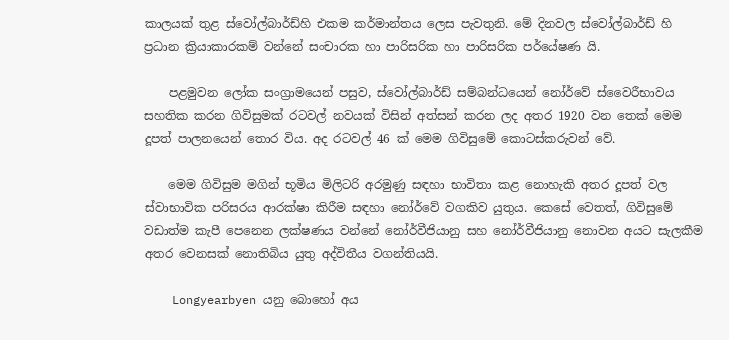කාලයක් තුළ ස්වෝල්බාර්ඩ්හි එකම කර්මාන්තය ලෙස පැවතුනි. මේ දිනවල ස්වෝල්බාර්ඩ් හි ප්‍රධාන ක්‍රියාකාරකම් වන්නේ සංචාරක හා පාරිසරික හා පාරිසරික පර්යේෂණ යි.

    පළමුවන ලෝක සංග්‍රාමයෙන් පසුව, ස්වෝල්බාර්ඩ් සම්බන්ධයෙන් නෝර්වේ ස්වෛරීභාවය සහතික කරන ගිවිසුමක් රටවල් නවයක් විසින් අත්සන් කරන ලද අතර 1920 වන තෙක් මෙම දූපත් පාලනයෙන් තොර විය. අද රටවල් 46 ක් මෙම ගිවිසුමේ කොටස්කරුවන් වේ.

    මෙම ගිවිසුම මගින් භූමිය මිලිටරි අරමුණු සඳහා භාවිතා කළ නොහැකි අතර දූපත් වල ස්වාභාවික පරිසරය ආරක්ෂා කිරීම සඳහා නෝර්වේ වගකිව යුතුය. කෙසේ වෙතත්, ගිවිසුමේ වඩාත්ම කැපී පෙනෙන ලක්ෂණය වන්නේ නෝර්වීජියානු සහ නෝර්වීජියානු නොවන අයට සැලකීම අතර වෙනසක් නොතිබිය යුතු අද්විතීය වගන්තියයි.

    Longyearbyen යනු බොහෝ අය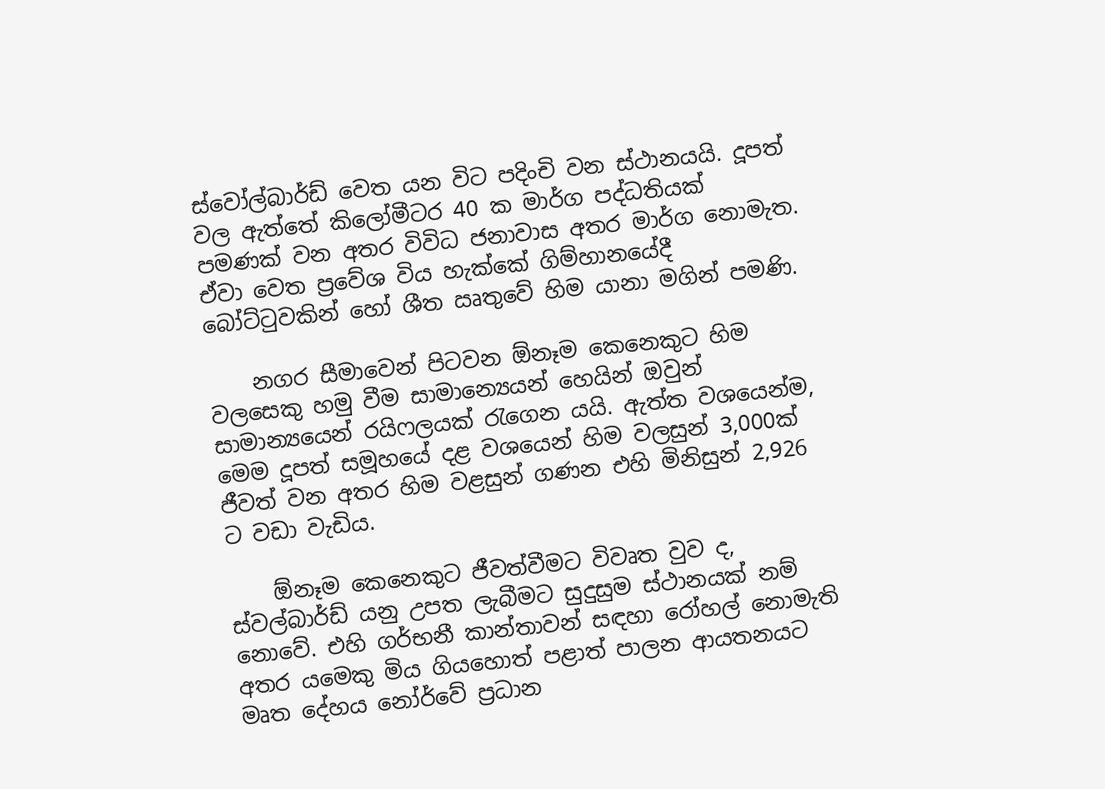ස්වෝල්බාර්ඩ් වෙත යන විට පදිංචි වන ස්ථානයයි. දූපත් වල ඇත්තේ කිලෝමීටර 40 ක මාර්ග පද්ධතියක් පමණක් වන අතර විවිධ ජනාවාස අතර මාර්ග නොමැත. ඒවා වෙත ප්‍රවේශ විය හැක්කේ ගිම්හානයේදී බෝට්ටුවකින් හෝ ශීත ඍතුවේ හිම යානා මගින් පමණි.

    නගර සීමාවෙන් පිටවන ඕනෑම කෙනෙකුට හිම වලසෙකු හමු වීම සාමාන්‍යෙයන් හෙයින් ඔවුන් සාමාන්‍යයෙන් රයිෆලයක් රැගෙන යයි. ඇත්ත වශයෙන්ම, මෙම දූපත් සමූහයේ දළ වශයෙන් හිම වලසුන් 3,000ක් ජීවත් වන අතර හිම වළසුන් ගණන එහි මිනිසුන් 2,926 ට වඩා වැඩිය.

    ඕනෑම කෙනෙකුට ජීවත්වීමට විවෘත වුව ද, ස්වල්බාර්ඩ් යනු උපත ලැබීමට සුදුසුම ස්ථානයක් නම් නොවේ. එහි ගර්භනී කාන්තාවන් සඳහා රෝහල් නොමැති අතර යමෙකු මිය ගියහොත් පළාත් පාලන ආයතනයට මෘත දේහය නෝර්වේ ප්‍රධාන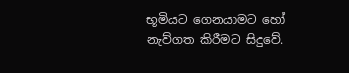භූමියට ගෙනයාමට හෝ නැව්ගත කිරීමට සිදුවේ.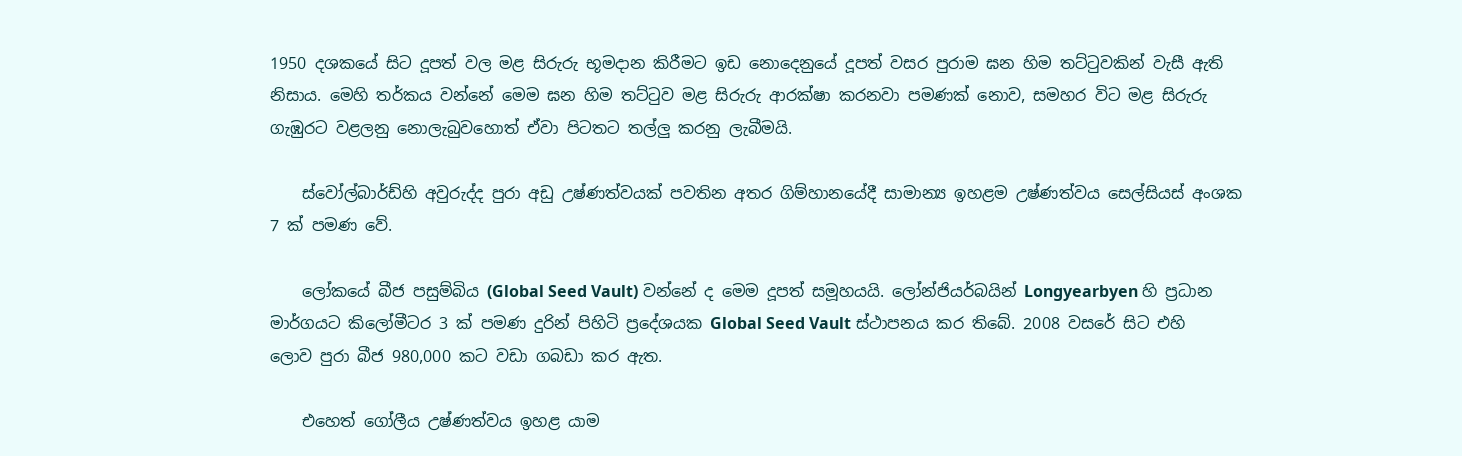1950 දශකයේ සිට දූපත් වල මළ සිරුරු භූමදාන කිරීමට ඉඩ නොදෙනුයේ දූපත් වසර පුරාම ඝන හිම තට්ටුවකින් වැසී ඇති නිසාය. මෙහි තර්කය වන්නේ මෙම ඝන හිම තට්ටුව මළ සිරුරු ආරක්ෂා කරනවා පමණක් නොව, සමහර විට මළ සිරුරු ගැඹුරට වළලනු නොලැබුවහොත් ඒවා පිටතට තල්ලු කරනු ලැබීමයි.

    ස්වෝල්බාර්ඩ්හි අවුරුද්ද පුරා අඩු උෂ්ණත්වයක් පවතින අතර ගිම්හානයේදී සාමාන්‍ය ඉහළම උෂ්ණත්වය සෙල්සියස් අංශක 7 ක් පමණ වේ.

    ලෝකයේ බීජ පසුම්බිය (Global Seed Vault) වන්නේ ද මෙම දූපත් සමූහයයි. ලෝන්ජියර්බයින් Longyearbyen හි ප්‍රධාන මාර්ගයට කිලෝමීටර 3 ක් පමණ දුරින් පිහිටි ප්‍රදේශයක Global Seed Vault ස්ථාපනය කර තිබේ. 2008 වසරේ සිට එහි ලොව පුරා බීජ 980,000 කට වඩා ගබඩා කර ඇත.

    එහෙත් ගෝලීය උෂ්ණත්වය ඉහළ යාම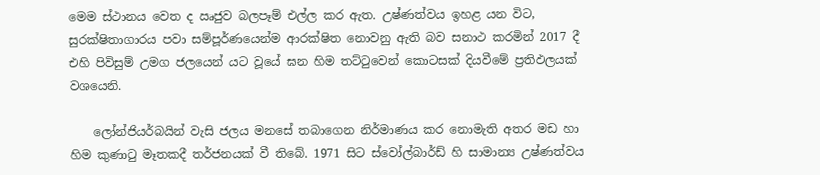මෙම ස්ථානය වෙත ද ඍජුව බලපෑම් එල්ල කර ඇත. උෂ්ණත්වය ඉහළ යන විට, සුරක්ෂිතාගාරය පවා සම්පූර්ණයෙන්ම ආරක්ෂිත නොවනු ඇති බව සනාථ කරමින් 2017 දී එහි පිවිසුම් උමග ජලයෙන් යට වූයේ ඝන හිම තට්ටුවෙන් කොටසක් දියවීමේ ප්‍රතිඵලයක් වශයෙනි.

    ලෝන්ජියර්බයින් වැසි ජලය මනසේ තබාගෙන නිර්මාණය කර නොමැති අතර මඩ හා හිම කුණාටු මෑතකදී තර්ජනයක් වී තිබේ. 1971 සිට ස්වෝල්බාර්ඩ් හි සාමාන්‍ය උෂ්ණත්වය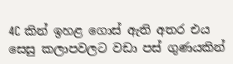4C කින් ඉහළ ගොස් ඇති අතර එය සෙසු කලාපවලට වඩා පස් ගුණයකින්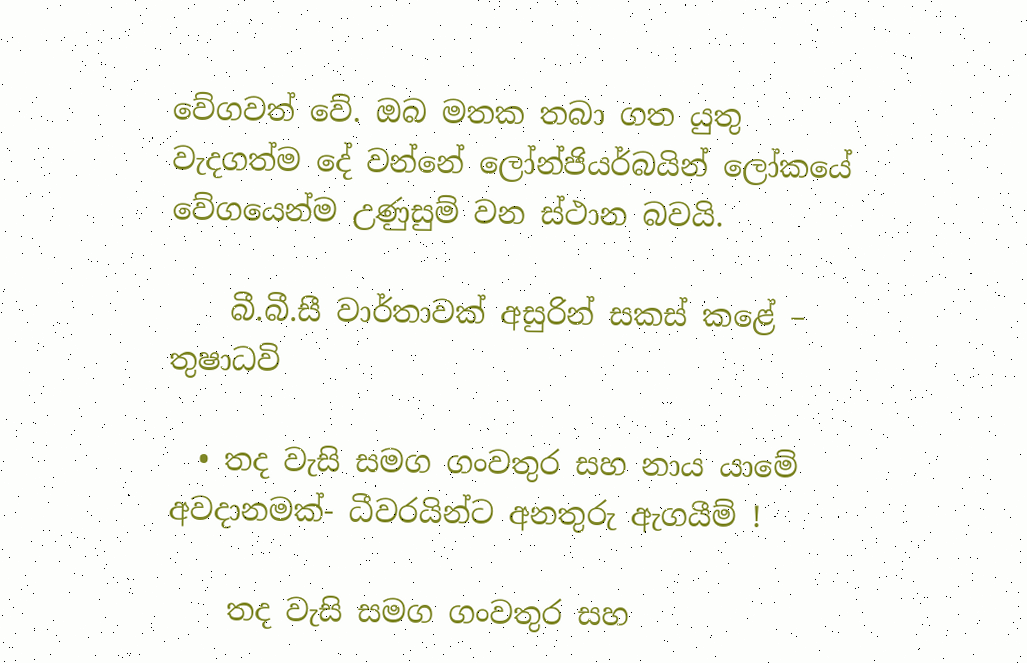වේගවත් වේ. ඔබ මතක තබා ගත යුතු වැදගත්ම දේ වන්නේ ලෝන්ජියර්බයින් ලෝකයේ වේගයෙන්ම උණුසුම් වන ස්ථාන බවයි.

    බී.බී.සී වාර්තාවක් අසුරින් සකස් කළේ – තුෂාධවි

  • තද වැසි සමග ගංවතුර සහ නාය යාමේ අවදානමක්- ධීවරයින්ට අනතුරු ඇගයීම් !

    තද වැසි සමග ගංවතුර සහ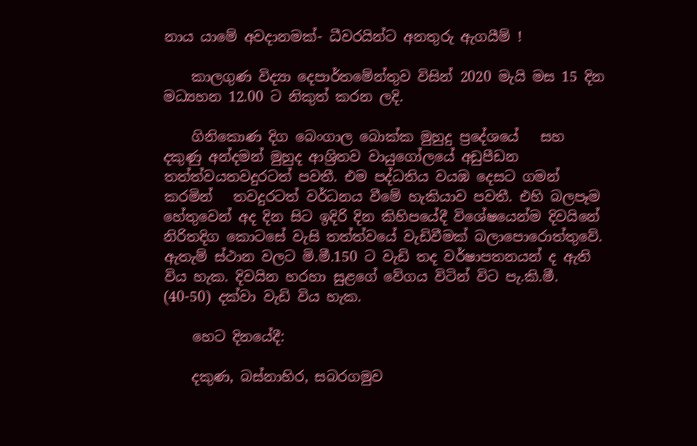නාය යාමේ අවදානමක්- ධීවරයින්ට අනතුරු ඇගයීම් !

    කාලගුණ විද්‍යා දෙපාර්තමේන්තුව විසින් 2020 මැයි මස 15 දින මධ්‍යහන 12.00 ට නිකුත් කරන ලදි.

    ගිනිකොණ දිග බෙංගාල බොක්ක මුහුදු ප්‍රදේශයේ   සහ දකුණු අන්දමන් මුහුද ආශ්‍රිතව වායුගෝලයේ අඩුපීඩන තත්ත්වයතවදුරටත් පවතී. එම පද්ධතිය වයඹ දෙසට ගමන් කරමින්   තවදුරටත් වර්ධනය වීමේ හැකියාව පවතී. එහි බලපෑම හේතුවෙන් අද දින සිට ඉදිරි දින කිහිපයේදී විශේෂයෙන්ම දිවයිනේ නිරිතදිග කොටසේ වැසි තත්ත්වයේ වැඩිවීමක් බලාපොරොත්තුවේ. ඇතැම් ස්ථාන වලට මි.මී.150 ට වැඩි තද වර්ෂාපතනයන් ද ඇති විය හැක. දිවයින හරහා සුළගේ වේගය විටින් විට පැ.කි.මී. (40-50) දක්වා වැඩි විය හැක.

    හෙට දිනයේදී:

    දකුණ, බස්නාහිර, සබරගමුව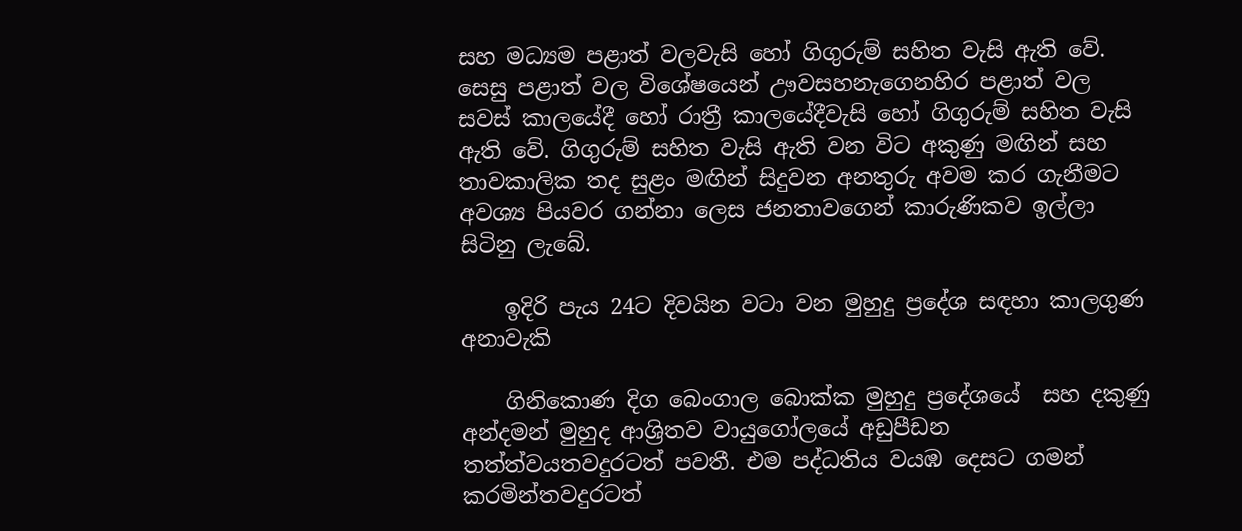සහ මධ්‍යම පළාත් වලවැසි හෝ ගිගුරුම් සහිත වැසි ඇති වේ. සෙසු පළාත් වල විශේෂයෙන් ඌවසහනැගෙනහිර පළාත් වල සවස් කාලයේදී හෝ රාත්‍රී කාලයේදීවැසි හෝ ගිගුරුම් සහිත වැසි ඇති වේ. ගිගුරුම් සහිත වැසි ඇති වන විට අකුණු මඟින් සහ තාවකාලික තද සුළං මඟින් සිදුවන අනතුරු අවම කර ගැනීමට අවශ්‍ය පියවර ගන්නා ලෙස ජනතාවගෙන් කාරුණිකව ඉල්ලා සිටිනු ලැබේ.

    ඉදිරි පැය 24ට දිවයින වටා වන මුහුදු ප්‍රදේශ සඳහා කාලගුණ අනාවැකි

    ගිනිකොණ දිග බෙංගාල බොක්ක මුහුදු ප්‍රදේශයේ  සහ දකුණු අන්දමන් මුහුද ආශ්‍රිතව වායුගෝලයේ අඩුපීඩන තත්ත්වයතවදුරටත් පවතී. එම පද්ධතිය වයඹ දෙසට ගමන් කරමින්තවදුරටත්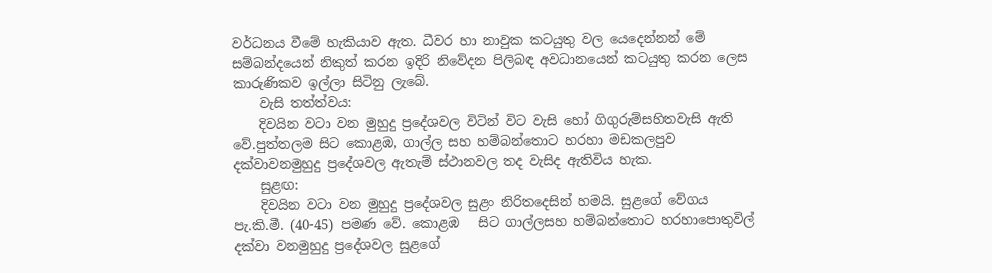වර්ධනය වීමේ හැකියාව ඇත. ධීවර හා නාවුක කටයුතු වල යෙදෙන්නන් මේ සම්බන්දයෙන් නිකුත් කරන ඉදිරි නිවේදන පිලිබඳ අවධානයෙන් කටයුතු කරන ලෙස කාරුණිකව ඉල්ලා සිටිනු ලැබේ.
    වැසි තත්ත්වය:
    දිවයින වටා වන මුහුදු ප්‍රදේශවල විටින් විට වැසි හෝ ගිගුරුම්සහිතවැසි ඇති වේ.පුත්තලම සිට කොළඹ, ගාල්ල සහ හම්බන්තොට හරහා මඩකලපුව දක්වාවනමුහුදු ප්‍රදේශවල ඇතැම් ස්ථානවල තද වැසිද ඇතිවිය හැක.
    සුළඟ:
    දිවයින වටා වන මුහුදු ප්‍රදේශවල සුළං නිරිතදෙසින් හමයි. සුළගේ වේගය පැ.කි.මී. (40-45) පමණ වේ. කොළඹ   සිට ගාල්ලසහ හම්බන්තොට හරහාපොතුවිල් දක්වා වනමුහුදු ප්‍රදේශවල සුළගේ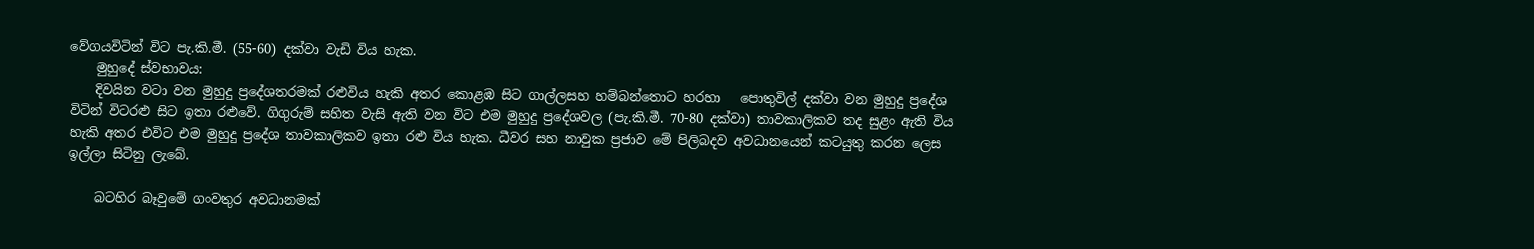වේගයවිටින් විට පැ.කි.මී. (55-60) දක්වා වැඩි විය හැක.
    මුහුදේ ස්වභාවය:
    දිවයින වටා වන මුහුදු ප්‍රදේශතරමක් රළුවිය හැකි අතර කොළඹ සිට ගාල්ලසහ හම්බන්තොට හරහා   පොතුවිල් දක්වා වන මුහුදු ප්‍රදේශ විටින් විටරළු සිට ඉතා රළුවේ. ගිගුරුම් සහිත වැසි ඇති වන විට එම මුහුදු ප්‍රදේශවල (පැ.කි.මී. 70-80 දක්වා) තාවකාලිකව තද සුළං ඇති විය හැකි අතර එවිට එම මුහුදු ප්‍රදේශ තාවකාලිකව ඉතා රළු විය හැක. ධීවර සහ නාවුක ප්‍රජාව මේ පිලිබදව අවධානයෙන් කටයුතු කරන ලෙස ඉල්ලා සිටිනු ලැබේ.

    බටහිර බෑවුමේ ගංවතුර අවධානමක්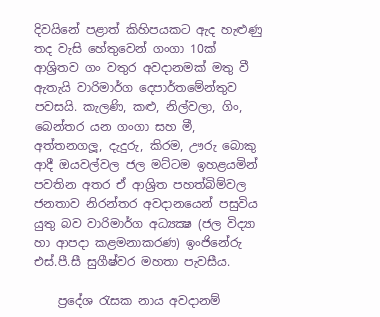දිවයිනේ පළාත් කිහිපයකට ඇද හැළුණු තද වැසි හේතුවෙන් ගංගා 10ක් ආශ්‍රිතව ගං වතුර අවදානමක් මතු වී ඇතැයි වාරිමාර්ග දෙපාර්තමේන්තුව පවසයි. කැලණි, කළු, නිල්වලා, ගිං, බෙන්තර යන ගංගා සහ මී, අත්තනගලූ, දැදුරු, කිරම, ඌරු බොකු ආදී ඔයවල්වල ජල මට්ටම ඉහළයමින් පවතින අතර ඒ ආශ්‍රිත පහත්බිම්වල ජනතාව නිරන්තර අවදානයෙන් පසුවිය යුතු බව වාරිමාර්ග අධ්‍යක්‍ෂ (ජල විද්‍යා හා ආපදා කළමනාකරණ) ඉංජිනේරු එස්.පී.සී සුගීෂ්වර මහතා පැවසීය.

    ප්‍රදේශ රැසක නාය අවදානම්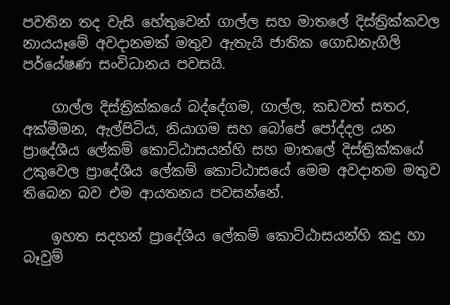පවතින තද වැසි හේතුවෙන් ගාල්ල සහ මාතලේ දිස්ත්‍රික්කවල නායයෑමේ අවදානමක් මතුව ඇතැයි ජාතික ගොඩනැගිලි පර්යේෂණ සංවිධානය පවසයි.

    ගාල්ල දිස්ත්‍රික්කයේ බද්දේගම, ගාල්ල, කඩවත් සතර, අක්මීමන, ඇල්පිටිය, නියාගම සහ බෝපේ පෝද්දල යන ප්‍රාදේශීය ලේකම් කොට්ඨාසයන්හි සහ මාතලේ දිස්ත්‍රික්කයේ උකුවෙල ප්‍රාදේශීය ලේකම් කොට්ඨාසයේ මෙම අවදානම මතුව තිබෙන බව එම ආයතනය පවසන්නේ.

    ඉහත සදහන් ප්‍රාදේශීය ලේකම් කොට්ඨාසයන්හි කදු හා බෑවුම්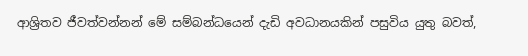ආශ්‍රිතව ජීවත්වන්නන් මේ සම්බන්ධයෙන් දැඩි අවධානයකින් පසුවිය යුතු බවත්,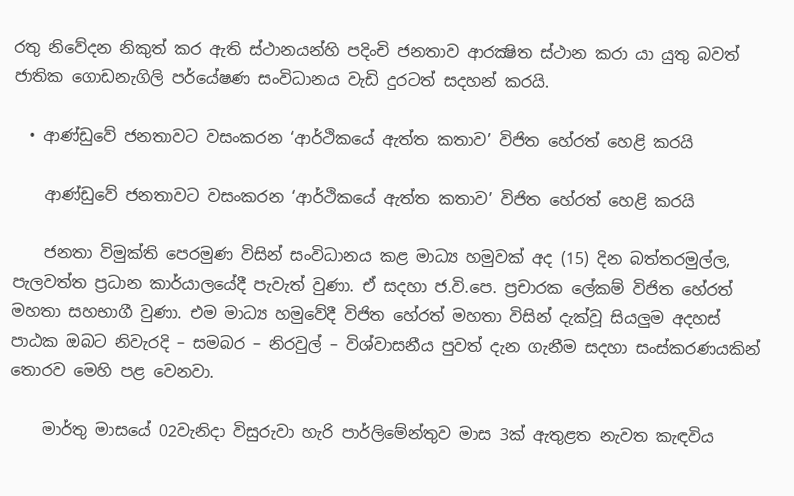රතු නිවේදන නිකුත් කර ඇති ස්ථානයන්හි පදිංචි ජනතාව ආරක්‍ෂිත ස්ථාන කරා යා යුතු බවත් ජාතික ගොඩනැගිලි පර්යේෂණ සංවිධානය වැඩි දුරටත් සදහන් කරයි.

  • ආණ්ඩුවේ ජනතාවට වසංකරන ‘ආර්ථිකයේ ඇත්ත කතාව’ විජිත හේරත් හෙළි කරයි

    ආණ්ඩුවේ ජනතාවට වසංකරන ‘ආර්ථිකයේ ඇත්ත කතාව’ විජිත හේරත් හෙළි කරයි

    ජනතා විමුක්ති පෙරමුණ විසින් සංවිධානය කළ මාධ්‍ය හමුවක් අද (15) දින බත්තරමුල්ල, පැලවත්ත ප්‍රධාන කාර්යාලයේදී පැවැත් වුණා. ඒ සදහා ජ.වි.පෙ. ප්‍රචාරක ලේකම් විජිත හේරත් මහතා සහභාගී වුණා. එම මාධ්‍ය හමුවේදී විජිත හේරත් මහතා විසින් දැක්වූ සියලුම අදහස් පාඨක ඔබට නිවැරදි – සමබර – නිරවුල් – විශ්වාසනීය පුවත් දැන ගැනීම සදහා සංස්කරණයකින් තොරව මෙහි පළ වෙනවා.

    මාර්තු මාසයේ 02වැනිදා විසුරුවා හැරි පාර්ලිමේන්තුව මාස 3ක් ඇතුළත නැවත කැඳවිය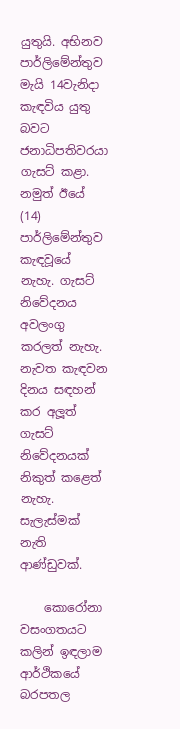යුතුයි. අභිනව පාර්ලිමේන්තුව මැයි 14වැනිදා කැඳවිය යුතු බවට ජනාධිපතිවරයා ගැසට් කළා. නමුත් ඊයේ (14) පාර්ලිමේන්තුව කැඳවූයේ නැහැ. ගැසට් නිවේදනය අවලංගු කරලත් නැහැ. නැවත කැඳවන දිනය සඳහන් කර අලූත් ගැසට් නිවේදනයක් නිකුත් කළෙත් නැහැ. සැලැස්මක් නැති ආණ්ඩුවක්.

    කොරෝනා වසංගතයට කලින් ඉඳලාම ආර්ථිකයේ බරපතල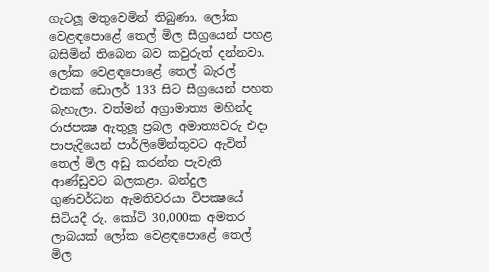ගැටලූ මතුවෙමින් තිබුණා. ලෝක වෙළඳපොළේ තෙල් මිල සීග්‍රයෙන් පහළ බසිමින් තිබෙන බව කවුරුත් දන්නවා. ලෝක වෙළඳපොළේ තෙල් බැරල් එකක් ඩොලර් 133 සිට සීග්‍රයෙන් පහත බැහැලා. වත්මන් අග්‍රාමාත්‍ය මහින්ද රාජපක්‍ෂ ඇතුලූ ප්‍රබල අමාත්‍යවරු එදා පාපැදියෙන් පාර්ලිමේන්තුවට ඇවිත් තෙල් මිල අඩු කරන්න පැවැති ආණ්ඩුවට බලකළා. බන්දුල ගුණවර්ධන ඇමතිවරයා විපක්‍ෂයේ සිටියදී රු. කෝටි 30,000ක අමතර ලාබයක් ලෝක වෙළඳපොළේ තෙල් මිල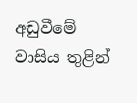අඩුවීමේ වාසිය තුළින්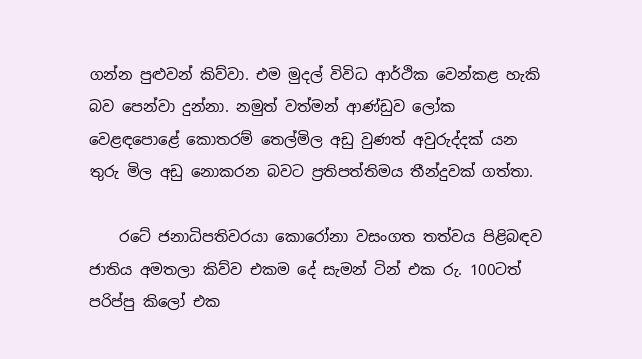ගන්න පුළුවන් කිව්වා. එම මුදල් විවිධ ආර්ථික වෙන්කළ හැකි බව පෙන්වා දුන්නා. නමුත් වත්මන් ආණ්ඩුව ලෝක වෙළඳපොළේ කොතරම් තෙල්මිල අඩු වුණත් අවුරුද්දක් යන තුරු මිල අඩු නොකරන බවට ප්‍රතිපත්තිමය තීන්දුවක් ගත්තා.

    රටේ ජනාධිපතිවරයා කොරෝනා වසංගත තත්වය පිළිබඳව ජාතිය අමතලා කිව්ව එකම දේ සැමන් ටින් එක රු. 100ටත් පරිප්පු කිලෝ එක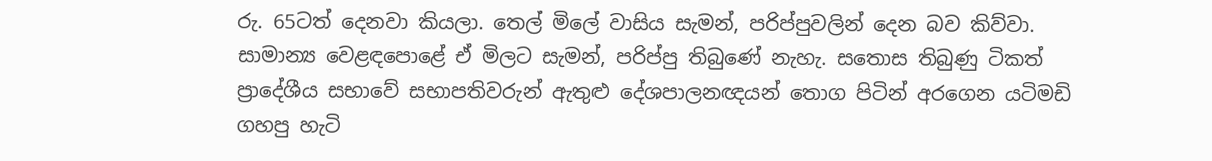රු. 65ටත් දෙනවා කියලා. තෙල් මිලේ වාසිය සැමන්, පරිප්පුවලින් දෙන බව කිව්වා. සාමාන්‍ය වෙළඳපොළේ ඒ මිලට සැමන්, පරිප්පු තිබුණේ නැහැ. සතොස තිබුණු ටිකත් ප්‍රාදේශීය සභාවේ සභාපතිවරුන් ඇතුළු දේශපාලනඥයන් තොග පිටින් අරගෙන යටිමඩි ගහපු හැටි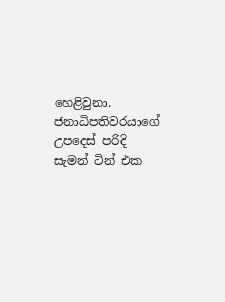හෙළිවුනා. ජනාධිපතිවරයාගේ උපදෙස් පරිදි සැමන් ටින් එක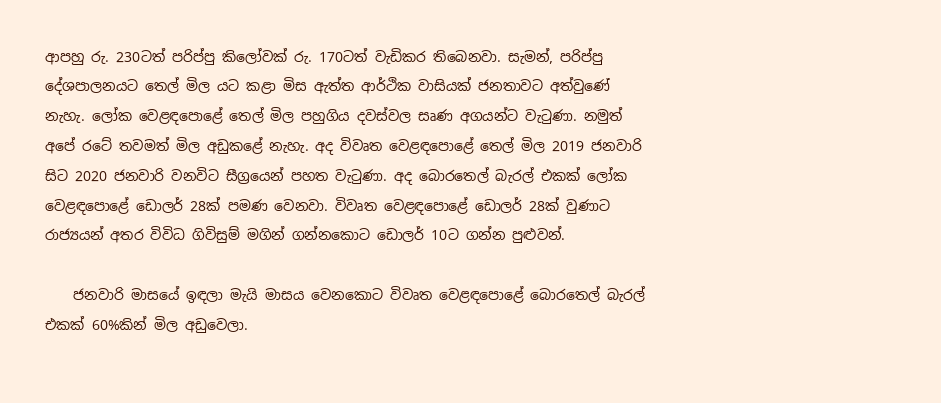ආපහු රු. 230ටත් පරිප්පු කිලෝවක් රු. 170ටත් වැඩිකර තිබෙනවා. සැමන්, පරිප්පු දේශපාලනයට තෙල් මිල යට කළා මිස ඇත්ත ආර්ථික වාසියක් ජනතාවට අත්වුණේ නැහැ. ලෝක වෙළඳපොළේ තෙල් මිල පහුගිය දවස්වල සෘණ අගයන්ට වැටුණා. නමුත් අපේ රටේ තවමත් මිල අඩුකළේ නැහැ. අද විවෘත වෙළඳපොළේ තෙල් මිල 2019 ජනවාරි සිට 2020 ජනවාරි වනවිට සීග්‍රයෙන් පහත වැටුණා. අද බොරතෙල් බැරල් එකක් ලෝක වෙළඳපොළේ ඩොලර් 28ක් පමණ වෙනවා. විවෘත වෙළඳපොළේ ඩොලර් 28ක් වුණාට රාජ්‍යයන් අතර විවිධ ගිවිසුම් මගින් ගන්නකොට ඩොලර් 10ට ගන්න පුළුවන්.

    ජනවාරි මාසයේ ඉඳලා මැයි මාසය වෙනකොට විවෘත වෙළඳපොළේ බොරතෙල් බැරල් එකක් 60%කින් මිල අඩුවෙලා.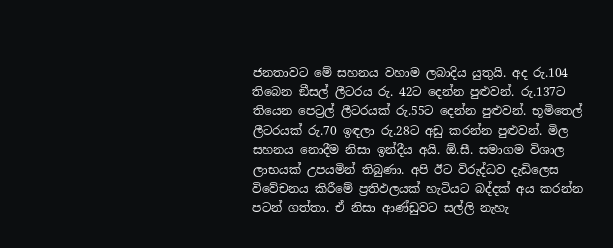ජනතාවට මේ සහනය වහාම ලබාදිය යුතුයි. අද රු.104 තිබෙන ඞීසල් ලීටරය රු. 42ට දෙන්න පුළුවන්. රු.137ට තියෙන පෙට්‍රල් ලීටරයක් රු.55ට දෙන්න පුළුවන්. භූමිතෙල් ලීටරයක් රු.70 ඉඳලා රු.28ට අඩු කරන්න පුළුවන්. මිල සහනය නොදීම නිසා ඉන්දීය අයි. ඕ.සී. සමාගම විශාල ලාභයක් උපයමින් තිබුණා. අපි ඊට විරුද්ධව දැඩිලෙස විවේචනය කිරීමේ ප්‍රතිඵලයක් හැටියට බද්දක් අය කරන්න පටන් ගත්තා. ඒ නිසා ආණ්ඩුවට සල්ලි නැහැ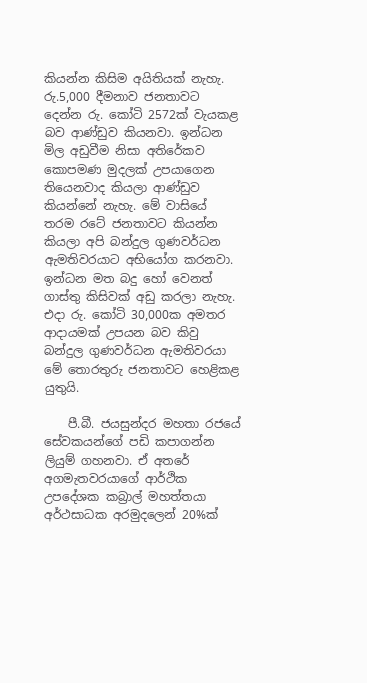කියන්න කිසිම අයිතියක් නැහැ. රු.5,000 දීමනාව ජනතාවට දෙන්න රු. කෝටි 2572ක් වැයකළ බව ආණ්ඩුව කියනවා. ඉන්ධන මිල අඩුවීම නිසා අතිරේකව කොපමණ මුදලක් උපයාගෙන තියෙනවාද කියලා ආණ්ඩුව කියන්නේ නැහැ. මේ වාසියේ තරම රටේ ජනතාවට කියන්න කියලා අපි බන්දුල ගුණවර්ධන ඇමතිවරයාට අභියෝග කරනවා. ඉන්ධන මත බදු හෝ වෙනත් ගාස්තු කිසිවක් අඩු කරලා නැහැ. එදා රු. කෝටි 30,000ක අමතර ආදායමක් උපයන බව කිවු බන්දුල ගුණවර්ධන ඇමතිවරයා මේ තොරතුරු ජනතාවට හෙළිකළ යුතුයි.

    පී.බී. ජයසුන්දර මහතා රජයේ සේවකයන්ගේ පඩි කපාගන්න ලියුම් ගහනවා. ඒ අතරේ අගමැතවරයාගේ ආර්ථික උපදේශක කබ්‍රාල් මහත්තයා අර්ථසාධක අරමුදලෙන් 20%ක්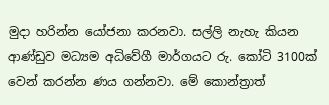මුදා හරින්න යෝජනා කරනවා. සල්ලි නැහැ කියන ආණ්ඩුව මධ්‍යම අධිවේගී මාර්ගයට රු. කෝටි 3100ක් වෙන් කරන්න ණය ගන්නවා. මේ කොන්ත්‍රාත්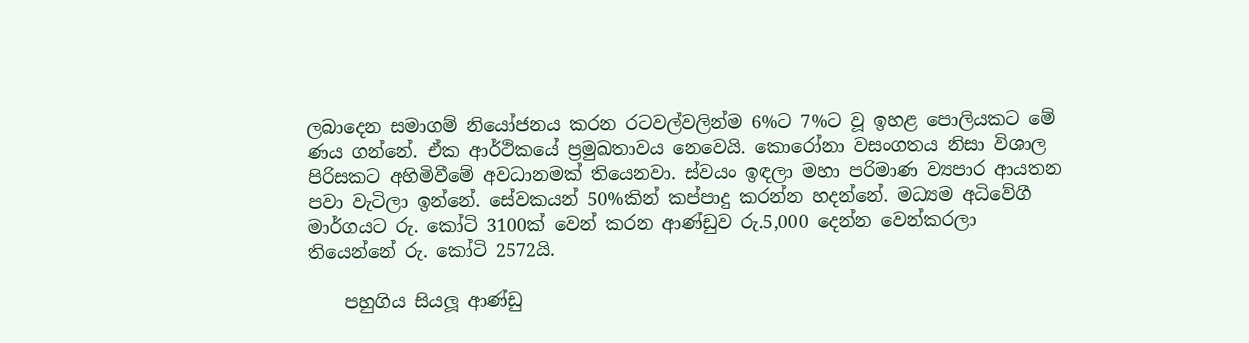ලබාදෙන සමාගම් නියෝජනය කරන රටවල්වලින්ම 6%ට 7%ට වූ ඉහළ පොලියකට මේ ණය ගන්නේ. ඒක ආර්ථිකයේ ප්‍රමුඛතාවය නෙවෙයි. කොරෝනා වසංගතය නිසා විශාල පිරිසකට අහිමිවීමේ අවධානමක් තියෙනවා. ස්වයං ඉඳලා මහා පරිමාණ ව්‍යපාර ආයතන පවා වැටිලා ඉන්නේ. සේවකයන් 50%කින් කප්පාදු කරන්න හදන්නේ. මධ්‍යම අධිවේගී මාර්ගයට රු. කෝටි 3100ක් වෙන් කරන ආණ්ඩුව රු.5,000 දෙන්න වෙන්කරලා තියෙන්නේ රු. කෝටි 2572යි.

    පහුගිය සියලූ ආණ්ඩු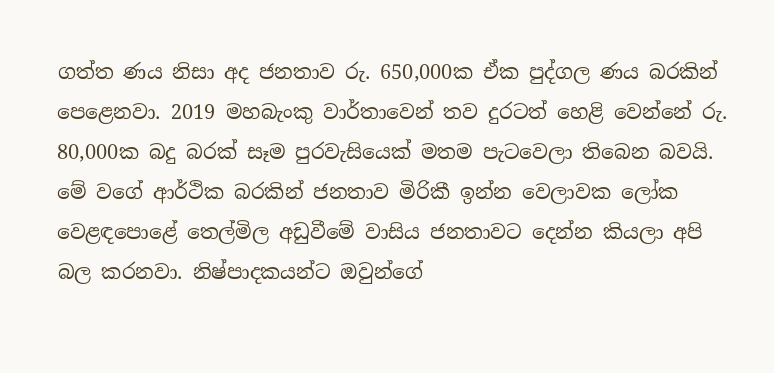ගත්ත ණය නිසා අද ජනතාව රු. 650,000ක ඒක පුද්ගල ණය බරකින් පෙළෙනවා. 2019 මහබැංකු වාර්තාවෙන් තව දුරටත් හෙළි වෙන්නේ රු. 80,000ක බදු බරක් සෑම පුරවැසියෙක් මතම පැටවෙලා තිබෙන බවයි. මේ වගේ ආර්ථික බරකින් ජනතාව මිරිකී ඉන්න වෙලාවක ලෝක වෙළඳපොළේ තෙල්මිල අඩුවීමේ වාසිය ජනතාවට දෙන්න කියලා අපි බල කරනවා. නිෂ්පාදකයන්ට ඔවුන්ගේ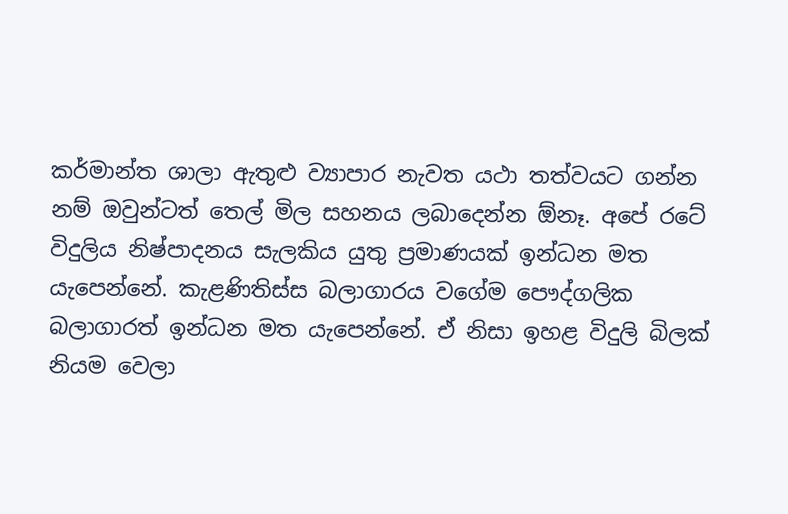කර්මාන්ත ශාලා ඇතුළු ව්‍යාපාර නැවත යථා තත්වයට ගන්න නම් ඔවුන්ටත් තෙල් මිල සහනය ලබාදෙන්න ඕනෑ. අපේ රටේ විදුලිය නිෂ්පාදනය සැලකිය යුතු ප්‍රමාණයක් ඉන්ධන මත යැපෙන්නේ. කැළණිතිස්ස බලාගාරය වගේම පෞද්ගලික බලාගාරත් ඉන්ධන මත යැපෙන්නේ. ඒ නිසා ඉහළ විදුලි බිලක් නියම වෙලා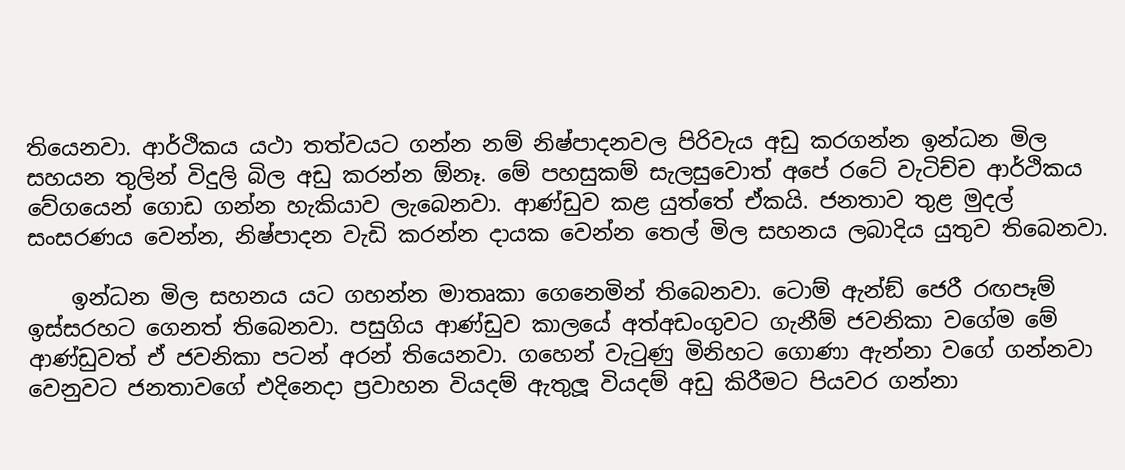තියෙනවා. ආර්ථිකය යථා තත්වයට ගන්න නම් නිෂ්පාදනවල පිරිවැය අඩු කරගන්න ඉන්ධන මිල සහයන තුලින් විදුලි බිල අඩු කරන්න ඕනෑ. මේ පහසුකම් සැලසුවොත් අපේ රටේ වැටිච්ච ආර්ථිකය වේගයෙන් ගොඩ ගන්න හැකියාව ලැබෙනවා. ආණ්ඩුව කළ යුත්තේ ඒකයි. ජනතාව තුළ මුදල් සංසරණය වෙන්න, නිෂ්පාදන වැඩි කරන්න දායක වෙන්න තෙල් මිල සහනය ලබාදිය යුතුව තිබෙනවා.

    ඉන්ධන මිල සහනය යට ගහන්න මාතෘකා ගෙනෙමින් තිබෙනවා. ටොම් ඇන්ඞ් ජෙරී රඟපෑම් ඉස්සරහට ගෙනත් තිබෙනවා. පසුගිය ආණ්ඩුව කාලයේ අත්අඩංගුවට ගැනීම් ජවනිකා වගේම මේ ආණ්ඩුවත් ඒ ජවනිකා පටන් අරන් තියෙනවා. ගහෙන් වැටුණු මිනිහට ගොණා ඇන්නා වගේ ගන්නවා වෙනුවට ජනතාවගේ එදිනෙදා ප්‍රවාහන වියදම් ඇතුලූ වියදම් අඩු කිරීමට පියවර ගන්නා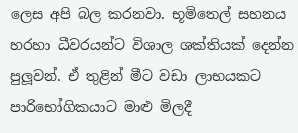ලෙස අපි බල කරනවා. භූමිතෙල් සහනය හරහා ධීවරයන්ට විශාල ශක්තියක් දෙන්න පුලූවන්. ඒ තුළින් මීට වඩා ලාභයකට පාරිභෝගිකයාට මාළු මිලදී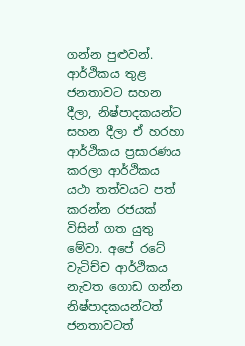ගන්න පුළුවන්. ආර්ථිකය තුළ ජනතාවට සහන දීලා, නිෂ්පාදකයන්ට සහන දීලා ඒ හරහා ආර්ථිකය ප්‍රසාරණය කරලා ආර්ථිකය යථා තත්වයට පත් කරන්න රජයක් විසින් ගත යුතු මේවා. අපේ රටේ වැටිච්ච ආර්ථිකය නැවත ගොඩ ගන්න නිෂ්පාදකයන්ටත් ජනතාවටත්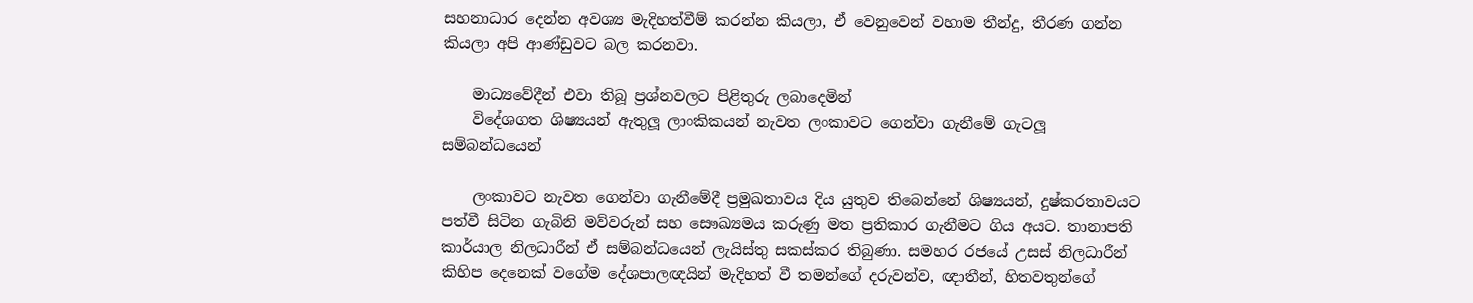සහනාධාර දෙන්න අවශ්‍ය මැදිහත්වීම් කරන්න කියලා, ඒ වෙනුවෙන් වහාම තීන්දු, තීරණ ගන්න කියලා අපි ආණ්ඩුවට බල කරනවා.

    මාධ්‍යවේදීන් එවා තිබූ ප්‍රශ්නවලට පිළිතුරු ලබාදෙමින්
    විදේශගත ශිෂ්‍යයන් ඇතුලූ ලාංකිකයන් නැවත ලංකාවට ගෙන්වා ගැනීමේ ගැටලූ සම්බන්ධයෙන්

    ලංකාවට නැවත ගෙන්වා ගැනීමේදී ප්‍රමුඛතාවය දිය යුතුව තිබෙන්නේ ශිෂ්‍යයන්, දුෂ්කරතාවයට පත්වී සිටින ගැබිනි මව්වරුන් සහ සෞඛ්‍යමය කරුණු මත ප්‍රතිකාර ගැනීමට ගිය අයට. තානාපති කාර්යාල නිලධාරීන් ඒ සම්බන්ධයෙන් ලැයිස්තු සකස්කර තිබුණා. සමහර රජයේ උසස් නිලධාරීන් කිහිප දෙනෙක් වගේම දේශපාලඥයින් මැදිහත් වී තමන්ගේ දරුවන්ව, ඥාතීන්, හිතවතුන්ගේ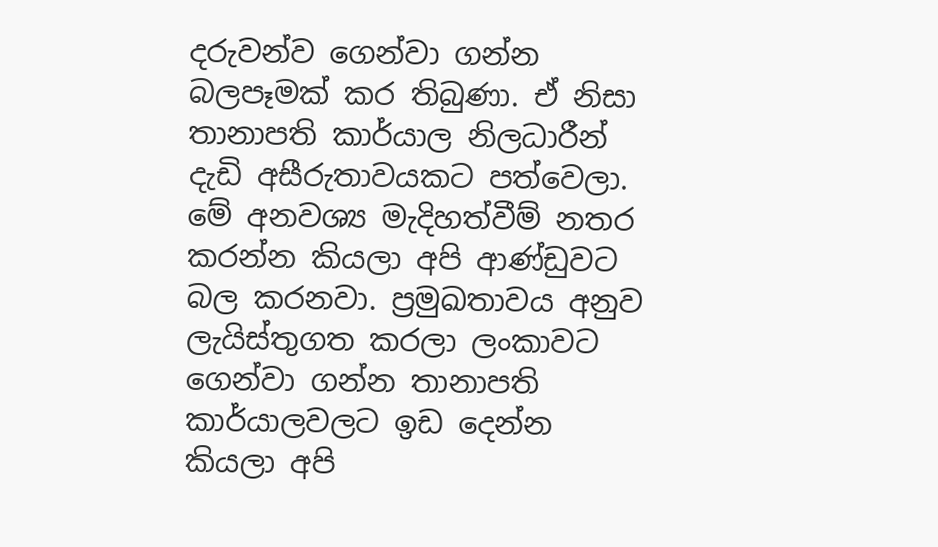දරුවන්ව ගෙන්වා ගන්න බලපෑමක් කර තිබුණා. ඒ නිසා තානාපති කාර්යාල නිලධාරීන් දැඩි අසීරුතාවයකට පත්වෙලා. මේ අනවශ්‍ය මැදිහත්වීම් නතර කරන්න කියලා අපි ආණ්ඩුවට බල කරනවා. ප්‍රමුඛතාවය අනුව ලැයිස්තුගත කරලා ලංකාවට ගෙන්වා ගන්න තානාපති කාර්යාලවලට ඉඩ දෙන්න කියලා අපි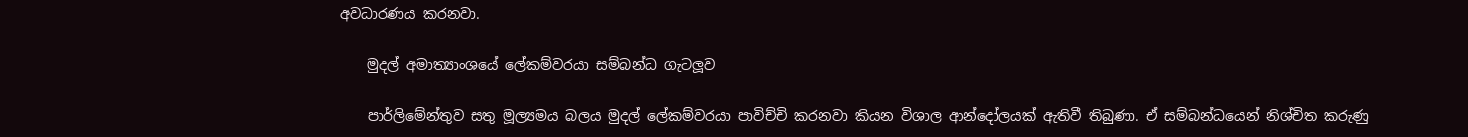අවධාරණය කරනවා.

    මුදල් අමාත්‍යාංශයේ ලේකම්වරයා සම්බන්ධ ගැටලූව

    පාර්ලිමේන්තුව සතු මූල්‍යමය බලය මුදල් ලේකම්වරයා පාවිච්චි කරනවා කියන විශාල ආන්දෝලයක් ඇතිවී තිබුණා. ඒ සම්බන්ධයෙන් නිශ්චිත කරුණු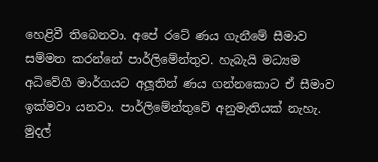හෙළිවී තිබෙනවා. අපේ රටේ ණය ගැනීමේ සීමාව සම්මත කරන්නේ පාර්ලිමේන්තුව. හැබැයි මධ්‍යම අධිවේගී මාර්ගයට අලූතින් ණය ගන්නකොට ඒ සීමාව ඉක්මවා යනවා. පාර්ලිමේන්තුවේ අනුමැතියක් නැහැ. මුදල්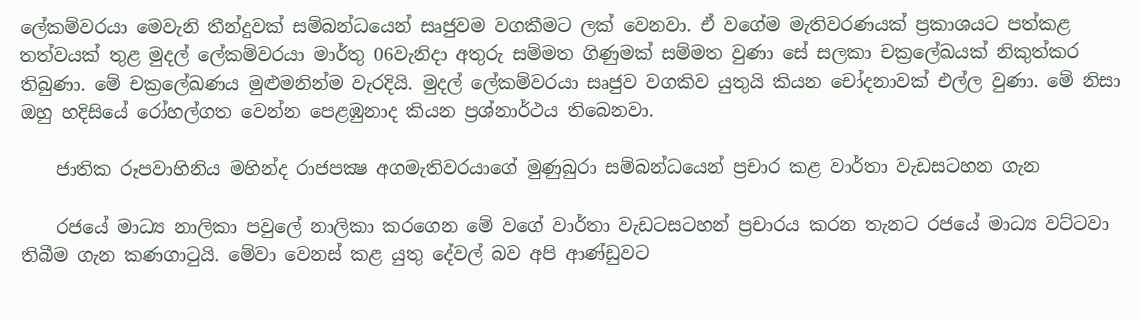ලේකම්වරයා මෙවැනි තීන්දුවක් සම්බන්ධයෙන් සෘජුවම වගකීමට ලක් වෙනවා. ඒ වගේම මැතිවරණයක් ප්‍රකාශයට පත්කළ තත්වයක් තුළ මුදල් ලේකම්වරයා මාර්තු 06වැනිදා අතුරු සම්මත ගිණුමක් සම්මත වුණා සේ සලකා චක්‍රලේඛයක් නිකුත්කර තිබුණා. මේ චක්‍රලේඛණය මුළුමනින්ම වැරදියි. මුදල් ලේකම්වරයා සෘජුව වගකිව යුතුයි කියන චෝදනාවක් එල්ල වුණා. මේ නිසා ඔහු හදිසියේ රෝහල්ගත වෙන්න පෙළඹුනාද කියන ප්‍රශ්නාර්ථය තිබෙනවා.

    ජාතික රූපවාහිනිය මහින්ද රාජපක්‍ෂ අගමැතිවරයාගේ මුණුබුරා සම්බන්ධයෙන් ප්‍රචාර කළ වාර්තා වැඩසටහන ගැන

    රජයේ මාධ්‍ය නාලිකා පවුලේ නාලිකා කරගෙන මේ වගේ වාර්තා වැඩටසටහන් ප්‍රචාරය කරන තැනට රජයේ මාධ්‍ය වට්ටවා තිබීම ගැන කණගාටුයි. මේවා වෙනස් කළ යුතු දේවල් බව අපි ආණ්ඩුවට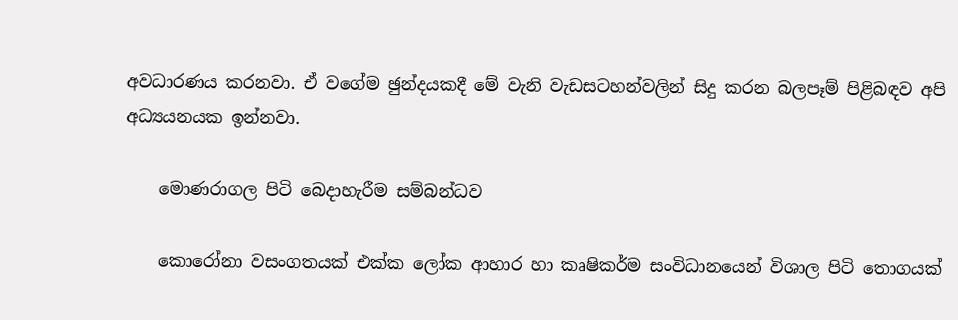අවධාරණය කරනවා. ඒ වගේම ඡුන්දයකදී මේ වැනි වැඩසටහන්වලින් සිදු කරන බලපෑම් පිළිබඳව අපි අධ්‍යයනයක ඉන්නවා.

    මොණරාගල පිටි බෙදාහැරීම සම්බන්ධව

    කොරෝනා වසංගතයක් එක්ක ලෝක ආහාර හා කෘෂිකර්ම සංවිධානයෙන් විශාල පිටි තොගයක්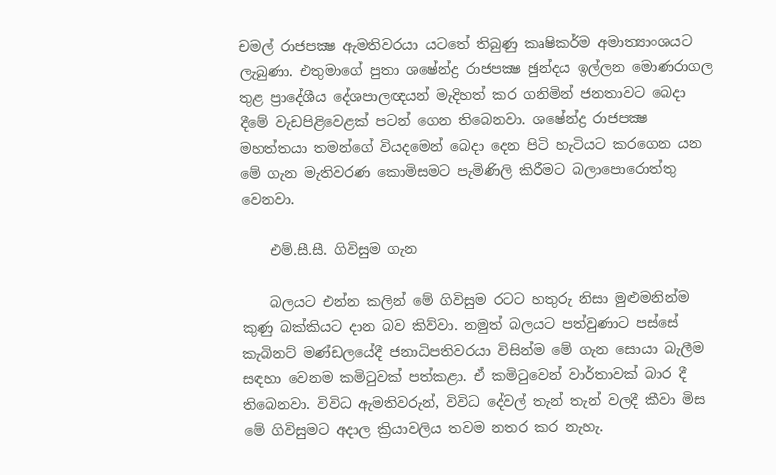චමල් රාජපක්‍ෂ ඇමතිවරයා යටතේ තිබුණු කෘෂිකර්ම අමාත්‍යාංශයට ලැබුණා. එතුමාගේ පුතා ශෂේන්ද්‍ර රාජපක්‍ෂ ඡුන්දය ඉල්ලන මොණරාගල තුළ ප්‍රාදේශීය දේශපාලඥයන් මැදිහත් කර ගනිමින් ජනතාවට බෙදා දීමේ වැඩපිළිවෙළක් පටන් ගෙන තිබෙනවා. ශෂේන්ද්‍ර රාජපක්‍ෂ මහත්තයා තමන්ගේ වියදමෙන් බෙදා දෙන පිටි හැටියට කරගෙන යන මේ ගැන මැතිවරණ කොමිසමට පැමිණිලි කිරීමට බලාපොරොත්තු වෙනවා.

    එම්.සී.සී. ගිවිසුම ගැන

    බලයට එන්න කලින් මේ ගිවිසුම රටට හතුරු නිසා මුළුමනින්ම කුණු බක්කියට දාන බව කිව්වා. නමුත් බලයට පත්වුණාට පස්සේ කැබිනට් මණ්ඩලයේදී ජනාධිපතිවරයා විසින්ම මේ ගැන සොයා බැලීම සඳහා වෙනම කමිටුවක් පත්කළා. ඒ කමිටුවෙන් වාර්තාවක් බාර දී තිබෙනවා. විවිධ ඇමතිවරුන්, විවිධ දේවල් තැන් තැන් වලදී කීවා මිස මේ ගිවිසුමට අදාල ක්‍රියාවලිය තවම නතර කර නැහැ.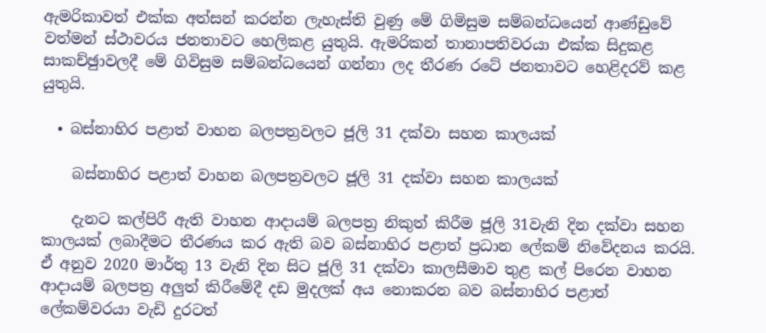ඇමරිකාවත් එක්ක අත්සන් කරන්න ලැහැස්ති වුණු මේ ගිමිසුම සම්බන්ධයෙන් ආණ්ඩුවේ වත්මන් ස්ථාවරය ජනතාවට හෙලිකළ යුතුයි. ඇමරිකන් තානාපතිවරයා එක්ක සිදුකළ සාකච්ඡුාවලදී මේ ගිවිසුම සම්බන්ධයෙන් ගන්නා ලද තීරණ රටේ ජනතාවට හෙළිදරව් කළ යුතුයි.

  • බස්නාහිර පළාත් වාහන බලපත්‍රවලට ජූලි 31 දක්වා සහන කාලයක්

    බස්නාහිර පළාත් වාහන බලපත්‍රවලට ජූලි 31 දක්වා සහන කාලයක්

    දැනට කල්පිරී ඇති වාහන ආදායම් බලපත්‍ර නිකුත් කිරීම ජූලි 31වැනි දින දක්වා සහන කාලයක් ලබාදීමට තීරණය කර ඇති බව බස්නාහිර පළාත් ප්‍රධාන ලේකම් නිවේදනය කරයි. ඒ අනුව 2020 මාර්තු 13 වැනි දින සිට ජූලි 31 දක්වා කාලසීමාව තුළ කල් පිරෙන වාහන ආදායම් බලපත්‍ර අලුත් කිරීමේදී දඩ මුදලක් අය නොකරන බව බස්නාහිර පළාත් ලේකම්වරයා වැඩි දුරටත්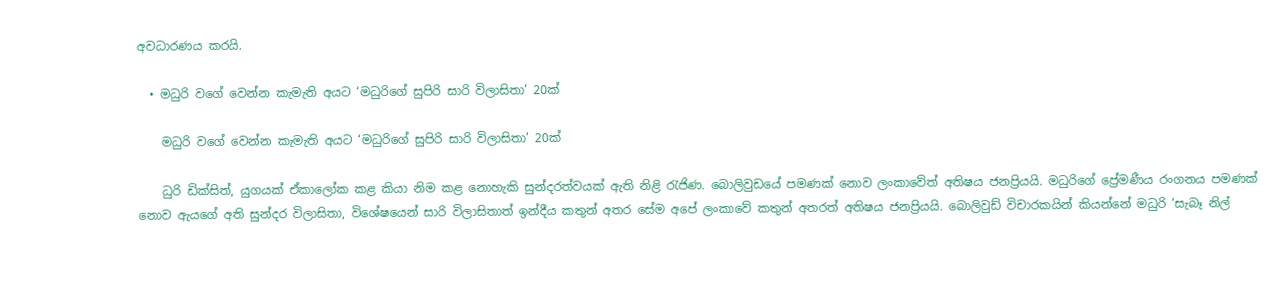අවධාරණය කරයි.

  • මධුරි වගේ වෙන්න කැමැති අයට ‘මධුරිගේ සුපිරි සාරි විලාසිතා’ 20ක්

    මධුරි වගේ වෙන්න කැමැති අයට ‘මධුරිගේ සුපිරි සාරි විලාසිතා’ 20ක්

    ධුරි ඩික්සිත්, යුගයක් ඒකාලෝක කළ කියා නිම කළ නොහැකි සුන්දරත්වයක් ඇති නිළි රැජිණ. බොලිවුඩයේ පමණක් නොව ලංකාවේත් අතිෂය ජනප්‍රියයි. මධුරිගේ ප්‍රේමණීය රංගනය පමණක් නොව ඇයගේ අති සුන්දර විලාසිතා, විශේෂයෙන් සාරි විලාසිතාත් ඉන්දීය කතුන් අතර සේම අපේ ලංකාවේ කතුන් අතරත් අතිෂය ජනප්‍රියයි. බොලිවුඩ් විචාරකයින් කියන්නේ මධුරි ‘සැබෑ නිල්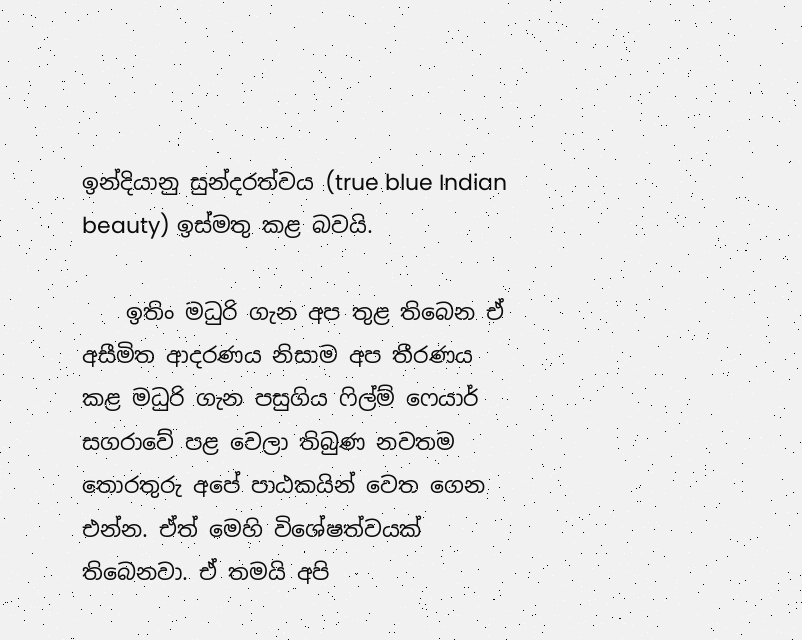ඉන්දියානු සුන්දරත්වය (true blue Indian beauty) ඉස්මතු කළ බවයි.

    ඉතිං මධුරි ගැන අප තුළ තිබෙන ඒ අසීමිත ආදරණය නිසාම අප තීරණය කළ මධුරි ගැන පසුගිය ෆිල්ම් ෆෙයාර් සගරාවේ පළ වෙලා තිබුණ නවතම තොරතුරු අපේ පාඨකයින් වෙත ගෙන එන්න. ඒත් මෙහි විශේෂත්වයක් තිබෙනවා. ඒ තමයි අපි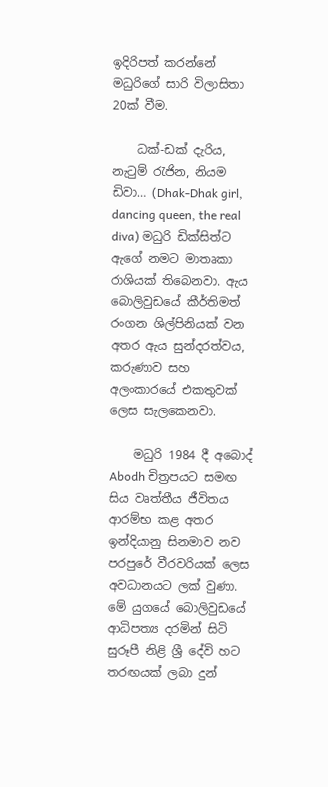ඉදිරිපත් කරන්නේ මධුරිගේ සාරි විලාසිතා 20ක් වීම.

    ධක්-ඩක් දැරිය, නැටුම් රැජින, නියම ඩිවා… (Dhak-Dhak girl, dancing queen, the real diva) මධුරි ඩික්සිත්ට ඇගේ නමට මාතෘකා රාශියක් තිබෙනවා. ඇය බොලිවුඩයේ කීර්තිමත් රංගන ශිල්පිනියක් වන අතර ඇය සුන්දරත්වය, කරුණාව සහ අලංකාරයේ එකතුවක් ලෙස සැලකෙනවා.

    මධුරි 1984 දී අබොද් Abodh චිත්‍රපයට සමඟ සිය වෘත්තීය ජීවිතය ආරම්භ කළ අතර ඉන්දියානු සිනමාව නව පරපුරේ වීරවරියක් ලෙස අවධානයට ලක් වුණා. මේ යුගයේ බොලිවුඩයේ ආධිපත්‍ය දරමින් සිටි සුරූපී නිළි ශ්‍රී දේවි හට  තරඟයක් ලබා දුන්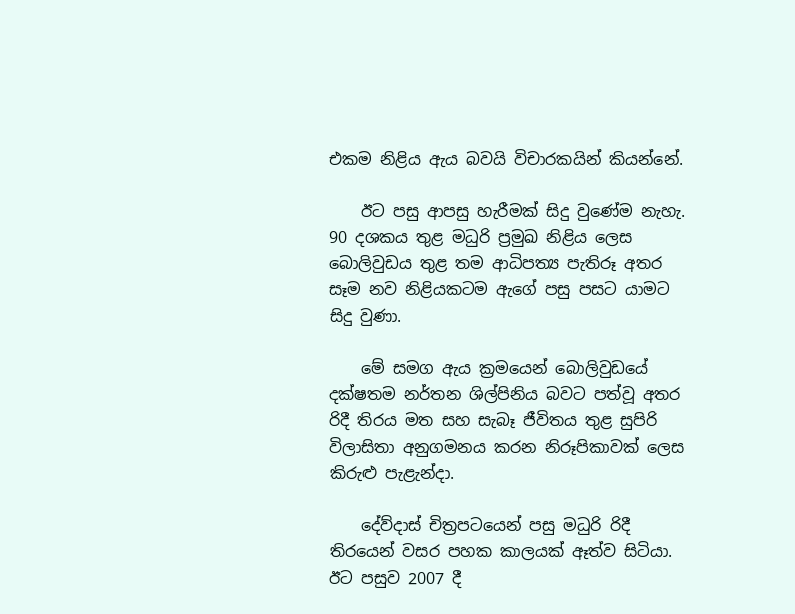එකම නිළිය ඇය බවයි විචාරකයින් කියන්නේ.

    ඊට පසු ආපසු හැරීමක් සිදු වුණේම නැහැ. 90 දශකය තුළ මධුරි ප්‍රමුඛ නිළිය ලෙස බොලිවුඩය තුළ තම ආධිපත්‍ය පැතිරූ අතර සෑම නව නිළියකටම ඇගේ පසු පසට යාමට සිදු වුණා.

    මේ සමග ඇය ක්‍රමයෙන් බොලිවුඩයේ දක්ෂතම නර්තන ශිල්පිනිය බවට පත්වූ අතර රිදී තිරය මත සහ සැබෑ ජීවිතය තුළ සුපිරි විලාසිතා අනුගමනය කරන නිරූපිකාවක් ලෙස කිරුළු පැළැන්දා.

    දේව්දාස් චිත්‍රපටයෙන් පසු මධුරි රිදී තිරයෙන් වසර පහක කාලයක් ඈත්ව සිටියා. ඊට පසුව 2007 දී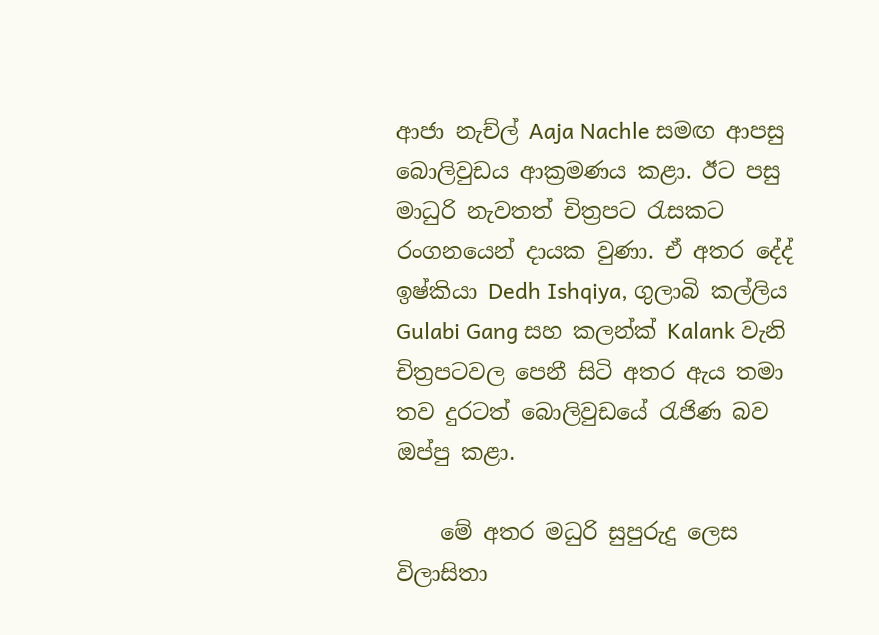ආජා නැච්ල් Aaja Nachle සමඟ ආපසු බොලිවුඩය ආක්‍රමණය කළා. ඊට පසු මාධුරි නැවතත් චිත්‍රපට රැසකට රංගනයෙන් දායක වුණා. ඒ අතර දේද් ඉෂ්කියා Dedh Ishqiya, ගුලාබි කල්ලිය Gulabi Gang සහ කලන්ක් Kalank වැනි චිත්‍රපටවල පෙනී සිටි අතර ඇය තමා තව දුරටත් බොලිවුඩයේ රැජිණ බව ඔප්පු කළා.

    මේ අතර මධුරි සුපුරුදු ලෙස විලාසිතා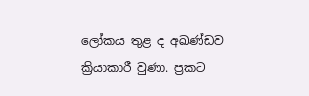ලෝකය තුළ ද අඛණ්ඩව ක්‍රියාකාරී වුණා. ප්‍රකට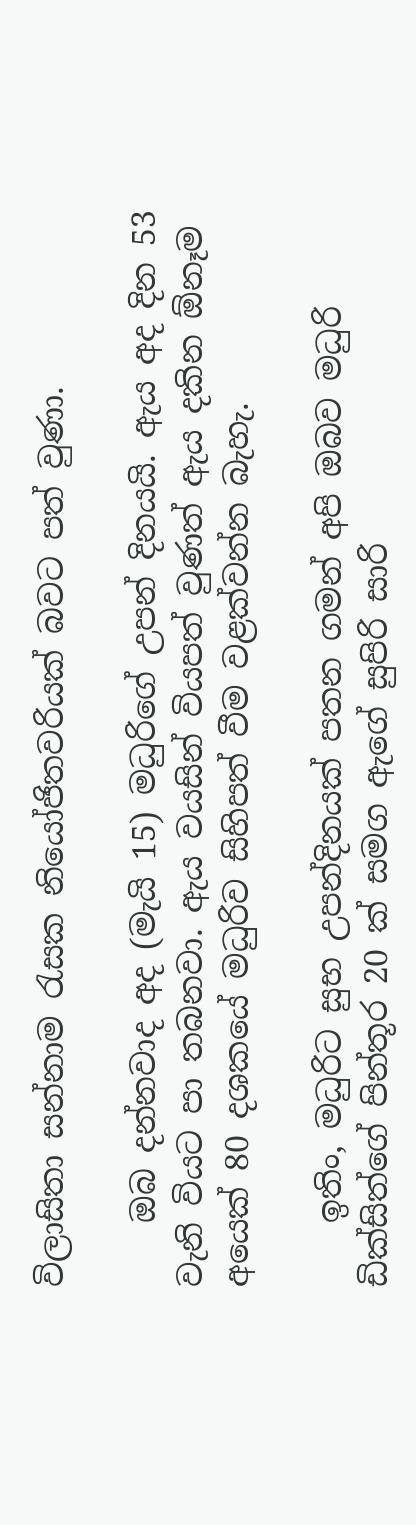විලාසිතා සන්නාම රැසක නියෝජිතවරියක් බවට පත් වුණා.

    ඔබ දන්නවාද අද (මැයි 15) මධුරිගේ උපන් දිනයයි. ඇය අද දින 53 වැනි වියට පා තබනවා. ඇය වයසින් වියපත් වුණත් ඇය දකින ඕනෑම අයෙක් 80 දශකයේ මධුරිව සිහිපත් වීම වළක්වන්න බැහැ.

    ඉතිං, මධුරිට සුභ උපන්දිනයක් පතන ගමන් අපි ඔබව මධුරි ඩික්සිත්ගේ පින්තූර 20 ක් සමග ඇගේ සුපිරි සාරි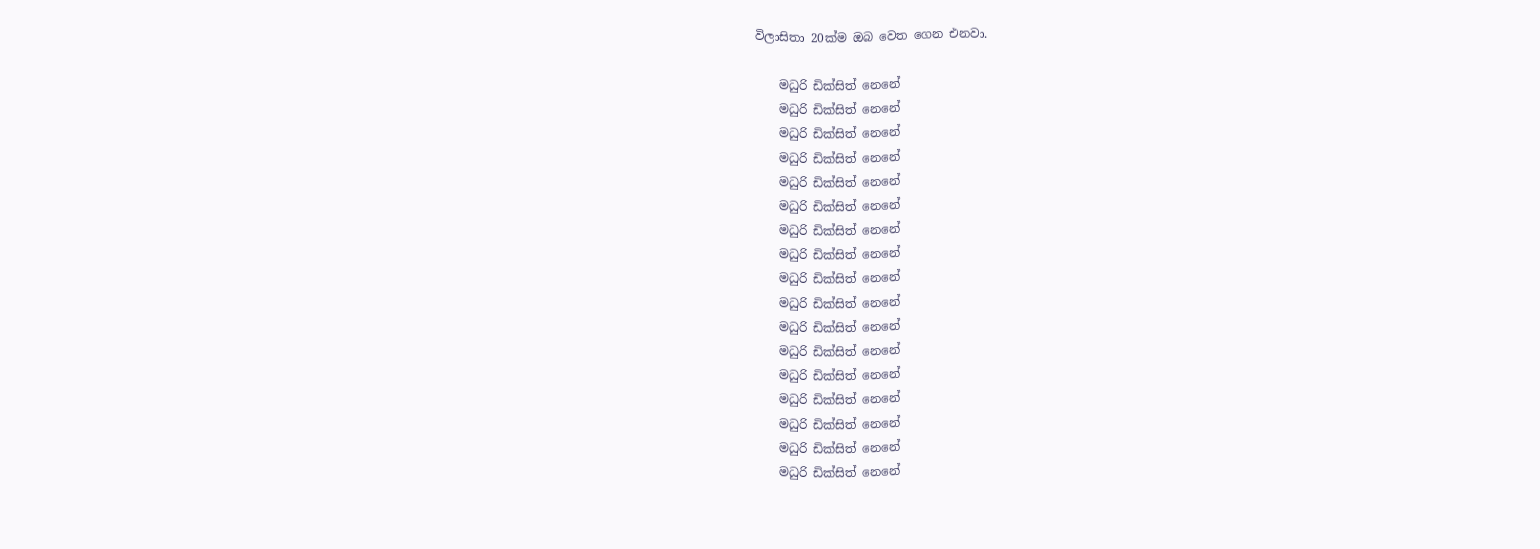විලාසිතා 20ක්ම ඔබ වෙත ගෙන එනවා.

    මධුරි ඩික්සිත් නෙනේ
    මධුරි ඩික්සිත් නෙනේ
    මධුරි ඩික්සිත් නෙනේ
    මධුරි ඩික්සිත් නෙනේ
    මධුරි ඩික්සිත් නෙනේ
    මධුරි ඩික්සිත් නෙනේ
    මධුරි ඩික්සිත් නෙනේ
    මධුරි ඩික්සිත් නෙනේ
    මධුරි ඩික්සිත් නෙනේ
    මධුරි ඩික්සිත් නෙනේ
    මධුරි ඩික්සිත් නෙනේ
    මධුරි ඩික්සිත් නෙනේ
    මධුරි ඩික්සිත් නෙනේ
    මධුරි ඩික්සිත් නෙනේ
    මධුරි ඩික්සිත් නෙනේ
    මධුරි ඩික්සිත් නෙනේ
    මධුරි ඩික්සිත් නෙනේ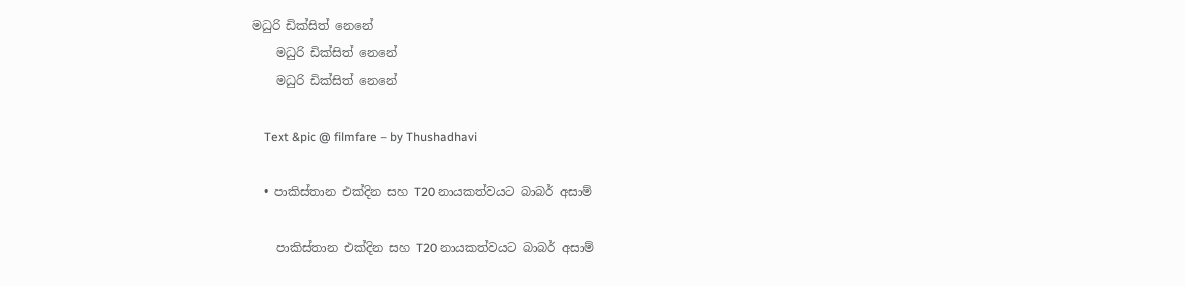මධුරි ඩික්සිත් නෙනේ
    මධුරි ඩික්සිත් නෙනේ
    මධුරි ඩික්සිත් නෙනේ

    Text &pic @ filmfare – by Thushadhavi

  • පාකිස්තාන එක්දින සහ T20 නායකත්වයට බාබර් අසාම්

    පාකිස්තාන එක්දින සහ T20 නායකත්වයට බාබර් අසාම්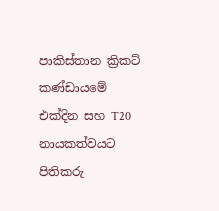පාකිස්තාන ක්‍රිකට් කණ්ඩායමේ එක්දින සහ T20 නායකත්වයට පිතිකරු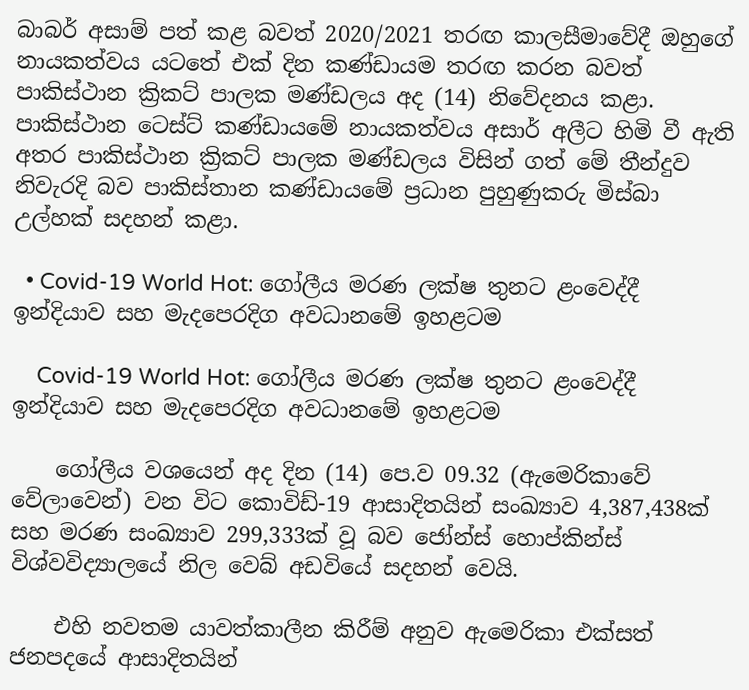බාබර් අසාම් පත් කළ බවත් 2020/2021 තරඟ කාලසීමාවේදී ඔහුගේ නායකත්වය යටතේ එක් දින කණ්ඩායම තරඟ කරන බවත් පාකිස්ථාන ක්‍රිකට් පාලක මණ්ඩලය අද (14) නිවේදනය කළා. පාකිස්ථාන ටෙස්ට් කණ්ඩායමේ නායකත්වය අසාර් අලීට හිමි වී ඇති අතර පාකිස්ථාන ක්‍රිකට් පාලක මණ්ඩලය විසින් ගත් මේ තීන්දුව නිවැරදි බව පාකිස්තාන කණ්ඩායමේ ප්‍රධාන පුහුණුකරු මිස්බා උල්හක් සදහන් කළා.

  • Covid-19 World Hot: ගෝලීය මරණ ලක්ෂ තුනට ළංවෙද්දී ඉන්දියාව සහ මැදපෙරදිග අවධානමේ ඉහළටම

    Covid-19 World Hot: ගෝලීය මරණ ලක්ෂ තුනට ළංවෙද්දී ඉන්දියාව සහ මැදපෙරදිග අවධානමේ ඉහළටම

    ගෝලීය වශයෙන් අද දින (14) පෙ.ව 09.32 (ඇමෙරිකාවේ වේලාවෙන්) වන විට කොවිඩ්-19 ආසාදිතයින් සංඛ්‍යාව 4,387,438ක් සහ මරණ සංඛ්‍යාව 299,333ක් වූ බව ජෝන්ස් හොප්කින්ස් විශ්වවිද්‍යාලයේ නිල වෙබ් අඩවියේ සදහන් වෙයි.

    එහි නවතම යාවත්කාලීන කිරීම් අනුව ඇමෙරිකා එක්සත් ජනපදයේ ආසාදිතයින්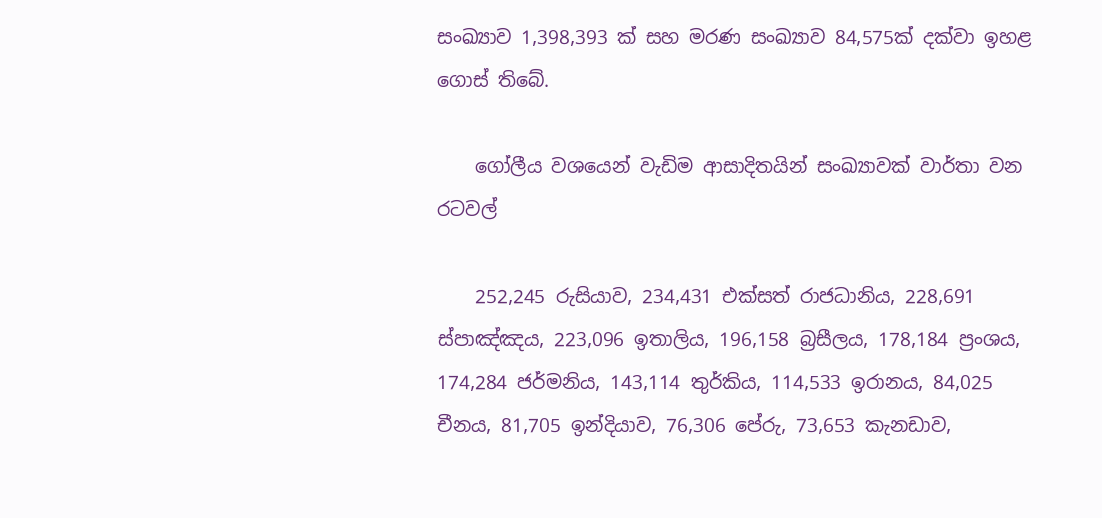සංඛ්‍යාව 1,398,393 ක් සහ මරණ සංඛ්‍යාව 84,575ක් දක්වා ඉහළ ගොස් තිබේ.

    ගෝලීය වශයෙන් වැඩිම ආසාදිතයින් සංඛ්‍යාවක් වාර්තා වන රටවල්

    252,245 රුසියාව, 234,431 එක්සත් රාජධානිය, 228,691 ස්පාඤ්ඤය, 223,096 ඉතාලිය, 196,158 බ්‍රසීලය, 178,184 ප්‍රංශය, 174,284 ජර්මනිය, 143,114 තුර්කිය, 114,533 ඉරානය, 84,025 චීනය, 81,705 ඉන්දියාව, 76,306 පේරු, 73,653 කැනඩාව,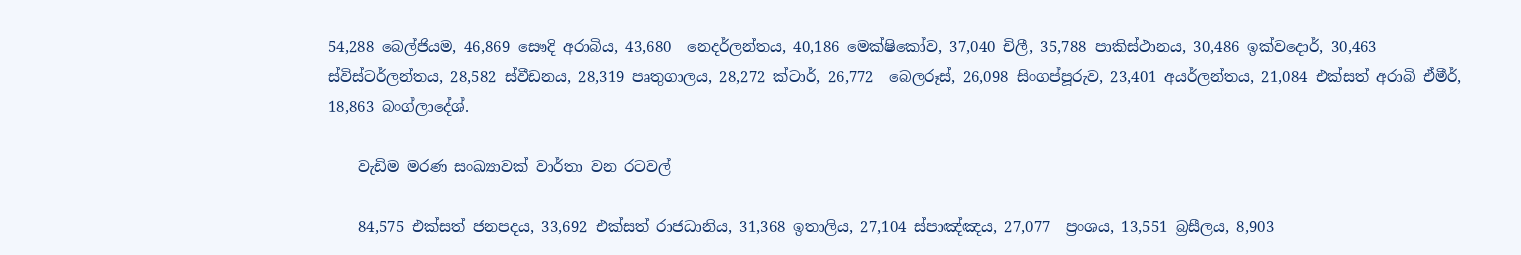54,288 බෙල්ජියම, 46,869 සෞදි අරාබිය, 43,680  නෙදර්ලන්තය, 40,186 මෙක්ෂිකෝව, 37,040 චිලී, 35,788 පාකිස්ථානය, 30,486 ඉක්වදොර්, 30,463 ස්විස්ටර්ලන්තය, 28,582 ස්වීඩනය, 28,319 පෘතුගාලය, 28,272 ක්ටාර්, 26,772  බෙලරූස්, 26,098 සිංගප්පූරුව, 23,401 අයර්ලන්තය, 21,084 එක්සත් අරාබි ඒමීර්, 18,863 බංග්ලාදේශ්.

    වැඩිම මරණ සංඛ්‍යාවක් වාර්තා වන රටවල්

    84,575 එක්සත් ජනපදය, 33,692 එක්සත් රාජධානිය, 31,368 ඉතාලිය, 27,104 ස්පාඤ්ඤය, 27,077  ප්‍රංශය, 13,551 බ්‍රසීලය, 8,903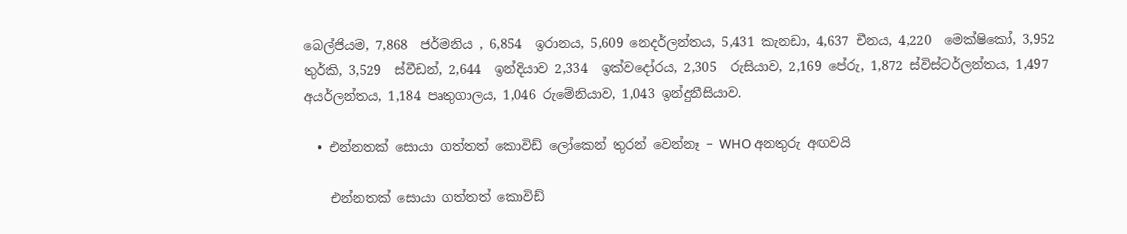බෙල්ජියම, 7,868  ජර්මනිය , 6,854  ඉරානය, 5,609 නෙදර්ලන්තය, 5,431 කැනඩා, 4,637 චීනය, 4,220  මෙක්ෂිකෝ, 3,952 තුර්කි, 3,529  ස්වීඩන්, 2,644  ඉන්දියාව 2,334  ඉක්වදෝරය, 2,305  රුසියාව, 2,169 පේරු, 1,872 ස්විස්ටර්ලන්තය, 1,497 අයර්ලන්තය, 1,184 පෘතුගාලය, 1,046 රුමේනියාව, 1,043 ඉන්දුනීසියාව.

  • එන්නතක් සොයා ගත්තත් කොවිඩ් ලෝකෙන් තුරන් වෙන්නෑ – WHO අනතුරු අඟවයි

    එන්නතක් සොයා ගත්තත් කොවිඩ්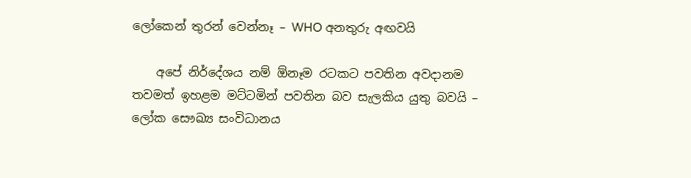ලෝකෙන් තුරන් වෙන්නෑ – WHO අනතුරු අඟවයි

    අපේ නිර්දේශය නම් ඕනෑම රටකට පවතින අවදානම තවමත් ඉහළම මට්ටමින් පවතින බව සැලකිය යුතු බවයි – ලෝක සෞඛ්‍ය සංවිධානය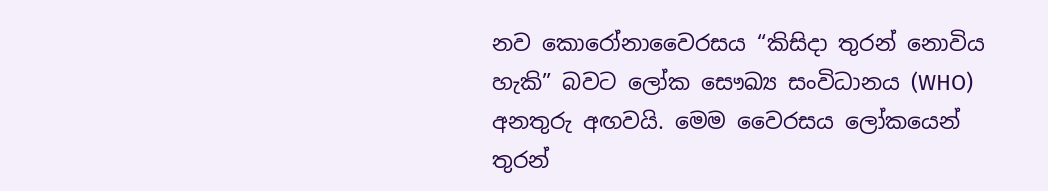නව කොරෝනාවෛරසය “කිසිදා තුරන් නොවිය හැකි” බවට ලෝක සෞඛ්‍ය සංවිධානය (WHO) අනතුරු අඟවයි. මෙම වෛරසය ලෝකයෙන් තුරන්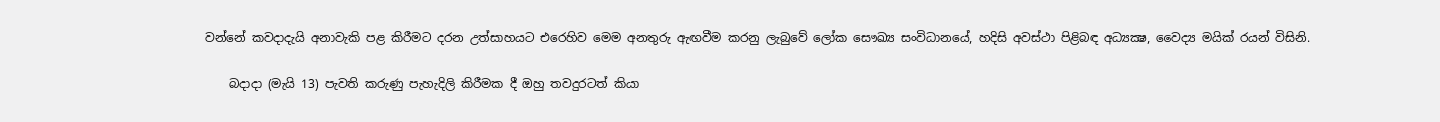වන්නේ කවදාදැයි අනාවැකි පළ කිරීමට දරන උත්සාහයට එරෙහිව මෙම අනතුරු ඇඟවීම කරනු ලැබුවේ ලෝක සෞඛ්‍ය සංවිධානයේ, හදිසි අවස්ථා පිළිබඳ අධ්‍යක්‍ෂ, වෛද්‍ය මයික් රයන් විසිනි.

    බදාදා (මැයි 13) පැවති කරුණු පැහැදිලි කිරීමක දී ඔහු තවදුරටත් කියා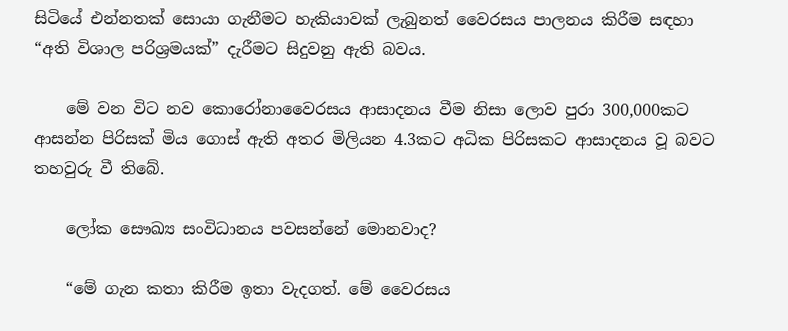සිටියේ එන්නතක් සොයා ගැනීමට හැකියාවක් ලැබුනත් වෛරසය පාලනය කිරීම සඳහා “අති විශාල පරිශ්‍රමයක්” දැරීමට සිදුවනු ඇති බවය.

    මේ වන විට නව කොරෝනාවෛරසය ආසාදනය වීම නිසා ලොව පුරා 300,000කට ආසන්න පිරිසක් මිය ගොස් ඇති අතර මිලියන 4.3කට අධික පිරිසකට ආසාදනය වූ බවට තහවුරු වී තිබේ.

    ලෝක සෞඛ්‍ය සංවිධානය පවසන්නේ මොනවාද?

    “මේ ගැන කතා කිරීම ඉතා වැදගත්. මේ වෛරසය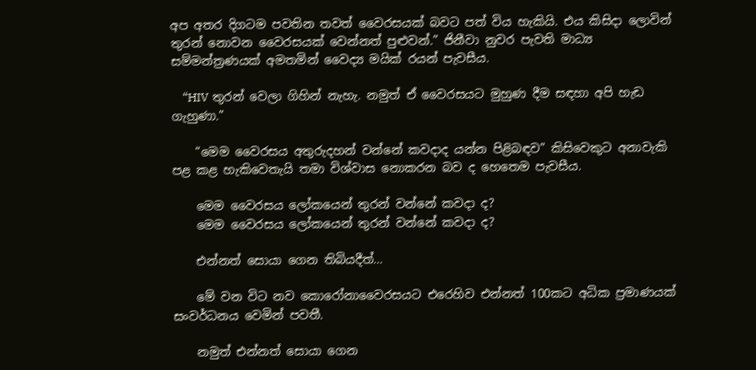අප අතර දිගටම පවතින තවත් වෛරසයක් බවට පත් විය හැකියි. එය කිසිදා ලොවින් තුරන් නොවන වෛරසයක් වෙන්නත් පුළුවන්.” ජිනීවා නුවර පැවති මාධ්‍ය සම්මන්ත්‍රණයක් අමතමින් වෛද්‍ය මයික් රයන් පැවසීය.

    “HIV තුරන් වෙලා ගිහින් නැහැ. නමුත් ඒ වෛරසයට මුහුණ දීම සඳහා අපි හැඩ ගැහුණා.”

    “මෙම වෛරසය අතුරුදහන් වන්නේ කවදාද යන්න පිළිබඳව” කිසිවෙකුට අනාවැකි පළ කළ හැකිවෙතැයි තමා විශ්වාස නොකරන බව ද හෙතෙම පැවසීය.

    මෙම වෛරසය ලෝකයෙන් තුරන් වන්නේ කවදා ද?
    මෙම වෛරසය ලෝකයෙන් තුරන් වන්නේ කවදා ද?

    එන්නත් සොයා ගෙන තිබියදීත්…

    මේ වන විට නව කොරෝනාවෛරසයට එරෙහිව එන්නත් 100කට අධික ප්‍රමාණයක් සංවර්ධනය වෙමින් පවතී.

    නමුත් එන්නත් සොයා ගෙන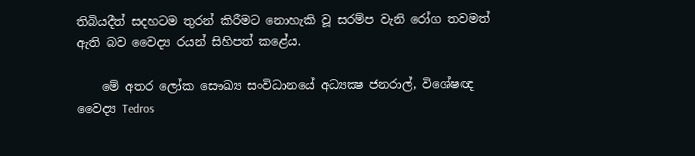තිබියදීත් සදහටම තුරන් කිරීමට නොහැකි වූ සරම්ප වැනි රෝග තවමත් ඇති බව වෛද්‍ය රයන් සිහිපත් කළේය.

    මේ අතර ලෝක සෞඛ්‍ය සංවිධානයේ අධ්‍යක්‍ෂ ජනරාල්, විශේෂඥ වෛද්‍ය Tedros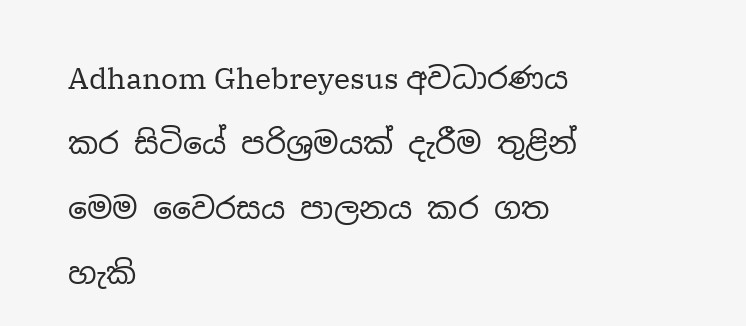Adhanom Ghebreyesus අවධාරණය කර සිටියේ පරිශ්‍රමයක් දැරීම තුළින් මෙම වෛරසය පාලනය කර ගත හැකි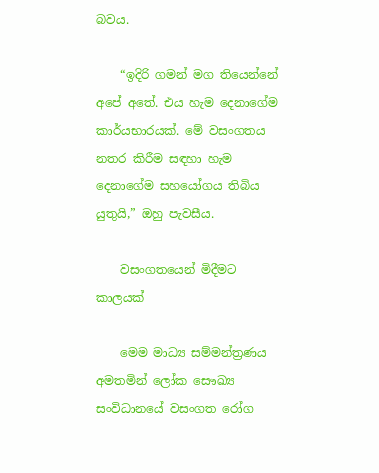බවය.

    “ඉදිරි ගමන් මග තියෙන්නේ අපේ අතේ. එය හැම දෙනාගේම කාර්යභාරයක්. මේ වසංගතය නතර කිරීම සඳහා හැම දෙනාගේම සහයෝගය තිබිය යුතුයි,” ඔහු පැවසීය.

    වසංගතයෙන් මිදීමට කාලයක්

    මෙම මාධ්‍ය සම්මන්ත්‍රණය අමතමින් ලෝක සෞඛ්‍ය සංවිධානයේ වසංගත රෝග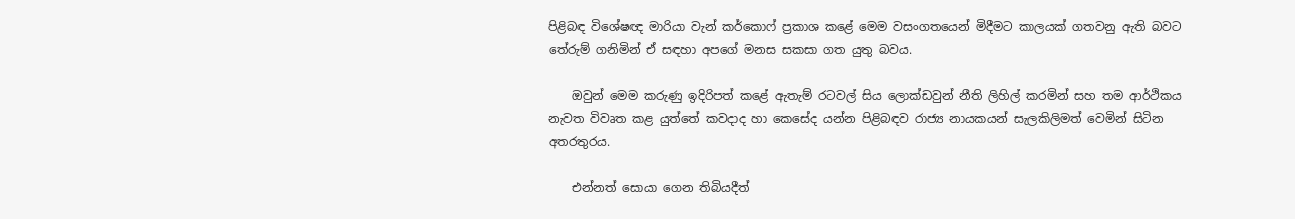පිළිබඳ විශේෂඥ මාරියා වැන් කර්කොෆ් ප්‍රකාශ කළේ මෙම වසංගතයෙන් මිදීමට කාලයක් ගතවනු ඇති බවට තේරුම් ගනිමින් ඒ සඳහා අපගේ මනස සකසා ගත යුතු බවය.

    ඔවුන් මෙම කරුණු ඉදිරිපත් කළේ ඇතැම් රටවල් සිය ලොක්ඩවුන් නීති ලිහිල් කරමින් සහ තම ආර්ථිකය නැවත විවෘත කළ යුත්තේ කවදාද හා කෙසේද යන්න පිළිබඳව රාජ්‍ය නායකයන් සැලකිලිමත් වෙමින් සිටින අතරතුරය.

    එන්නත් සොයා ගෙන තිබියදීත්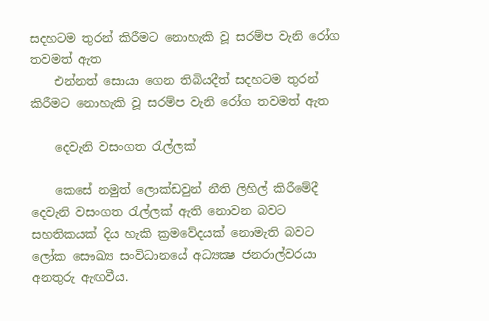සදහටම තුරන් කිරීමට නොහැකි වූ සරම්ප වැනි රෝග තවමත් ඇත
    එන්නත් සොයා ගෙන තිබියදීත් සදහටම තුරන් කිරීමට නොහැකි වූ සරම්ප වැනි රෝග තවමත් ඇත

    දෙවැනි වසංගත රැල්ලක්

    කෙසේ නමුත් ලොක්ඩවුන් නීති ලිහිල් කිරීමේදී දෙවැනි වසංගත රැල්ලක් ඇති නොවන බවට සහතිකයක් දිය හැකි ක්‍රමවේදයක් නොමැති බවට ලෝක සෞඛ්‍ය සංවිධානයේ අධ්‍යක්‍ෂ ජනරාල්වරයා අනතුරු ඇඟවීය.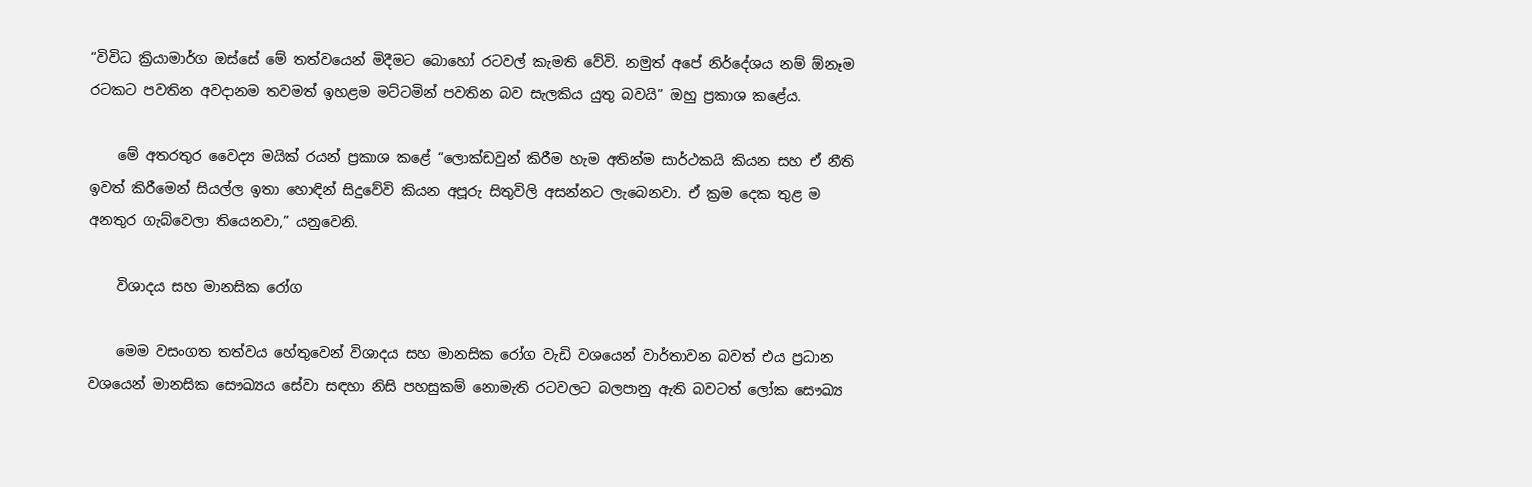“විවිධ ක්‍රියාමාර්ග ඔස්සේ මේ තත්වයෙන් මිදීමට බොහෝ රටවල් කැමති වේවි. නමුත් අපේ නිර්දේශය නම් ඕනෑම රටකට පවතින අවදානම තවමත් ඉහළම මට්ටමින් පවතින බව සැලකිය යුතු බවයි” ඔහු ප්‍රකාශ කළේය.

    මේ අතරතුර වෛද්‍ය මයික් රයන් ප්‍රකාශ කළේ “ලොක්ඩවුන් කිරීම හැම අතින්ම සාර්ථකයි කියන සහ ඒ නීති ඉවත් කිරීමෙන් සියල්ල ඉතා හොඳින් සිදුවේවි කියන අපූරු සිතුවිලි අසන්නට ලැබෙනවා. ඒ ක්‍රම දෙක තුළ ම අනතුර ගැබ්වෙලා තියෙනවා,” යනුවෙනි.

    විශාදය සහ මානසික රෝග

    මෙම වසංගත තත්වය හේතුවෙන් විශාදය සහ මානසික රෝග වැඩි වශයෙන් වාර්තාවන බවත් එය ප්‍රධාන වශයෙන් මානසික සෞඛ්‍යය සේවා සඳහා නිසි පහසුකම් නොමැති රටවලට බලපානු ඇති බවටත් ලෝක සෞඛ්‍ය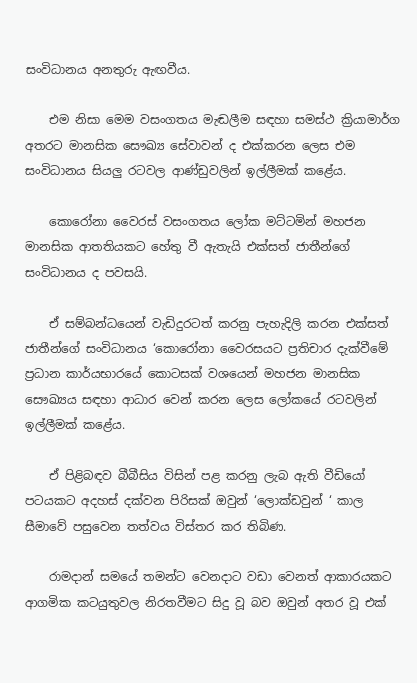සංවිධානය අනතුරු ඇඟවීය.

    එම නිසා මෙම වසංගතය මැඬලීම සඳහා සමස්ථ ක්‍රියාමාර්ග අතරට මානසික සෞඛ්‍ය සේවාවන් ද එක්කරන ලෙස එම සංවිධානය සියලු රටවල ආණ්ඩුවලින් ඉල්ලීමක් කළේය.

    කොරෝනා වෛරස් වසංගතය ලෝක මට්ටමින් මහජන මානසික ආතතියකට හේතු වී ඇතැයි එක්සත් ජාතීන්ගේ සංවිධානය ද පවසයි.

    ඒ සම්බන්ධයෙන් වැඩිදුරටත් කරනු පැහැදිලි කරන එක්සත් ජාතීන්ගේ සංවිධානය ‘කොරෝනා වෛරසයට ප්‍රතිචාර දැක්වීමේ ප්‍රධාන කාර්යභාරයේ කොටසක් වශයෙන් මහජන මානසික සෞඛ්‍යය සඳහා ආධාර වෙන් කරන ලෙස ලෝකයේ රටවලින් ඉල්ලීමක් කළේය.

    ඒ පිළිබඳව බීබීසිය විසින් පළ කරනු ලැබ ඇති වීඩියෝ පටයකට අදහස් දක්වන පිරිසක් ඔවුන් ‘ලොක්ඩවුන් ‘ කාල සීමාවේ පසුවෙන තත්වය විස්තර කර තිබිණ.

    රාමදාන් සමයේ තමන්ට වෙනදාට වඩා වෙනත් ආකාරයකට ආගමික කටයුතුවල නිරතවීමට සිදු වූ බව ඔවුන් අතර වූ එක්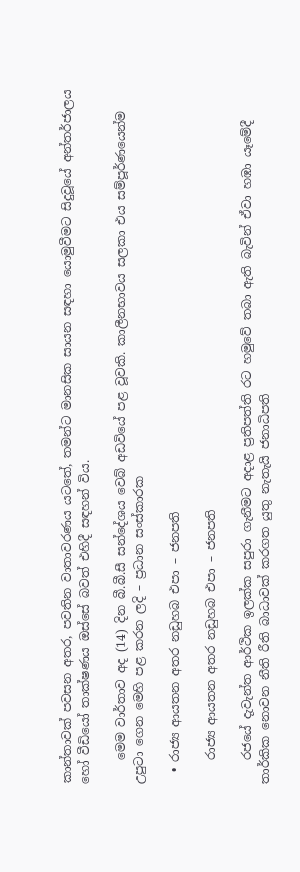කාන්තාවක් පවසන අතර, පවතින වාතාවරණය යටතේ, තමන්ට මානසික සායන සඳහා යොමුවීමට සිදුවූයේ අන්තර්ජාලය හෝ වීඩියෝ තාක්ෂණය ඔස්සේ බවත් එහිදී සඳහන් විය.

    මෙම වාර්තාව අද (14) දින බී.බී.සී සන්දේශය වෙබ් අඩවියේ පළ වූවකි. කාලීනභාවය සලකා එය සම්පූර්ණයෙන්ම උපුටා ගෙන මෙහි පළ කරන ලදි – ප්‍රධාන සංස්කාරක

  • රාජ්‍ය ආයතන අතර නඩුහබ එපා – ජනපති

    රාජ්‍ය ආයතන අතර නඩුහබ එපා – ජනපති

    රජයේ දැවැන්ත ආර්ථික ඉලක්ක සපුරා ගැනීමට අදාළ ප්‍රතිපත්ති රට හමුවේ තබා ඇති බැවින් ඒවා හඹා යෑමේදී තාර්කික නොවන නීති රීති බාධාවක් කරගත යුතු නැතැයි ජනාධිපති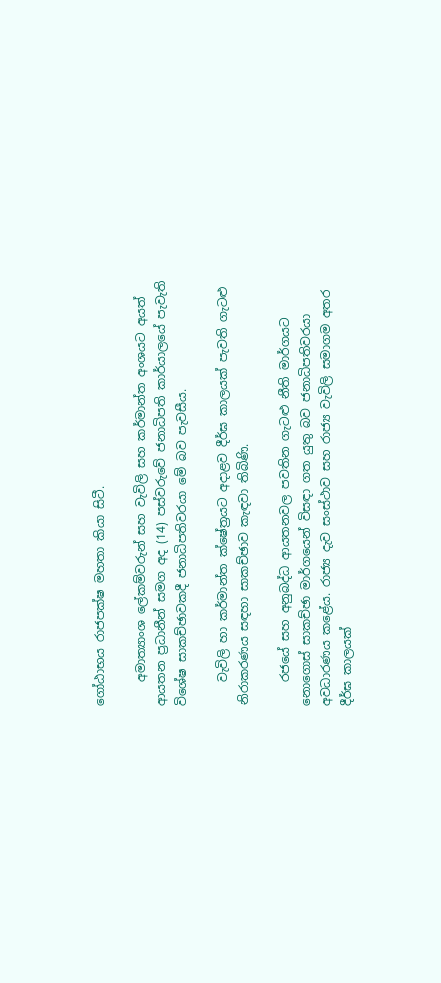ගෝඨාභය රාජපක්ෂ මහතා කියා සිටී.

    අමාත්‍යාංශ ලේකම්වරුන් සහ වැවිලි සහ කර්මාන්ත අංශයට අයත් ආයතන ප්‍රධානීන් සමග අද (14) පස්වරුවේ ජනාධිපති කාර්යාලයේ පැවැති විශේෂ සාකච්ඡාවකදී ජනාධිපතිවරයා මේ බව පැවසීය.

    වැවිලි හා කර්මාන්ත ක්ෂේත්‍රයට අදාළව දීර්ඝ කාලයක් පැවති ගැටළු නිරාකරණය සඳහා සාකච්ඡාව කැඳවා තිබිණි.

    රජයේ සහ අනුබද්ධ ආයතනවල පවතින ගැටළු නීති මාර්ගයට නොගොස් සාකච්ඡා මාර්ගයෙන් විසඳා ගත යුතු බව ජනාධිපතිවරයා අවධාරණය කළේය. රාජ්‍ය දැව සංස්ථාව සහ රාජ්‍ය වැවිලි සමාගම අතර දීර්ඝ කාලයක්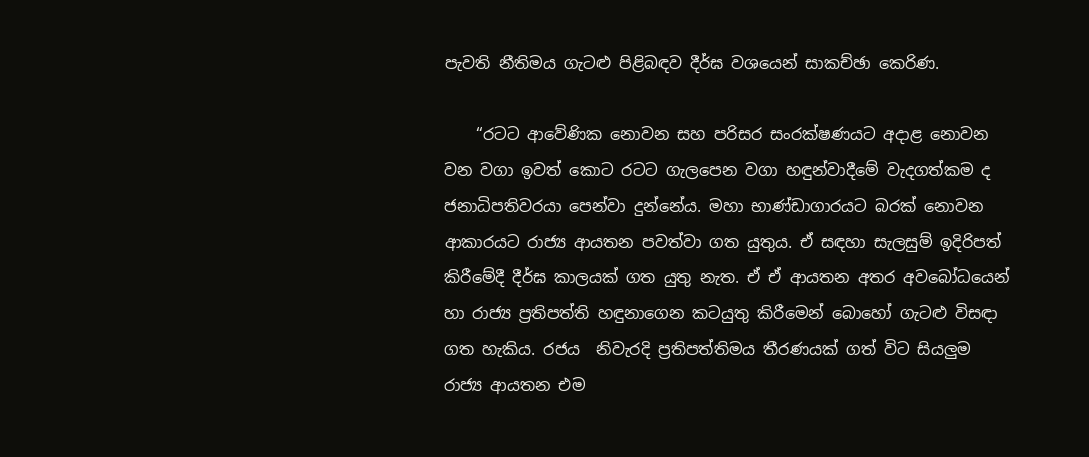පැවති නීතිමය ගැටළු පිළිබඳව දීර්ඝ වශයෙන් සාකච්ඡා කෙරිණ.

    “රටට ආවේණික නොවන සහ පරිසර සංරක්ෂණයට අදාළ නොවන වන වගා ඉවත් කොට රටට ගැලපෙන වගා හඳුන්වාදීමේ වැදගත්කම ද ජනාධිපතිවරයා පෙන්වා දුන්නේය. මහා භාණ්ඩාගාරයට බරක් නොවන ආකාරයට රාජ්‍ය ආයතන පවත්වා ගත යුතුය. ඒ සඳහා සැලසුම් ඉදිරිපත් කිරීමේදී දීර්ඝ කාලයක් ගත යුතු නැත. ඒ ඒ ආයතන අතර අවබෝධයෙන් හා රාජ්‍ය ප්‍රතිපත්ති හඳුනාගෙන කටයුතු කිරීමෙන් බොහෝ ගැටළු විසඳා ගත හැකිය. රජය  නිවැරදි ප්‍රතිපත්තිමය තීරණයක් ගත් විට සියලුම රාජ්‍ය ආයතන එම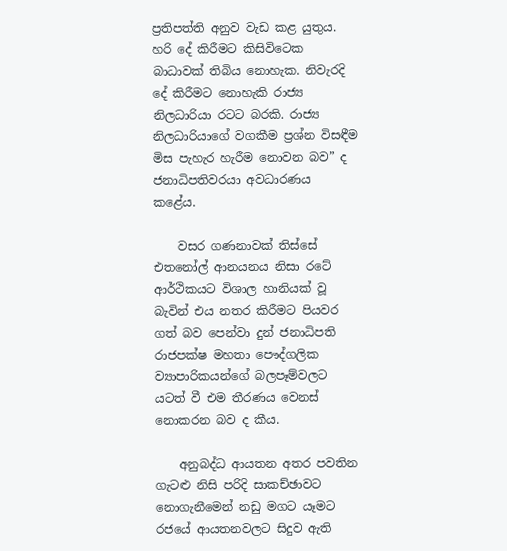ප්‍රතිපත්ති අනුව වැඩ කළ යුතුය. හරි දේ කිරීමට කිසිවිටෙක බාධාවක් තිබිය නොහැක. නිවැරදි දේ කිරීමට නොහැකි රාජ්‍ය නිලධාරියා රටට බරකි. රාජ්‍ය නිලධාරියාගේ වගකීම ප්‍රශ්න විසඳීම මිස පැහැර හැරීම නොවන බව” ද ජනාධිපතිවරයා අවධාරණය කළේය.

    වසර ගණනාවක් තිස්සේ එතනෝල් ආනයනය නිසා රටේ ආර්ථිකයට විශාල හානියක් වූ බැවින් එය නතර කිරීමට පියවර ගත් බව පෙන්වා දුන් ජනාධිපති රාජපක්ෂ මහතා පෞද්ගලික ව්‍යාපාරිකයන්ගේ බලපෑම්වලට යටත් වී එම තීරණය වෙනස් නොකරන බව ද කීය.

    අනුබද්ධ ආයතන අතර පවතින ගැටළු නිසි පරිදි සාකච්ඡාවට නොගැනීමෙන් නඩු මගට යෑමට රජයේ ආයතනවලට සිදුව ඇති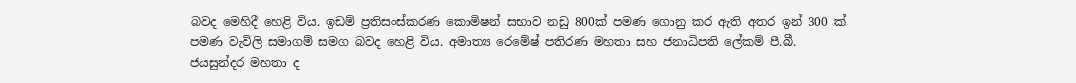බවද මෙහිදී හෙළි විය. ඉඩම් ප්‍රතිසංස්කරණ කොමිෂන් සභාව නඩු 800ක් පමණ ගොනු කර ඇති අතර ඉන් 300 ක් පමණ වැවිලි සමාගම් සමග බවද හෙළි විය. අමාත්‍ය රෙමේෂ් පතිරණ මහතා සහ ජනාධිපති ලේකම් පී.බී. ජයසුන්දර මහතා ද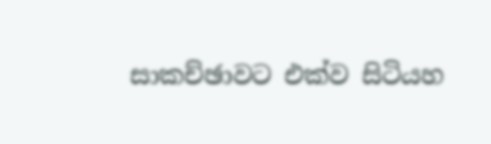සාකච්ඡාවට එක්ව සිටියහ